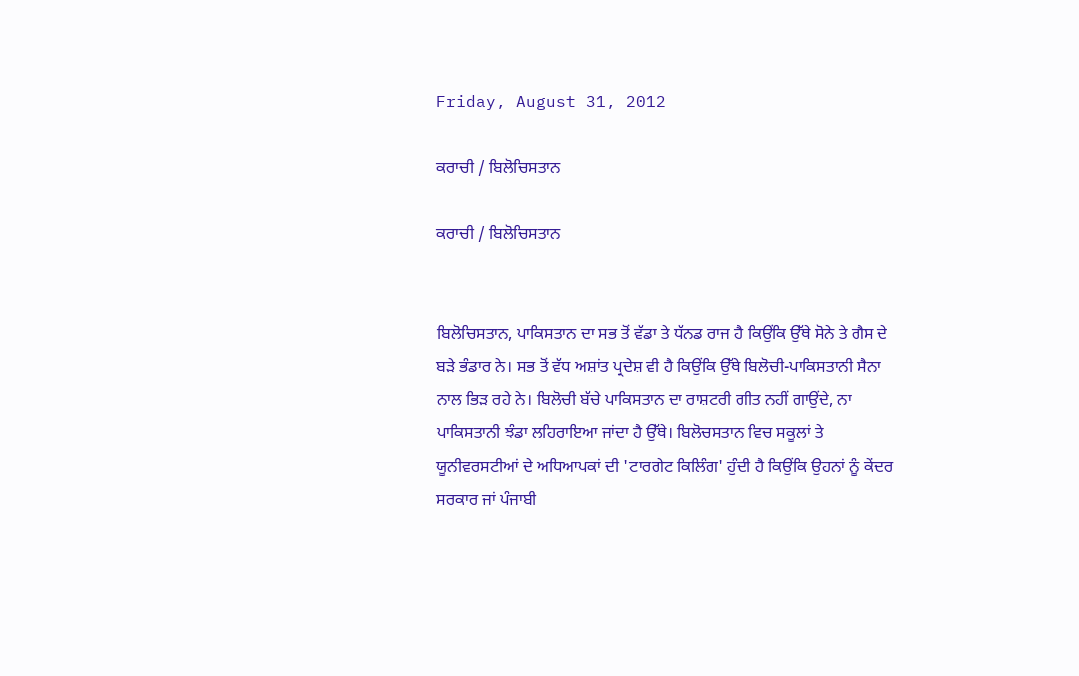Friday, August 31, 2012

ਕਰਾਚੀ / ਬਿਲੋਚਿਸਤਾਨ

ਕਰਾਚੀ / ਬਿਲੋਚਿਸਤਾਨ


ਬਿਲੋਚਿਸਤਾਨ, ਪਾਕਿਸਤਾਨ ਦਾ ਸਭ ਤੋਂ ਵੱਡਾ ਤੇ ਧੱਨਡ ਰਾਜ ਹੈ ਕਿਉਂਕਿ ਉੱਥੇ ਸੋਨੇ ਤੇ ਗੈਸ ਦੇ ਬੜੇ ਭੰਡਾਰ ਨੇ। ਸਭ ਤੋਂ ਵੱਧ ਅਸ਼ਾਂਤ ਪ੍ਰਦੇਸ਼ ਵੀ ਹੈ ਕਿਉਂਕਿ ਉੱਥੇ ਬਿਲੋਚੀ-ਪਾਕਿਸਤਾਨੀ ਸੈਨਾ ਨਾਲ ਭਿੜ ਰਹੇ ਨੇ। ਬਿਲੋਚੀ ਬੱਚੇ ਪਾਕਿਸਤਾਨ ਦਾ ਰਾਸ਼ਟਰੀ ਗੀਤ ਨਹੀਂ ਗਾਉਂਦੇ, ਨਾ ਪਾਕਿਸਤਾਨੀ ਝੰਡਾ ਲਹਿਰਾਇਆ ਜਾਂਦਾ ਹੈ ਉੱਥੇ। ਬਿਲੋਚਸਤਾਨ ਵਿਚ ਸਕੂਲਾਂ ਤੇ ਯੂਨੀਵਰਸਟੀਆਂ ਦੇ ਅਧਿਆਪਕਾਂ ਦੀ 'ਟਾਰਗੇਟ ਕਿਲਿੰਗ' ਹੁੰਦੀ ਹੈ ਕਿਉਂਕਿ ਉਹਨਾਂ ਨੂੰ ਕੇਂਦਰ ਸਰਕਾਰ ਜਾਂ ਪੰਜਾਬੀ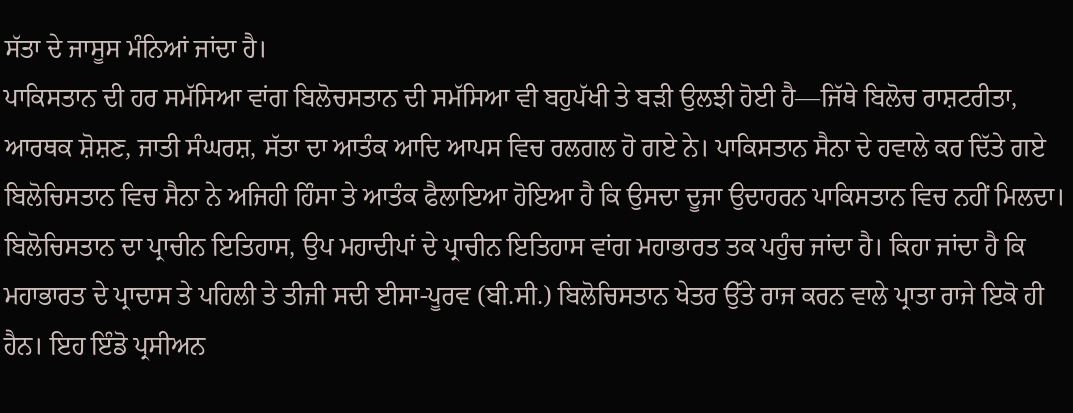ਸੱਤਾ ਦੇ ਜਾਸੂਸ ਮੰਨਿਆਂ ਜਾਂਦਾ ਹੈ।
ਪਾਕਿਸਤਾਨ ਦੀ ਹਰ ਸਮੱਸਿਆ ਵਾਂਗ ਬਿਲੋਚਸਤਾਨ ਦੀ ਸਮੱਸਿਆ ਵੀ ਬਹੁਪੱਖੀ ਤੇ ਬੜੀ ਉਲਝੀ ਹੋਈ ਹੈ—ਜਿੱਥੇ ਬਿਲੋਚ ਰਾਸ਼ਟਰੀਤਾ, ਆਰਥਕ ਸ਼ੋਸ਼ਣ, ਜਾਤੀ ਸੰਘਰਸ਼, ਸੱਤਾ ਦਾ ਆਤੰਕ ਆਦਿ ਆਪਸ ਵਿਚ ਰਲਗਲ ਹੋ ਗਏ ਨੇ। ਪਾਕਿਸਤਾਨ ਸੈਨਾ ਦੇ ਹਵਾਲੇ ਕਰ ਦਿੱਤੇ ਗਏ ਬਿਲੋਚਿਸਤਾਨ ਵਿਚ ਸੈਨਾ ਨੇ ਅਜਿਹੀ ਹਿੰਸਾ ਤੇ ਆਤੰਕ ਫੈਲਾਇਆ ਹੋਇਆ ਹੈ ਕਿ ਉਸਦਾ ਦੂਜਾ ਉਦਾਹਰਨ ਪਾਕਿਸਤਾਨ ਵਿਚ ਨਹੀਂ ਮਿਲਦਾ।
ਬਿਲੋਚਿਸਤਾਨ ਦਾ ਪ੍ਰਾਚੀਨ ਇਤਿਹਾਸ, ਉਪ ਮਹਾਦੀਪਾਂ ਦੇ ਪ੍ਰਾਚੀਨ ਇਤਿਹਾਸ ਵਾਂਗ ਮਹਾਭਾਰਤ ਤਕ ਪਹੁੰਚ ਜਾਂਦਾ ਹੈ। ਕਿਹਾ ਜਾਂਦਾ ਹੈ ਕਿ ਮਹਾਭਾਰਤ ਦੇ ਪ੍ਰਾਦਾਸ ਤੇ ਪਹਿਲੀ ਤੇ ਤੀਜੀ ਸਦੀ ਈਸਾ-ਪੂਰਵ (ਬੀ.ਸੀ.) ਬਿਲੋਚਿਸਤਾਨ ਖੇਤਰ ਉੱਤੇ ਰਾਜ ਕਰਨ ਵਾਲੇ ਪ੍ਰਾਤਾ ਰਾਜੇ ਇਕੋ ਹੀ ਹੈਨ। ਇਹ ਇੰਡੋ ਪ੍ਰਸੀਅਨ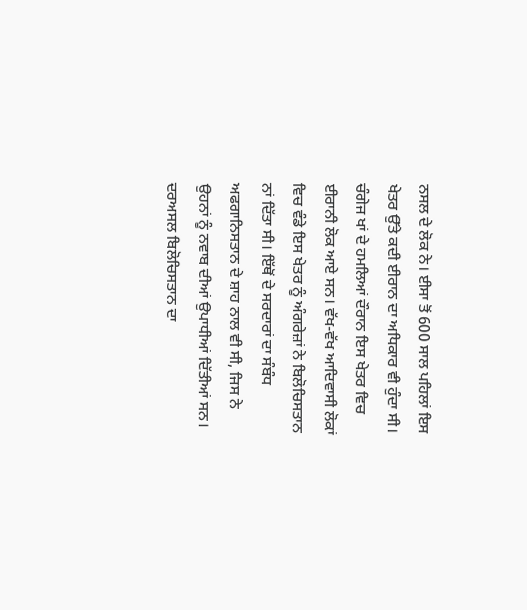ਨਸਲ ਦੇ ਲੋਕ ਨੇ। ਈਸਾ ਤੋਂ 600 ਸਾਲ ਪਹਿਲਾਂ ਇਸ ਖੇਤਰ ਉੱਤੇ ਕਦੀ ਈਰਾਨ ਦਾ ਅਧਿਕਾਰ ਵੀ ਹੁੰਦਾ ਸੀ। ਚੰਗੇਜ ਖਾਂ ਦੇ ਹਮਲਿਆਂ ਦੌਰਾਨ ਇਸ ਖੇਤਰ ਵਿਚ ਈਰਾਨੀ ਲੋਕ ਆਏ ਸਨ। ਵੱਖ-ਵੱਖ ਆਦਿਵਾਸੀ ਲੋਕਾਂ ਵਿਚ ਵੰਡੇ ਇਸ ਖੇਤਰ ਨੂੰ ਅੰਗਰੇਜ਼ਾਂ ਨੇ ਬਿਲੋਚਿਸਤਾਨ ਨਾਂ ਦਿੱਤਾ ਸੀ। ਇੱਥੋਂ ਦੇ ਸਰਦਾਰਾਂ ਦਾ ਸੰਬੰਧ ਅਫਗਾਨਿਸਤਾਨ ਦੇ ਸ਼ਾਹ ਨਾਲ ਵੀ ਸੀ, ਜਿਸ ਨੇ ਉਹਨਾਂ ਨੂੰ ਨਵਾਬ ਦੀਆਂ ਉਪਾਧੀਆਂ ਦਿੱਤੀਆਂ ਸਨ। ਦਰਅਸਲ ਬਿਲੋਚਿਸਤਾਨ ਦਾ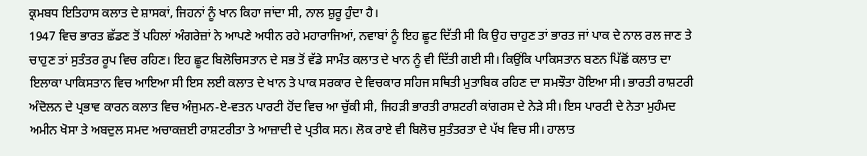ਕ੍ਰਮਬਧ ਇਤਿਹਾਸ ਕਲਾਤ ਦੇ ਸ਼ਾਸਕਾਂ, ਜਿਹਨਾਂ ਨੂੰ ਖਾਨ ਕਿਹਾ ਜਾਂਦਾ ਸੀ, ਨਾਲ ਸ਼ੁਰੂ ਹੁੰਦਾ ਹੈ।
1947 ਵਿਚ ਭਾਰਤ ਛੱਡਣ ਤੋਂ ਪਹਿਲਾਂ ਅੰਗਰੇਜ਼ਾਂ ਨੇ ਆਪਣੇ ਅਧੀਨ ਰਹੇ ਮਹਾਰਾਜਿਆਂ, ਨਵਾਬਾਂ ਨੂੰ ਇਹ ਛੂਟ ਦਿੱਤੀ ਸੀ ਕਿ ਉਹ ਚਾਹੁਣ ਤਾਂ ਭਾਰਤ ਜਾਂ ਪਾਕ ਦੇ ਨਾਲ ਰਲ ਜਾਣ ਤੇ ਚਾਹੁਣ ਤਾਂ ਸੁਤੰਤਰ ਰੂਪ ਵਿਚ ਰਹਿਣ। ਇਹ ਛੂਟ ਬਿਲੋਚਿਸਤਾਨ ਦੇ ਸਭ ਤੋਂ ਵੱਡੇ ਸਾਮੰਤ ਕਲਾਤ ਦੇ ਖਾਨ ਨੂੰ ਵੀ ਦਿੱਤੀ ਗਈ ਸੀ। ਕਿਉਂਕਿ ਪਾਕਿਸਤਾਨ ਬਣਨ ਪਿੱਛੋਂ ਕਲਾਤ ਦਾ ਇਲਾਕਾ ਪਾਕਿਸਤਾਨ ਵਿਚ ਆਇਆ ਸੀ ਇਸ ਲਈ ਕਲਾਤ ਦੇ ਖਾਨ ਤੇ ਪਾਕ ਸਰਕਾਰ ਦੇ ਵਿਚਕਾਰ ਸਹਿਜ ਸਥਿਤੀ ਮੁਤਾਬਿਕ ਰਹਿਣ ਦਾ ਸਮਝੌਤਾ ਹੋਇਆ ਸੀ। ਭਾਰਤੀ ਰਾਸ਼ਟਰੀ ਅੰਦੋਲਨ ਦੇ ਪ੍ਰਭਾਵ ਕਾਰਨ ਕਲਾਤ ਵਿਚ ਅੰਜੁਮਨ-ਏ-ਵਤਨ ਪਾਰਟੀ ਹੋਂਦ ਵਿਚ ਆ ਚੁੱਕੀ ਸੀ, ਜਿਹੜੀ ਭਾਰਤੀ ਰਾਸ਼ਟਰੀ ਕਾਂਗਰਸ ਦੇ ਨੇੜੇ ਸੀ। ਇਸ ਪਾਰਟੀ ਦੇ ਨੇਤਾ ਮੁਹੰਮਦ ਅਮੀਨ ਖੋਸਾ ਤੇ ਅਬਦੁਲ ਸਮਦ ਅਚਾਕਜ਼ਈ ਰਾਸ਼ਟਰੀਤਾ ਤੇ ਆਜ਼ਾਦੀ ਦੇ ਪ੍ਰਤੀਕ ਸਨ। ਲੋਕ ਰਾਏ ਵੀ ਬਿਲੋਚ ਸੁਤੰਤਰਤਾ ਦੇ ਪੱਖ ਵਿਚ ਸੀ। ਹਾਲਾਤ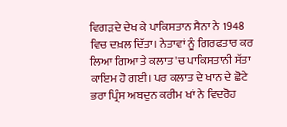ਵਿਗੜਦੇ ਦੇਖ ਕੇ ਪਾਕਿਸਤਾਨ ਸੈਨਾ ਨੇ 1948 ਵਿਚ ਦਖ਼ਲ ਦਿੱਤਾ। ਨੇਤਾਵਾਂ ਨੂੰ ਗਿਰਫਤਾਰ ਕਰ ਲਿਆ ਗਿਆ ਤੇ ਕਲਾਤ 'ਚ ਪਾਕਿਸਤਾਨੀ ਸੱਤਾ ਕਾਇਮ ਹੋ ਗਈ। ਪਰ ਕਲਾਤ ਦੇ ਖਾਨ ਦੇ ਛੋਟੇ ਭਰਾ ਪ੍ਰਿੰਸ ਅਬਦੁਨ ਕਰੀਮ ਖਾਂ ਨੇ ਵਿਦਰੋਹ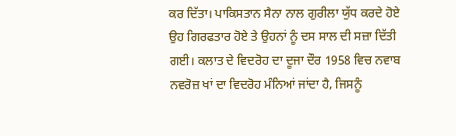ਕਰ ਦਿੱਤਾ। ਪਾਕਿਸਤਾਨ ਸੈਨਾ ਨਾਲ ਗੁਰੀਲਾ ਯੁੱਧ ਕਰਦੇ ਹੋਏ ਉਹ ਗਿਰਫਤਾਰ ਹੋਏ ਤੇ ਉਹਨਾਂ ਨੂੰ ਦਸ ਸਾਲ ਦੀ ਸਜ਼ਾ ਦਿੱਤੀ ਗਈ। ਕਲਾਤ ਦੇ ਵਿਦਰੋਹ ਦਾ ਦੂਜਾ ਦੌਰ 1958 ਵਿਚ ਨਵਾਬ ਨਵਰੋਜ਼ ਖਾਂ ਦਾ ਵਿਦਰੋਹ ਮੰਨਿਆਂ ਜਾਂਦਾ ਹੈ, ਜਿਸਨੂੰ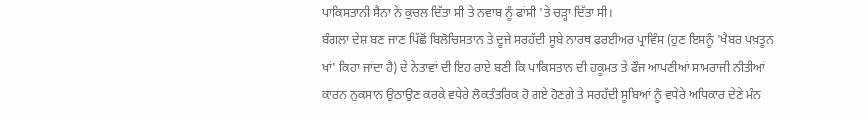ਪਾਕਿਸਤਾਨੀ ਸੈਨਾ ਨੇ ਕੁਚਲ ਦਿੱਤਾ ਸੀ ਤੇ ਨਵਾਬ ਨੂੰ ਫਾਂਸੀ 'ਤੇ ਚੜ੍ਹਾ ਦਿੱਤਾ ਸੀ।
ਬੰਗਲਾ ਦੇਸ਼ ਬਣ ਜਾਣ ਪਿੱਛੋਂ ਬਿਲੋਚਿਸਤਾਨ ਤੇ ਦੂਜੇ ਸਰਹੱਦੀ ਸੂਬੇ ਨਾਰਥ ਫਰਈਅਰ ਪ੍ਰਾਵਿੰਸ (ਹੁਣ ਇਸਨੂੰ 'ਖੈਬਰ ਪਖ਼ਤੂਨ ਖਾਂ' ਕਿਹਾ ਜਾਂਦਾ ਹੈ) ਦੇ ਨੇਤਾਵਾਂ ਦੀ ਇਹ ਰਾਏ ਬਣੀ ਕਿ ਪਾਕਿਸਤਾਨ ਦੀ ਹਕੂਮਤ ਤੇ ਫੌਜ ਆਪਣੀਆਂ ਸਾਮਰਾਜੀ ਨੀਤੀਆਂ ਕਾਰਨ ਨੁਕਸਾਨ ਉਠਾਉਣ ਕਰਕੇ ਵਧੇਰੇ ਲੋਕਤੰਤਰਿਕ ਹੋ ਗਏ ਹੋਣਗੇ ਤੇ ਸਰਹੱਦੀ ਸੂਬਿਆਂ ਨੂੰ ਵਧੇਰੇ ਅਧਿਕਾਰ ਦੇਣੇ ਮੰਨ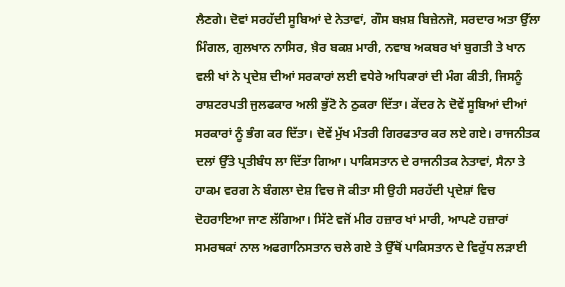ਲੈਣਗੇ। ਦੋਵਾਂ ਸਰਹੱਦੀ ਸੂਬਿਆਂ ਦੇ ਨੇਤਾਵਾਂ, ਗੌਸ ਬਖ਼ਸ਼ ਬਿਜ਼ੇਨਜੋ, ਸਰਦਾਰ ਅਤਾ ਉੱਲਾ ਮਿੰਗਲ, ਗੁਲਖਾਨ ਨਾਸਿਰ, ਖ਼ੈਰ ਬਕਸ਼ ਮਾਰੀ, ਨਵਾਬ ਅਕਬਰ ਖਾਂ ਬੁਗਤੀ ਤੇ ਖਾਨ ਵਲੀ ਖਾਂ ਨੇ ਪ੍ਰਦੇਸ਼ ਦੀਆਂ ਸਰਕਾਰਾਂ ਲਈ ਵਧੇਰੇ ਅਧਿਕਾਰਾਂ ਦੀ ਮੰਗ ਕੀਤੀ, ਜਿਸਨੂੰ ਰਾਸ਼ਟਰਪਤੀ ਜੁਲਫਕਾਰ ਅਲੀ ਭੁੱਟੋ ਨੇ ਠੁਕਰਾ ਦਿੱਤਾ। ਕੇਂਦਰ ਨੇ ਦੋਵੇਂ ਸੂਬਿਆਂ ਦੀਆਂ ਸਰਕਾਰਾਂ ਨੂੰ ਭੰਗ ਕਰ ਦਿੱਤਾ। ਦੋਵੇਂ ਮੁੱਖ ਮੰਤਰੀ ਗਿਰਫਤਾਰ ਕਰ ਲਏ ਗਏ। ਰਾਜਨੀਤਕ ਦਲਾਂ ਉੱਤੇ ਪ੍ਰਤੀਬੰਧ ਲਾ ਦਿੱਤਾ ਗਿਆ। ਪਾਕਿਸਤਾਨ ਦੇ ਰਾਜਨੀਤਕ ਨੇਤਾਵਾਂ, ਸੈਨਾ ਤੇ ਹਾਕਮ ਵਰਗ ਨੇ ਬੰਗਲਾ ਦੇਸ਼ ਵਿਚ ਜੋ ਕੀਤਾ ਸੀ ਉਹੀ ਸਰਹੱਦੀ ਪ੍ਰਦੇਸ਼ਾਂ ਵਿਚ ਦੋਹਰਾਇਆ ਜਾਣ ਲੱਗਿਆ। ਸਿੱਟੇ ਵਜੋਂ ਮੀਰ ਹਜ਼ਾਰ ਖਾਂ ਮਾਰੀ, ਆਪਣੇ ਹਜ਼ਾਰਾਂ ਸਮਰਥਕਾਂ ਨਾਲ ਅਫਗਾਨਿਸਤਾਨ ਚਲੇ ਗਏ ਤੇ ਉੱਥੋਂ ਪਾਕਿਸਤਾਨ ਦੇ ਵਿਰੁੱਧ ਲੜਾਈ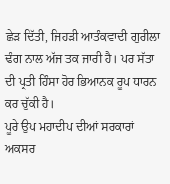ਛੇੜ ਦਿੱਤੀ, ਜਿਹੜੀ ਆਤੰਕਵਾਦੀ ਗੁਰੀਲਾ ਢੰਗ ਨਾਲ ਅੱਜ ਤਕ ਜਾਰੀ ਹੈ। ਪਰ ਸੱਤਾ ਦੀ ਪ੍ਰਤੀ ਹਿੰਸਾ ਹੋਰ ਭਿਆਨਕ ਰੂਪ ਧਾਰਨ ਕਰ ਚੁੱਕੀ ਹੈ।
ਪੂਰੇ ਉਪ ਮਹਾਦੀਪ ਦੀਆਂ ਸਰਕਾਰਾਂ ਅਕਸਰ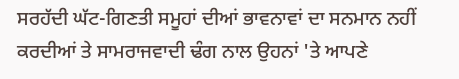ਸਰਹੱਦੀ ਘੱਟ-ਗਿਣਤੀ ਸਮੂਹਾਂ ਦੀਆਂ ਭਾਵਨਾਵਾਂ ਦਾ ਸਨਮਾਨ ਨਹੀਂ ਕਰਦੀਆਂ ਤੇ ਸਾਮਰਾਜਵਾਦੀ ਢੰਗ ਨਾਲ ਉਹਨਾਂ 'ਤੇ ਆਪਣੇ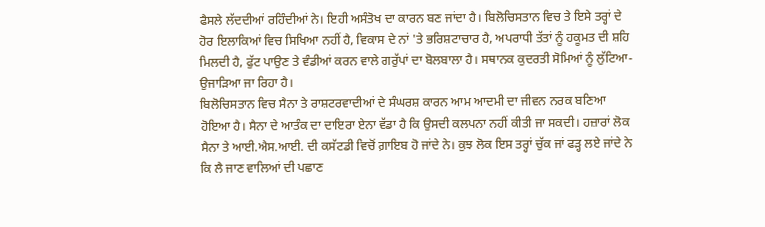ਫੈਸਲੇ ਲੱਦਦੀਆਂ ਰਹਿੰਦੀਆਂ ਨੇ। ਇਹੀ ਅਸੰਤੋਖ ਦਾ ਕਾਰਨ ਬਣ ਜਾਂਦਾ ਹੈ। ਬਿਲੋਚਿਸਤਾਨ ਵਿਚ ਤੇ ਇਸੇ ਤਰ੍ਹਾਂ ਦੇ ਹੋਰ ਇਲਾਕਿਆਂ ਵਿਚ ਸਿਖਿਆ ਨਹੀਂ ਹੈ, ਵਿਕਾਸ ਦੇ ਨਾਂ 'ਤੇ ਭਰਿਸ਼ਟਾਚਾਰ ਹੈ, ਅਪਰਾਧੀ ਤੱਤਾਂ ਨੂੰ ਹਕੂਮਤ ਦੀ ਸ਼ਹਿ ਮਿਲਦੀ ਹੈ, ਫੁੱਟ ਪਾਉਣ ਤੇ ਵੰਡੀਆਂ ਕਰਨ ਵਾਲੇ ਗਰੁੱਪਾਂ ਦਾ ਬੋਲਬਾਲਾ ਹੈ। ਸਥਾਨਕ ਕੁਦਰਤੀ ਸੋਮਿਆਂ ਨੂੰ ਲੁੱਟਿਆ-ਉਜਾੜਿਆ ਜਾ ਰਿਹਾ ਹੈ।
ਬਿਲੋਚਿਸਤਾਨ ਵਿਚ ਸੈਨਾ ਤੇ ਰਾਸ਼ਟਰਵਾਦੀਆਂ ਦੇ ਸੰਘਰਸ਼ ਕਾਰਨ ਆਮ ਆਦਮੀ ਦਾ ਜੀਵਨ ਨਰਕ ਬਣਿਆ ਹੋਇਆ ਹੈ। ਸੈਨਾ ਦੇ ਆਤੰਕ ਦਾ ਦਾਇਰਾ ਏਨਾ ਵੱਡਾ ਹੈ ਕਿ ਉਸਦੀ ਕਲਪਨਾ ਨਹੀਂ ਕੀਤੀ ਜਾ ਸਕਦੀ। ਹਜ਼ਾਰਾਂ ਲੋਕ ਸੈਨਾ ਤੇ ਆਈ.ਐਸ.ਆਈ. ਦੀ ਕਸੱਟਡੀ ਵਿਚੋਂ ਗ਼ਾਇਬ ਹੋ ਜਾਂਦੇ ਨੇ। ਕੁਝ ਲੋਕ ਇਸ ਤਰ੍ਹਾਂ ਚੁੱਕ ਜਾਂ ਫੜ੍ਹ ਲਏ ਜਾਂਦੇ ਨੇ ਕਿ ਲੈ ਜਾਣ ਵਾਲਿਆਂ ਦੀ ਪਛਾਣ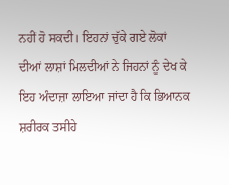ਨਹੀਂ ਹੋ ਸਕਦੀ। ਇਹਨਾਂ ਚੁੱਕੇ ਗਏ ਲੋਕਾਂ ਦੀਆਂ ਲਾਸ਼ਾਂ ਮਿਲਦੀਆਂ ਨੇ ਜਿਹਨਾਂ ਨੂੰ ਦੇਖ ਕੇ ਇਹ ਅੰਦਾਜ਼ਾ ਲਾਇਆ ਜਾਂਦਾ ਹੈ ਕਿ ਭਿਆਨਕ ਸ਼ਰੀਰਕ ਤਸੀਹੇ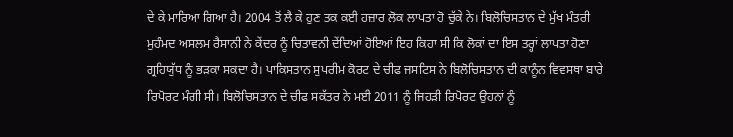ਦੇ ਕੇ ਮਾਰਿਆ ਗਿਆ ਹੈ। 2004 ਤੋਂ ਲੈ ਕੇ ਹੁਣ ਤਕ ਕਈ ਹਜ਼ਾਰ ਲੋਕ ਲਾਪਤਾ ਹੋ ਚੁੱਕੇ ਨੇ। ਬਿਲੋਚਿਸਤਾਨ ਦੇ ਮੁੱਖ ਮੰਤਰੀ ਮੁਹੰਮਦ ਅਸਲਮ ਰੈਸਾਨੀ ਨੇ ਕੇਂਦਰ ਨੂੰ ਚਿਤਾਵਨੀ ਦੇਂਦਿਆਂ ਹੋਇਆਂ ਇਹ ਕਿਹਾ ਸੀ ਕਿ ਲੋਕਾਂ ਦਾ ਇਸ ਤਰ੍ਹਾਂ ਲਾਪਤਾ ਹੋਣਾ ਗ੍ਰਹਿਯੁੱਧ ਨੂੰ ਭੜਕਾ ਸਕਦਾ ਹੈ। ਪਾਕਿਸਤਾਨ ਸੁਪਰੀਮ ਕੋਰਟ ਦੇ ਚੀਫ ਜਸਟਿਸ ਨੇ ਬਿਲੋਚਿਸਤਾਨ ਦੀ ਕਾਨੂੰਨ ਵਿਵਸਥਾ ਬਾਰੇ ਰਿਪੋਰਟ ਮੰਗੀ ਸੀ। ਬਿਲੋਚਿਸਤਾਨ ਦੇ ਚੀਫ ਸਕੱਤਰ ਨੇ ਮਈ 2011 ਨੂੰ ਜਿਹੜੀ ਰਿਪੋਰਟ ਉਹਨਾਂ ਨੂੰ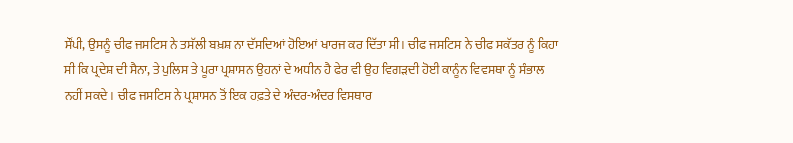ਸੌਂਪੀ, ਉਸਨੂੰ ਚੀਫ ਜਸਟਿਸ ਨੇ ਤਸੱਲੀ ਬਖ਼ਸ਼ ਨਾ ਦੱਸਦਿਆਂ ਹੋਇਆਂ ਖਾਰਜ ਕਰ ਦਿੱਤਾ ਸੀ। ਚੀਫ ਜਸਟਿਸ ਨੇ ਚੀਫ ਸਕੱਤਰ ਨੂੰ ਕਿਹਾ ਸੀ ਕਿ ਪ੍ਰਦੇਸ਼ ਦੀ ਸੈਨਾ, ਤੇ ਪੁਲਿਸ ਤੇ ਪੂਰਾ ਪ੍ਰਸ਼ਾਸਨ ਉਹਨਾਂ ਦੇ ਅਧੀਨ ਹੈ ਫੇਰ ਵੀ ਉਹ ਵਿਗੜਦੀ ਹੋਈ ਕਾਨੂੰਨ ਵਿਵਸਥਾ ਨੂੰ ਸੰਭਾਲ ਨਹੀਂ ਸਕਦੇ। ਚੀਫ ਜਸਟਿਸ ਨੇ ਪ੍ਰਸ਼ਾਸਨ ਤੋਂ ਇਕ ਹਫ਼ਤੇ ਦੇ ਅੰਦਰ-ਅੰਦਰ ਵਿਸਥਾਰ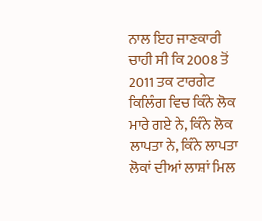ਨਾਲ ਇਹ ਜਾਣਕਾਰੀ ਚਾਹੀ ਸੀ ਕਿ 2008 ਤੋਂ 2011 ਤਕ ਟਾਰਗੇਟ ਕਿਲਿੰਗ ਵਿਚ ਕਿੰਨੇ ਲੋਕ ਮਾਰੇ ਗਏ ਨੇ, ਕਿੰਨੇ ਲੋਕ ਲਾਪਤਾ ਨੇ, ਕਿੰਨੇ ਲਾਪਤਾ ਲੋਕਾਂ ਦੀਆਂ ਲਾਸ਼ਾਂ ਮਿਲ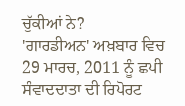ਚੁੱਕੀਆਂ ਨੇ?
'ਗਾਰਡੀਅਨ' ਅਖ਼ਬਾਰ ਵਿਚ 29 ਮਾਰਚ, 2011 ਨੂੰ ਛਪੀ ਸੰਵਾਦਦਾਤਾ ਦੀ ਰਿਪੋਰਟ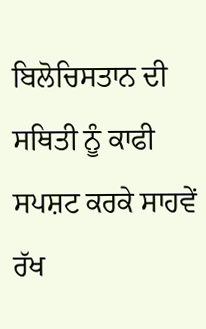ਬਿਲੋਚਿਸਤਾਨ ਦੀ ਸਥਿਤੀ ਨੂੰ ਕਾਫੀ ਸਪਸ਼ਟ ਕਰਕੇ ਸਾਹਵੇਂ ਰੱਖ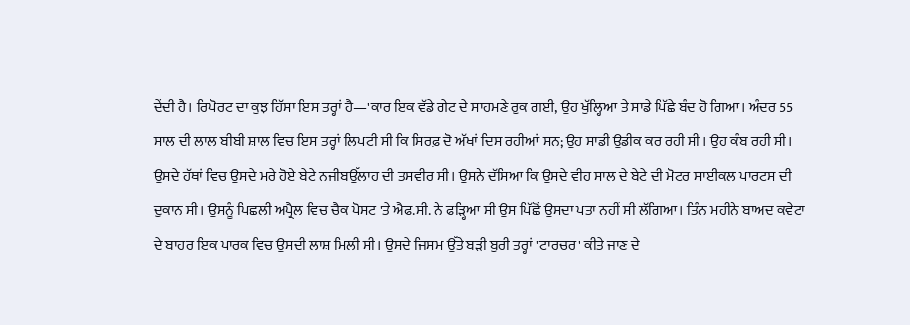ਦੇਂਦੀ ਹੈ। ਰਿਪੋਰਟ ਦਾ ਕੁਝ ਹਿੱਸਾ ਇਸ ਤਰ੍ਹਾਂ ਹੈ—'ਕਾਰ ਇਕ ਵੱਡੇ ਗੇਟ ਦੇ ਸਾਹਮਣੇ ਰੁਕ ਗਈ, ਉਹ ਖੁੱਲ੍ਹਿਆ ਤੇ ਸਾਡੇ ਪਿੱਛੇ ਬੰਦ ਹੋ ਗਿਆ। ਅੰਦਰ 55 ਸਾਲ ਦੀ ਲਾਲ ਬੀਬੀ ਸ਼ਾਲ ਵਿਚ ਇਸ ਤਰ੍ਹਾਂ ਲਿਪਟੀ ਸੀ ਕਿ ਸਿਰਫ਼ ਦੋ ਅੱਖਾਂ ਦਿਸ ਰਹੀਆਂ ਸਨ; ਉਹ ਸਾਡੀ ਉਡੀਕ ਕਰ ਰਹੀ ਸੀ। ਉਹ ਕੰਬ ਰਹੀ ਸੀ। ਉਸਦੇ ਹੱਥਾਂ ਵਿਚ ਉਸਦੇ ਮਰੇ ਹੋਏ ਬੇਟੇ ਨਜੀਬਉੱਲਾਹ ਦੀ ਤਸਵੀਰ ਸੀ। ਉਸਨੇ ਦੱਸਿਆ ਕਿ ਉਸਦੇ ਵੀਹ ਸਾਲ ਦੇ ਬੇਟੇ ਦੀ ਮੋਟਰ ਸਾਈਕਲ ਪਾਰਟਸ ਦੀ ਦੁਕਾਨ ਸੀ। ਉਸਨੂੰ ਪਿਛਲੀ ਅਪ੍ਰੈਲ ਵਿਚ ਚੈਕ ਪੋਸਟ 'ਤੇ ਐਫ.ਸੀ. ਨੇ ਫੜ੍ਹਿਆ ਸੀ ਉਸ ਪਿੱਛੋਂ ਉਸਦਾ ਪਤਾ ਨਹੀਂ ਸੀ ਲੱਗਿਆ। ਤਿੰਨ ਮਹੀਨੇ ਬਾਅਦ ਕਵੇਟਾ ਦੇ ਬਾਹਰ ਇਕ ਪਾਰਕ ਵਿਚ ਉਸਦੀ ਲਾਸ਼ ਮਿਲੀ ਸੀ। ਉਸਦੇ ਜਿਸਮ ਉੱਤੇ ਬੜੀ ਬੁਰੀ ਤਰ੍ਹਾਂ 'ਟਾਰਚਰ' ਕੀਤੇ ਜਾਣ ਦੇ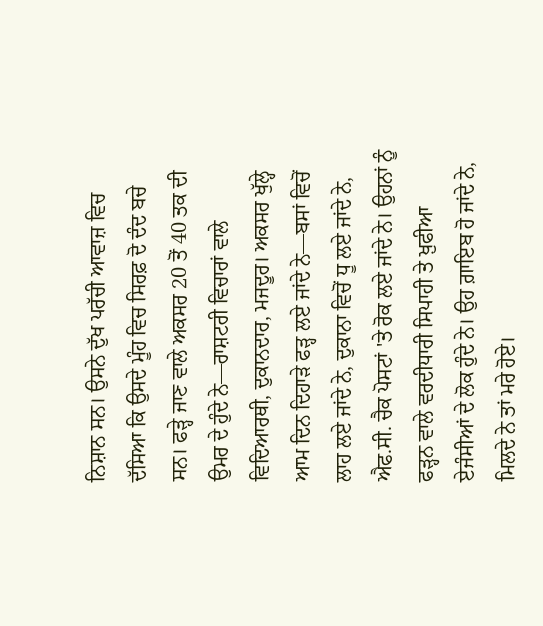ਨਿਸ਼ਾਨ ਸਨ। ਉਸਨੇ ਦੁੱਖ ਪਰੱਚੀ ਆਵਾਜ਼ ਵਿਚ ਦੱਸਿਆ ਕਿ ਉਸਦੇ ਮੂੰਹ ਵਿਚ ਸਿਰਫ਼ ਦੋ ਦੰਦ ਬਚੇ ਸਨ। ਫੜ੍ਹੇ ਜਾਣ ਵਾਲੇ ਅਕਸਰ 20 ਤੋਂ 40 ਤਕ ਦੀ ਉਮਰ ਦੇ ਹੁੰਦੇ ਨੇ—ਰਾਸ਼ਟਰੀ ਵਿਚਾਰਾਂ ਵਾਲੇ ਵਿਦਿਆਰਥੀ, ਦੁਕਾਨਦਾਰ, ਮਜਦੂਰ। ਅਕਸਰ ਖੁੱਲ੍ਹੇ ਆਮ ਦਿਨ ਦਿਹਾੜੇ ਫੜ੍ਹ ਲਏ ਜਾਂਦੇ ਨੇ—ਬਸਾਂ ਵਿਚੋਂ ਲਾਹ ਲਏ ਜਾਂਦੇ ਨੇ, ਦੁਕਾਨਾ ਵਿਚੋਂ ਧੂ ਲਏ ਜਾਂਦੇ ਨੇ, ਐਫ.ਸੀ. ਚੈਕ ਪੋਸਟਾਂ 'ਤੇ ਰੋਕ ਲਏ ਜਾਂਦੇ ਨੇ। ਉਹਨਾਂ ਨੂੰ ਫੜ੍ਹਨ ਵਾਲੇ ਵਰਦੀਧਾਰੀ ਸਿਪਾਹੀ ਤੇ ਖ਼ੁਫੀਆ ਏਜੰਸੀਆਂ ਦੇ ਲੋਕ ਹੁੰਦੇ ਨੇ। ਉਹ ਗ਼ਾਇਬ ਹੋ ਜਾਂਦੇ ਨੇ, ਮਿਲਦੇ ਨੇ ਤਾਂ ਮਰੇ ਹੋਏ।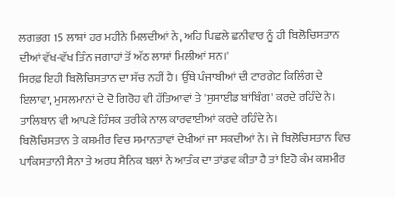ਲਗਭਗ 15 ਲਾਸ਼ਾਂ ਹਰ ਮਹੀਨੇ ਮਿਲਦੀਆਂ ਨੇ, ਅਹਿ ਪਿਛਲੇ ਛਨੀਵਾਰ ਨੂੰ ਹੀ ਬਿਲੋਚਿਸਤਾਨ ਦੀਆਂ ਵੱਖ-ਵੱਖ ਤਿੰਨ ਜਗਾਹਾਂ ਤੋਂ ਅੱਠ ਲਾਸ਼ਾਂ ਮਿਲੀਆਂ ਸਨ।'
ਸਿਰਫ਼ ਇਹੀ ਬਿਲੋਚਿਸਤਾਨ ਦਾ ਸੱਚ ਨਹੀਂ ਹੈ। ਉੱਥੇ ਪੰਜਾਬੀਆਂ ਦੀ ਟਾਰਗੇਟ ਕਿਲਿੰਗ ਦੇ ਇਲਾਵਾ, ਮੁਸਲਮਾਨਾਂ ਦੇ ਦੋ ਗਿਰੋਹ ਵੀ ਹੱਤਿਆਵਾਂ ਤੇ 'ਸੁਸਾਈਡ ਬਾਂਬਿੰਗ' ਕਰਦੇ ਰਹਿੰਦੇ ਨੇ। ਤਾਲਿਬਾਨ ਵੀ ਆਪਣੇ ਹਿੰਸਕ ਤਰੀਕੇ ਨਾਲ ਕਾਰਵਾਈਆਂ ਕਰਦੇ ਰਹਿੰਦੇ ਨੇ।
ਬਿਲੋਚਿਸਤਾਨ ਤੇ ਕਸ਼ਮੀਰ ਵਿਚ ਸਮਾਨਤਾਵਾਂ ਦੇਖੀਆਂ ਜਾ ਸਕਦੀਆਂ ਨੇ। ਜੇ ਬਿਲੋਚਿਸਤਾਨ ਵਿਚ ਪਾਕਿਸਤਾਨੀ ਸੈਨਾ ਤੇ ਅਰਧ ਸੈਨਿਕ ਬਲਾਂ ਨੇ ਆਤੰਕ ਦਾ ਤਾਂਡਵ ਕੀਤਾ ਹੈ ਤਾਂ ਇਹੋ ਕੰਮ ਕਸ਼ਮੀਰ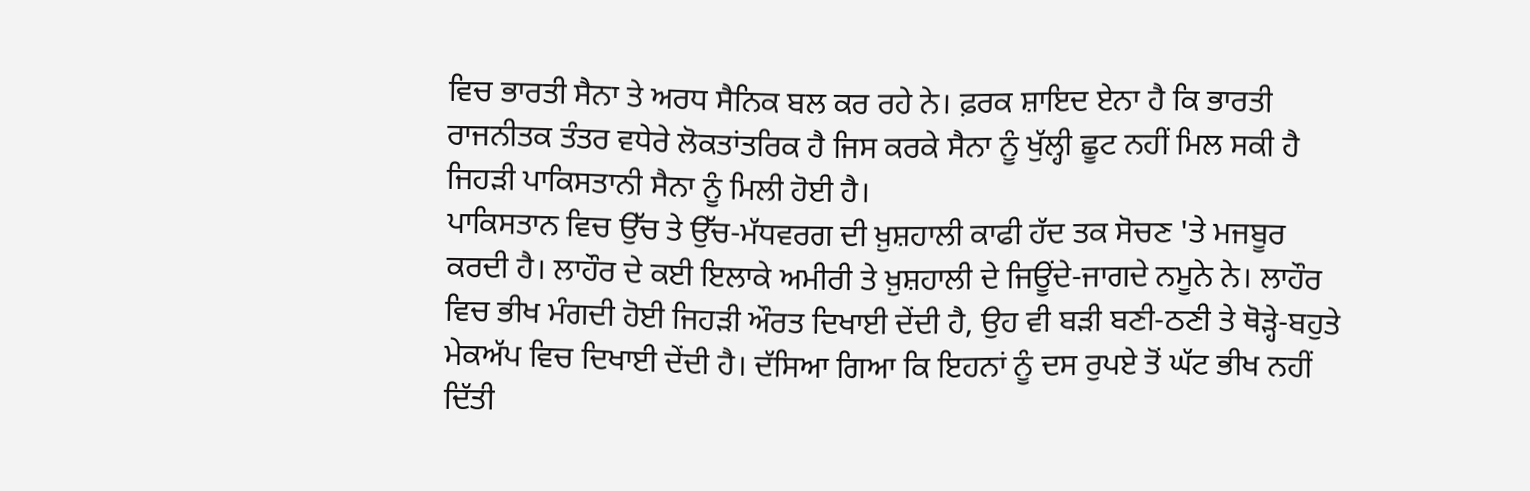ਵਿਚ ਭਾਰਤੀ ਸੈਨਾ ਤੇ ਅਰਧ ਸੈਨਿਕ ਬਲ ਕਰ ਰਹੇ ਨੇ। ਫ਼ਰਕ ਸ਼ਾਇਦ ਏਨਾ ਹੈ ਕਿ ਭਾਰਤੀ ਰਾਜਨੀਤਕ ਤੰਤਰ ਵਧੇਰੇ ਲੋਕਤਾਂਤਰਿਕ ਹੈ ਜਿਸ ਕਰਕੇ ਸੈਨਾ ਨੂੰ ਖੁੱਲ੍ਹੀ ਛੂਟ ਨਹੀਂ ਮਿਲ ਸਕੀ ਹੈ ਜਿਹੜੀ ਪਾਕਿਸਤਾਨੀ ਸੈਨਾ ਨੂੰ ਮਿਲੀ ਹੋਈ ਹੈ।
ਪਾਕਿਸਤਾਨ ਵਿਚ ਉੱਚ ਤੇ ਉੱਚ-ਮੱਧਵਰਗ ਦੀ ਖ਼ੁਸ਼ਹਾਲੀ ਕਾਫੀ ਹੱਦ ਤਕ ਸੋਚਣ 'ਤੇ ਮਜਬੂਰ ਕਰਦੀ ਹੈ। ਲਾਹੌਰ ਦੇ ਕਈ ਇਲਾਕੇ ਅਮੀਰੀ ਤੇ ਖ਼ੁਸ਼ਹਾਲੀ ਦੇ ਜਿਊਂਦੇ-ਜਾਗਦੇ ਨਮੂਨੇ ਨੇ। ਲਾਹੌਰ ਵਿਚ ਭੀਖ ਮੰਗਦੀ ਹੋਈ ਜਿਹੜੀ ਔਰਤ ਦਿਖਾਈ ਦੇਂਦੀ ਹੈ, ਉਹ ਵੀ ਬੜੀ ਬਣੀ-ਠਣੀ ਤੇ ਥੋੜ੍ਹੇ-ਬਹੁਤੇ ਮੇਕਅੱਪ ਵਿਚ ਦਿਖਾਈ ਦੇਂਦੀ ਹੈ। ਦੱਸਿਆ ਗਿਆ ਕਿ ਇਹਨਾਂ ਨੂੰ ਦਸ ਰੁਪਏ ਤੋਂ ਘੱਟ ਭੀਖ ਨਹੀਂ ਦਿੱਤੀ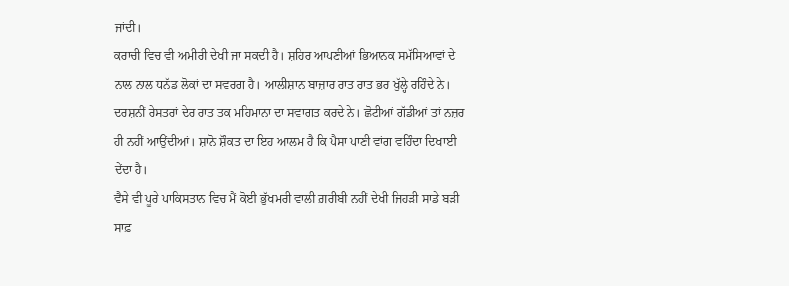ਜਾਂਦੀ।
ਕਰਾਚੀ ਵਿਚ ਵੀ ਅਮੀਰੀ ਦੇਖੀ ਜਾ ਸਕਦੀ ਹੈ। ਸ਼ਹਿਰ ਆਪਣੀਆਂ ਭਿਆਨਕ ਸਮੱਸਿਆਵਾਂ ਦੇ ਨਾਲ ਨਾਲ ਧਨੱਡ ਲੋਕਾਂ ਦਾ ਸਵਰਗ ਹੈ। ਆਲੀਸ਼ਾਨ ਬਾਜ਼ਾਰ ਰਾਤ ਰਾਤ ਭਰ ਖੁੱਲ੍ਹੇ ਰਹਿੰਦੇ ਨੇ। ਦਰਸ਼ਨੀਂ ਰੇਸਤਰਾਂ ਦੇਰ ਰਾਤ ਤਕ ਮਹਿਮਾਨਾ ਦਾ ਸਵਾਗਤ ਕਰਦੇ ਨੇ। ਛੋਟੀਆਂ ਗੱਡੀਆਂ ਤਾਂ ਨਜ਼ਰ ਹੀ ਨਹੀਂ ਆਉਂਦੀਆਂ। ਸ਼ਾਨੋ ਸ਼ੌਕਤ ਦਾ ਇਹ ਆਲਮ ਹੈ ਕਿ ਪੈਸਾ ਪਾਣੀ ਵਾਂਗ ਵਹਿੰਦਾ ਦਿਖਾਈ ਦੇਂਦਾ ਹੈ।
ਵੈਸੇ ਵੀ ਪੂਰੇ ਪਾਕਿਸਤਾਨ ਵਿਚ ਮੈਂ ਕੋਈ ਭੁੱਖਮਰੀ ਵਾਲੀ ਗ਼ਰੀਬੀ ਨਹੀਂ ਦੇਖੀ ਜਿਹੜੀ ਸਾਡੇ ਬੜੀ ਸਾਫ਼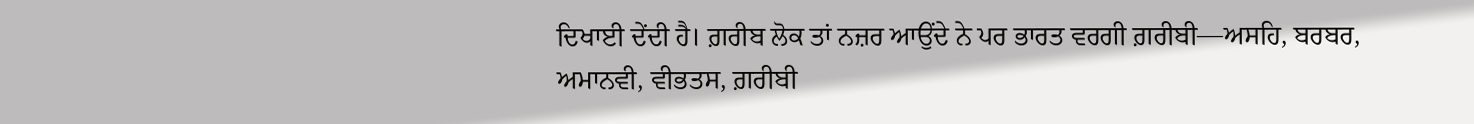ਦਿਖਾਈ ਦੇਂਦੀ ਹੈ। ਗ਼ਰੀਬ ਲੋਕ ਤਾਂ ਨਜ਼ਰ ਆਉਂਦੇ ਨੇ ਪਰ ਭਾਰਤ ਵਰਗੀ ਗ਼ਰੀਬੀ—ਅਸਹਿ, ਬਰਬਰ, ਅਮਾਨਵੀ, ਵੀਭਤਸ, ਗ਼ਰੀਬੀ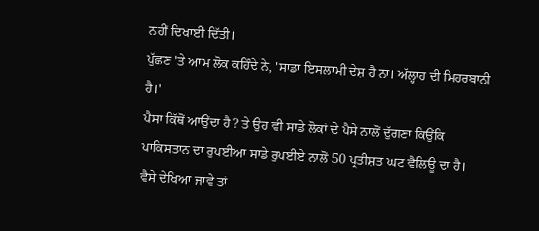ਨਹੀਂ ਦਿਖਾਈ ਦਿੱਤੀ।
ਪੁੱਛਣ 'ਤੇ ਆਮ ਲੋਕ ਕਹਿੰਦੇ ਨੇ, 'ਸਾਡਾ ਇਸਲਾਮੀ ਦੇਸ਼ ਹੈ ਨਾ। ਅੱਲ੍ਹਾਹ ਦੀ ਮਿਹਰਬਾਨੀ ਹੈ।'
ਪੈਸਾ ਕਿੱਥੋਂ ਆਉਂਦਾ ਹੈ? ਤੇ ਉਹ ਵੀ ਸਾਡੇ ਲੋਕਾਂ ਦੇ ਪੈਸੇ ਨਾਲੋਂ ਦੁੱਗਣਾ ਕਿਉਂਕਿ ਪਾਕਿਸਤਾਨ ਦਾ ਰੁਪਈਆ ਸਾਡੇ ਰੁਪਈਏ ਨਾਲੋਂ 50 ਪ੍ਰਤੀਸ਼ਤ ਘਟ ਵੈਲਿਊ ਦਾ ਹੈ।
ਵੈਸੇ ਦੇਖਿਆ ਜਾਵੇ ਤਾਂ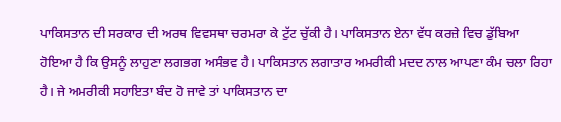ਪਾਕਿਸਤਾਨ ਦੀ ਸਰਕਾਰ ਦੀ ਅਰਥ ਵਿਵਸਥਾ ਚਰਮਰਾ ਕੇ ਟੁੱਟ ਚੁੱਕੀ ਹੈ। ਪਾਕਿਸਤਾਨ ਏਨਾ ਵੱਧ ਕਰਜ਼ੇ ਵਿਚ ਡੁੱਬਿਆ ਹੋਇਆ ਹੈ ਕਿ ਉਸਨੂੰ ਲਾਹੁਣਾ ਲਗਭਗ ਅਸੰਭਵ ਹੈ। ਪਾਕਿਸਤਾਨ ਲਗਾਤਾਰ ਅਮਰੀਕੀ ਮਦਦ ਨਾਲ ਆਪਣਾ ਕੰਮ ਚਲਾ ਰਿਹਾ ਹੈ। ਜੇ ਅਮਰੀਕੀ ਸਹਾਇਤਾ ਬੰਦ ਹੋ ਜਾਵੇ ਤਾਂ ਪਾਕਿਸਤਾਨ ਦਾ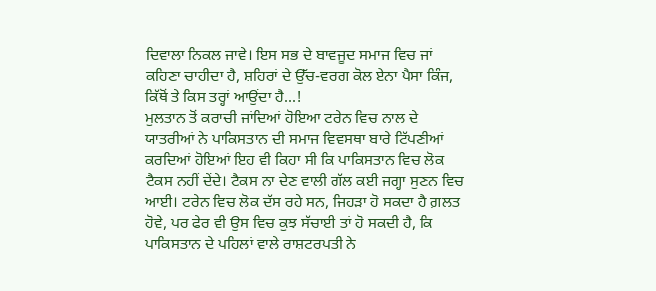ਦਿਵਾਲਾ ਨਿਕਲ ਜਾਵੇ। ਇਸ ਸਭ ਦੇ ਬਾਵਜੂਦ ਸਮਾਜ ਵਿਚ ਜਾਂ ਕਹਿਣਾ ਚਾਹੀਦਾ ਹੈ, ਸ਼ਹਿਰਾਂ ਦੇ ਉੱਚ-ਵਰਗ ਕੋਲ ਏਨਾ ਪੈਸਾ ਕਿੰਜ, ਕਿੱਥੋਂ ਤੇ ਕਿਸ ਤਰ੍ਹਾਂ ਆਉਂਦਾ ਹੈ...!
ਮੁਲਤਾਨ ਤੋਂ ਕਰਾਚੀ ਜਾਂਦਿਆਂ ਹੋਇਆ ਟਰੇਨ ਵਿਚ ਨਾਲ ਦੇ ਯਾਤਰੀਆਂ ਨੇ ਪਾਕਿਸਤਾਨ ਦੀ ਸਮਾਜ ਵਿਵਸਥਾ ਬਾਰੇ ਟਿੱਪਣੀਆਂ ਕਰਦਿਆਂ ਹੋਇਆਂ ਇਹ ਵੀ ਕਿਹਾ ਸੀ ਕਿ ਪਾਕਿਸਤਾਨ ਵਿਚ ਲੋਕ ਟੈਕਸ ਨਹੀਂ ਦੇਂਦੇ। ਟੈਕਸ ਨਾ ਦੇਣ ਵਾਲੀ ਗੱਲ ਕਈ ਜਗ੍ਹਾ ਸੁਣਨ ਵਿਚ ਆਈ। ਟਰੇਨ ਵਿਚ ਲੋਕ ਦੱਸ ਰਹੇ ਸਨ, ਜਿਹੜਾ ਹੋ ਸਕਦਾ ਹੈ ਗ਼ਲਤ ਹੋਵੇ, ਪਰ ਫੇਰ ਵੀ ਉਸ ਵਿਚ ਕੁਝ ਸੱਚਾਈ ਤਾਂ ਹੋ ਸਕਦੀ ਹੈ, ਕਿ ਪਾਕਿਸਤਾਨ ਦੇ ਪਹਿਲਾਂ ਵਾਲੇ ਰਾਸ਼ਟਰਪਤੀ ਨੇ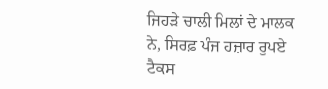ਜਿਹੜੇ ਚਾਲੀ ਮਿਲਾਂ ਦੇ ਮਾਲਕ ਨੇ, ਸਿਰਫ਼ ਪੰਜ ਹਜ਼ਾਰ ਰੁਪਏ ਟੈਕਸ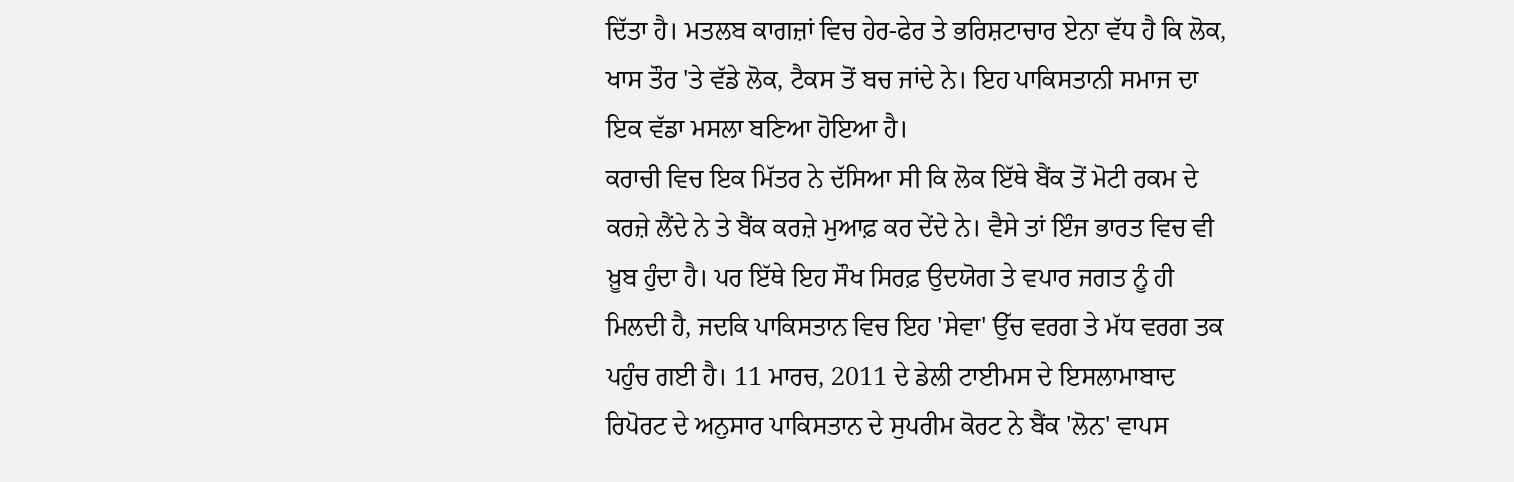ਦਿੱਤਾ ਹੈ। ਮਤਲਬ ਕਾਗਜ਼ਾਂ ਵਿਚ ਹੇਰ-ਫੇਰ ਤੇ ਭਰਿਸ਼ਟਾਚਾਰ ਏਨਾ ਵੱਧ ਹੈ ਕਿ ਲੋਕ, ਖਾਸ ਤੌਰ 'ਤੇ ਵੱਡੇ ਲੋਕ, ਟੈਕਸ ਤੋਂ ਬਚ ਜਾਂਦੇ ਨੇ। ਇਹ ਪਾਕਿਸਤਾਨੀ ਸਮਾਜ ਦਾ ਇਕ ਵੱਡਾ ਮਸਲਾ ਬਣਿਆ ਹੋਇਆ ਹੈ।
ਕਰਾਚੀ ਵਿਚ ਇਕ ਮਿੱਤਰ ਨੇ ਦੱਸਿਆ ਸੀ ਕਿ ਲੋਕ ਇੱਥੇ ਬੈਂਕ ਤੋਂ ਮੋਟੀ ਰਕਮ ਦੇ ਕਰਜ਼ੇ ਲੈਂਦੇ ਨੇ ਤੇ ਬੈਂਕ ਕਰਜ਼ੇ ਮੁਆਫ਼ ਕਰ ਦੇਂਦੇ ਨੇ। ਵੈਸੇ ਤਾਂ ਇੰਜ ਭਾਰਤ ਵਿਚ ਵੀ ਖ਼ੂਬ ਹੁੰਦਾ ਹੈ। ਪਰ ਇੱਥੇ ਇਹ ਸੌਖ ਸਿਰਫ਼ ਉਦਯੋਗ ਤੇ ਵਪਾਰ ਜਗਤ ਨੂੰ ਹੀ ਮਿਲਦੀ ਹੈ, ਜਦਕਿ ਪਾਕਿਸਤਾਨ ਵਿਚ ਇਹ 'ਸੇਵਾ' ਉੱਚ ਵਰਗ ਤੇ ਮੱਧ ਵਰਗ ਤਕ ਪਹੁੰਚ ਗਈ ਹੈ। 11 ਮਾਰਚ, 2011 ਦੇ ਡੇਲੀ ਟਾਈਮਸ ਦੇ ਇਸਲਾਮਾਬਾਦ ਰਿਪੋਰਟ ਦੇ ਅਨੁਸਾਰ ਪਾਕਿਸਤਾਨ ਦੇ ਸੁਪਰੀਮ ਕੋਰਟ ਨੇ ਬੈਂਕ 'ਲੋਨ' ਵਾਪਸ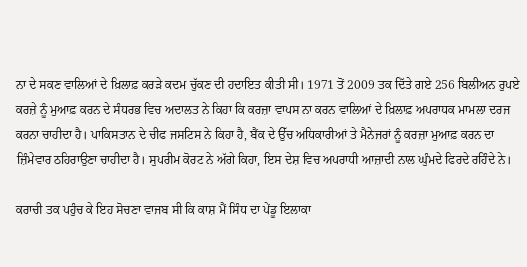ਨਾ ਦੇ ਸਕਣ ਵਾਲਿਆਂ ਦੇ ਖ਼ਿਲਾਫ਼ ਕਰੜੇ ਕਦਮ ਚੁੱਕਣ ਦੀ ਹਦਾਇਤ ਕੀਤੀ ਸੀ। 1971 ਤੋਂ 2009 ਤਕ ਦਿੱਤੇ ਗਏ 256 ਬਿਲੀਅਨ ਰੁਪਏ ਕਰਜ਼ੇ ਨੂੰ ਮੁਆਫ਼ ਕਰਨ ਦੇ ਸੰਧਰਭ ਵਿਚ ਅਦਾਲਤ ਨੇ ਕਿਹਾ ਕਿ ਕਰਜ਼ਾ ਵਾਪਸ ਨਾ ਕਰਨ ਵਾਲਿਆਂ ਦੇ ਖ਼ਿਲਾਫ਼ ਅਪਰਾਧਕ ਮਾਮਲਾ ਦਰਜ ਕਰਨਾ ਚਾਹੀਦਾ ਹੈ। ਪਾਕਿਸਤਾਨ ਦੇ ਚੀਫ ਜਸਟਿਸ ਨੇ ਕਿਹਾ ਹੈ, ਬੈਂਕ ਦੇ ਉੱਚ ਅਧਿਕਾਰੀਆਂ ਤੇ ਮੈਨੇਜਰਾਂ ਨੂੰ ਕਰਜ਼ਾ ਮੁਆਫ਼ ਕਰਨ ਦਾ ਜ਼ਿੰਮੇਵਾਰ ਠਹਿਰਾਉਣਾ ਚਾਹੀਦਾ ਹੈ। ਸੁਪਰੀਮ ਕੋਰਟ ਨੇ ਅੱਗੇ ਕਿਹਾ, ਇਸ ਦੇਸ਼ ਵਿਚ ਅਪਰਾਧੀ ਆਜ਼ਾਦੀ ਨਾਲ ਘੁੰਮਦੇ ਫਿਰਦੇ ਰਹਿੰਦੇ ਨੇ।

ਕਰਾਚੀ ਤਕ ਪਹੁੰਚ ਕੇ ਇਹ ਸੋਚਣਾ ਵਾਜਬ ਸੀ ਕਿ ਕਾਸ਼ ਮੈਂ ਸਿੰਧ ਦਾ ਪੇਂਡੂ ਇਲਾਕਾ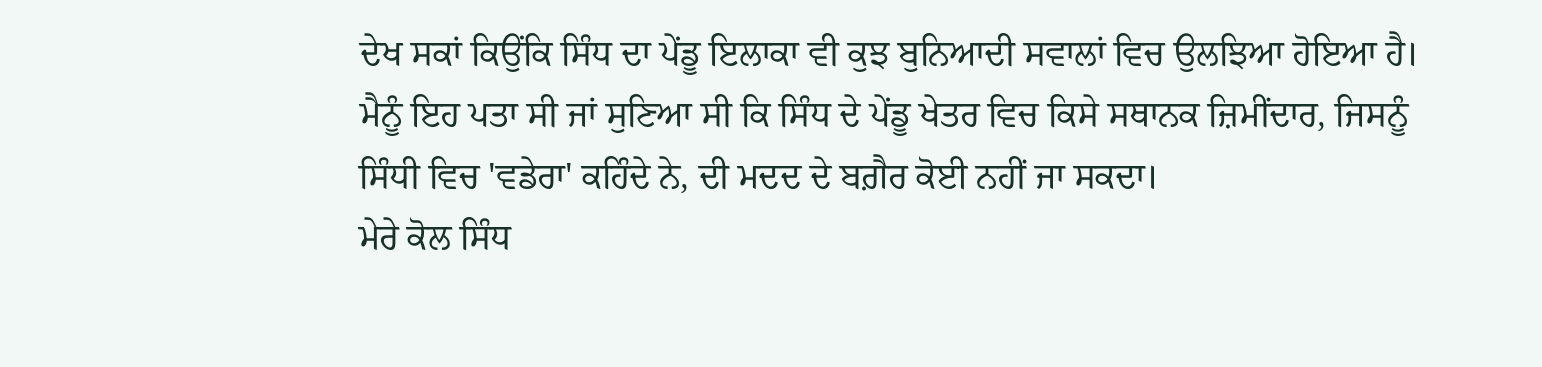ਦੇਖ ਸਕਾਂ ਕਿਉਂਕਿ ਸਿੰਧ ਦਾ ਪੇਂਡੂ ਇਲਾਕਾ ਵੀ ਕੁਝ ਬੁਨਿਆਦੀ ਸਵਾਲਾਂ ਵਿਚ ਉਲਝਿਆ ਹੋਇਆ ਹੈ। ਮੈਨੂੰ ਇਹ ਪਤਾ ਸੀ ਜਾਂ ਸੁਣਿਆ ਸੀ ਕਿ ਸਿੰਧ ਦੇ ਪੇਂਡੂ ਖੇਤਰ ਵਿਚ ਕਿਸੇ ਸਥਾਨਕ ਜ਼ਿਮੀਂਦਾਰ, ਜਿਸਨੂੰ ਸਿੰਧੀ ਵਿਚ 'ਵਡੇਰਾ' ਕਹਿੰਦੇ ਨੇ, ਦੀ ਮਦਦ ਦੇ ਬਗ਼ੈਰ ਕੋਈ ਨਹੀਂ ਜਾ ਸਕਦਾ।
ਮੇਰੇ ਕੋਲ ਸਿੰਧ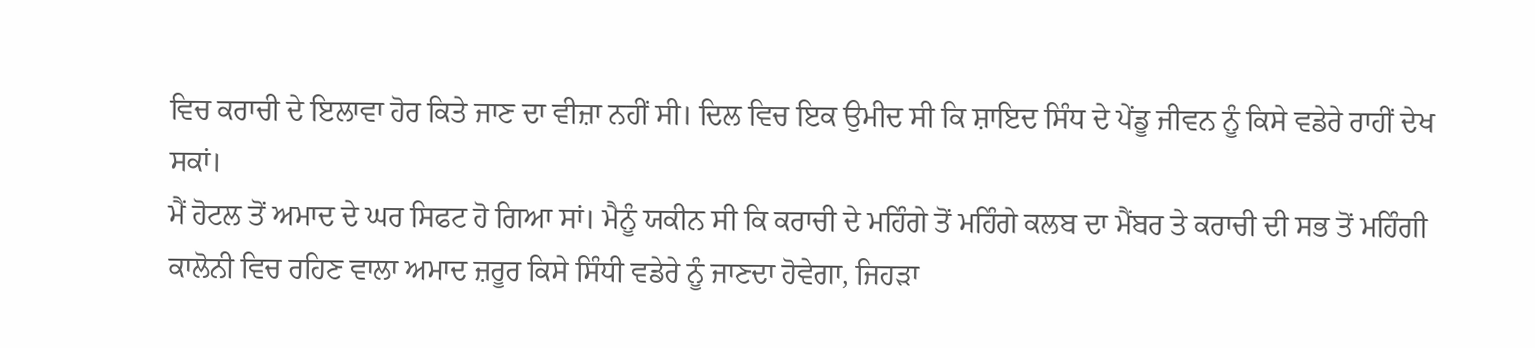ਵਿਚ ਕਰਾਚੀ ਦੇ ਇਲਾਵਾ ਹੋਰ ਕਿਤੇ ਜਾਣ ਦਾ ਵੀਜ਼ਾ ਨਹੀਂ ਸੀ। ਦਿਲ ਵਿਚ ਇਕ ਉਮੀਦ ਸੀ ਕਿ ਸ਼ਾਇਦ ਸਿੰਧ ਦੇ ਪੇਂਡੂ ਜੀਵਨ ਨੂੰ ਕਿਸੇ ਵਡੇਰੇ ਰਾਹੀਂ ਦੇਖ ਸਕਾਂ।
ਮੈਂ ਹੋਟਲ ਤੋਂ ਅਮਾਦ ਦੇ ਘਰ ਸਿਫਟ ਹੋ ਗਿਆ ਸਾਂ। ਮੈਨੂੰ ਯਕੀਨ ਸੀ ਕਿ ਕਰਾਚੀ ਦੇ ਮਹਿੰਗੇ ਤੋਂ ਮਹਿੰਗੇ ਕਲਬ ਦਾ ਮੈਂਬਰ ਤੇ ਕਰਾਚੀ ਦੀ ਸਭ ਤੋਂ ਮਹਿੰਗੀ ਕਾਲੋਨੀ ਵਿਚ ਰਹਿਣ ਵਾਲਾ ਅਮਾਦ ਜ਼ਰੂਰ ਕਿਸੇ ਸਿੰਧੀ ਵਡੇਰੇ ਨੂੰ ਜਾਣਦਾ ਹੋਵੇਗਾ, ਜਿਹੜਾ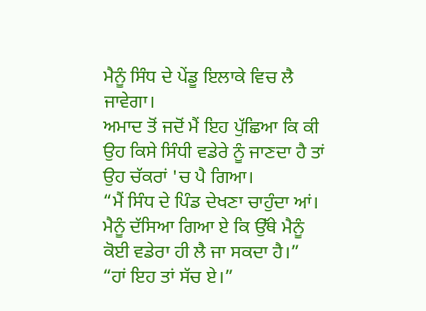ਮੈਨੂੰ ਸਿੰਧ ਦੇ ਪੇਂਡੂ ਇਲਾਕੇ ਵਿਚ ਲੈ ਜਾਵੇਗਾ।
ਅਮਾਦ ਤੋਂ ਜਦੋਂ ਮੈਂ ਇਹ ਪੁੱਛਿਆ ਕਿ ਕੀ ਉਹ ਕਿਸੇ ਸਿੰਧੀ ਵਡੇਰੇ ਨੂੰ ਜਾਣਦਾ ਹੈ ਤਾਂ ਉਹ ਚੱਕਰਾਂ 'ਚ ਪੈ ਗਿਆ।
“ਮੈਂ ਸਿੰਧ ਦੇ ਪਿੰਡ ਦੇਖਣਾ ਚਾਹੁੰਦਾ ਆਂ। ਮੈਨੂੰ ਦੱਸਿਆ ਗਿਆ ਏ ਕਿ ਉੱਥੇ ਮੈਨੂੰ ਕੋਈ ਵਡੇਰਾ ਹੀ ਲੈ ਜਾ ਸਕਦਾ ਹੈ।”
“ਹਾਂ ਇਹ ਤਾਂ ਸੱਚ ਏ।”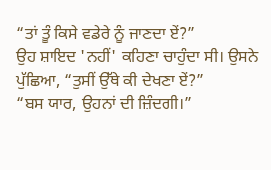“ਤਾਂ ਤੂੰ ਕਿਸੇ ਵਡੇਰੇ ਨੂੰ ਜਾਣਦਾ ਏਂ?”
ਉਹ ਸ਼ਾਇਦ 'ਨਹੀਂ' ਕਹਿਣਾ ਚਾਹੁੰਦਾ ਸੀ। ਉਸਨੇ ਪੁੱਛਿਆ, “ਤੁਸੀਂ ਉੱਥੇ ਕੀ ਦੇਖਣਾ ਏਂ?”
“ਬਸ ਯਾਰ, ਉਹਨਾਂ ਦੀ ਜ਼ਿੰਦਗੀ।”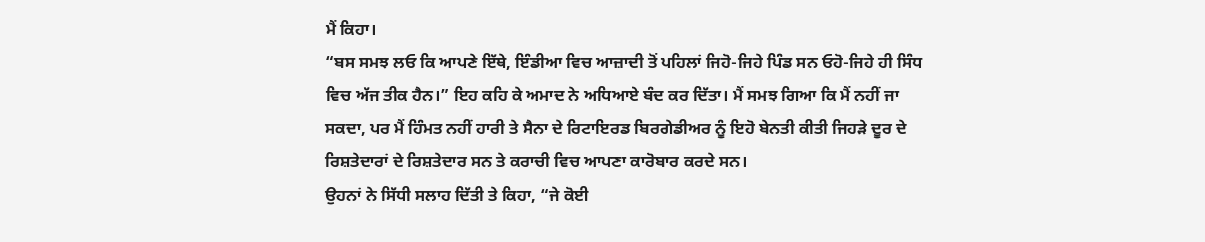ਮੈਂ ਕਿਹਾ।
“ਬਸ ਸਮਝ ਲਓ ਕਿ ਆਪਣੇ ਇੱਥੇ, ਇੰਡੀਆ ਵਿਚ ਆਜ਼ਾਦੀ ਤੋਂ ਪਹਿਲਾਂ ਜਿਹੋ-ਜਿਹੇ ਪਿੰਡ ਸਨ ਓਹੋ-ਜਿਹੇ ਹੀ ਸਿੰਧ ਵਿਚ ਅੱਜ ਤੀਕ ਹੈਨ।” ਇਹ ਕਹਿ ਕੇ ਅਮਾਦ ਨੇ ਅਧਿਆਏ ਬੰਦ ਕਰ ਦਿੱਤਾ। ਮੈਂ ਸਮਝ ਗਿਆ ਕਿ ਮੈਂ ਨਹੀਂ ਜਾ ਸਕਦਾ, ਪਰ ਮੈਂ ਹਿੰਮਤ ਨਹੀਂ ਹਾਰੀ ਤੇ ਸੈਨਾ ਦੇ ਰਿਟਾਇਰਡ ਬਿਰਗੇਡੀਅਰ ਨੂੰ ਇਹੋ ਬੇਨਤੀ ਕੀਤੀ ਜਿਹੜੇ ਦੂਰ ਦੇ ਰਿਸ਼ਤੇਦਾਰਾਂ ਦੇ ਰਿਸ਼ਤੇਦਾਰ ਸਨ ਤੇ ਕਰਾਚੀ ਵਿਚ ਆਪਣਾ ਕਾਰੋਬਾਰ ਕਰਦੇ ਸਨ।
ਉਹਨਾਂ ਨੇ ਸਿੱਧੀ ਸਲਾਹ ਦਿੱਤੀ ਤੇ ਕਿਹਾ, “ਜੇ ਕੋਈ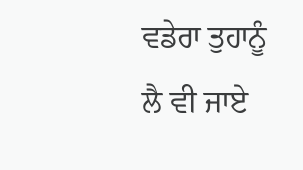ਵਡੇਰਾ ਤੁਹਾਨੂੰ ਲੈ ਵੀ ਜਾਏ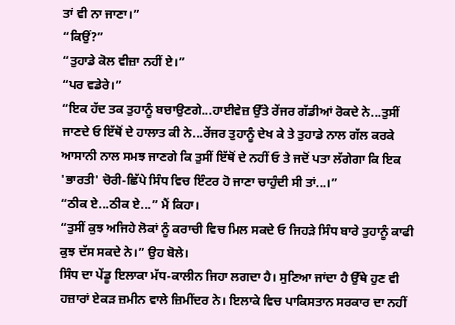ਤਾਂ ਵੀ ਨਾ ਜਾਣਾ।”
“ਕਿਉਂ?”
“ਤੁਹਾਡੇ ਕੋਲ ਵੀਜ਼ਾ ਨਹੀਂ ਏ।”
“ਪਰ ਵਡੇਰੇ।”
“ਇਕ ਹੱਦ ਤਕ ਤੁਹਾਨੂੰ ਬਚਾਉਣਗੇ...ਹਾਈਵੇਜ਼ ਉੱਤੇ ਰੇਂਜਰ ਗੱਡੀਆਂ ਰੋਕਦੇ ਨੇ...ਤੁਸੀਂ ਜਾਣਦੇ ਓ ਇੱਥੋਂ ਦੇ ਹਾਲਾਤ ਕੀ ਨੇ...ਰੇਂਜਰ ਤੁਹਾਨੂੰ ਦੇਖ ਕੇ ਤੇ ਤੁਹਾਡੇ ਨਾਲ ਗੱਲ ਕਰਕੇ ਆਸਾਨੀ ਨਾਲ ਸਮਝ ਜਾਣਗੇ ਕਿ ਤੁਸੀਂ ਇੱਥੋਂ ਦੇ ਨਹੀਂ ਓ ਤੇ ਜਦੋਂ ਪਤਾ ਲੱਗੇਗਾ ਕਿ ਇਕ 'ਭਾਰਤੀ' ਚੋਰੀ-ਛਿੱਪੇ ਸਿੰਧ ਵਿਚ ਇੰਟਰ ਹੋ ਜਾਣਾ ਚਾਹੁੰਦੀ ਸੀ ਤਾਂ...।”
“ਠੀਕ ਏ...ਠੀਕ ਏ...” ਮੈਂ ਕਿਹਾ।
“ਤੁਸੀਂ ਕੁਝ ਅਜਿਹੇ ਲੋਕਾਂ ਨੂੰ ਕਰਾਚੀ ਵਿਚ ਮਿਲ ਸਕਦੇ ਓ ਜਿਹੜੇ ਸਿੰਧ ਬਾਰੇ ਤੁਹਾਨੂੰ ਕਾਫੀ ਕੁਝ ਦੱਸ ਸਕਦੇ ਨੇ।” ਉਹ ਬੋਲੇ।
ਸਿੰਧ ਦਾ ਪੇਂਡੂ ਇਲਾਕਾ ਮੱਧ-ਕਾਲੀਨ ਜਿਹਾ ਲਗਦਾ ਹੈ। ਸੁਣਿਆ ਜਾਂਦਾ ਹੈ ਉੱਥੇ ਹੁਣ ਵੀ ਹਜ਼ਾਰਾਂ ਏਕੜ ਜ਼ਮੀਨ ਵਾਲੇ ਜ਼ਿਮੀਂਦਰ ਨੇ। ਇਲਾਕੇ ਵਿਚ ਪਾਕਿਸਤਾਨ ਸਰਕਾਰ ਦਾ ਨਹੀਂ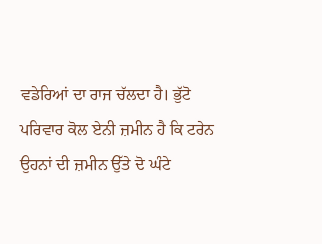ਵਡੇਰਿਆਂ ਦਾ ਰਾਜ ਚੱਲਦਾ ਹੈ। ਭੁੱਟੋ ਪਰਿਵਾਰ ਕੋਲ ਏਨੀ ਜ਼ਮੀਨ ਹੈ ਕਿ ਟਰੇਨ ਉਹਨਾਂ ਦੀ ਜ਼ਮੀਨ ਉੱਤੇ ਦੋ ਘੰਟੇ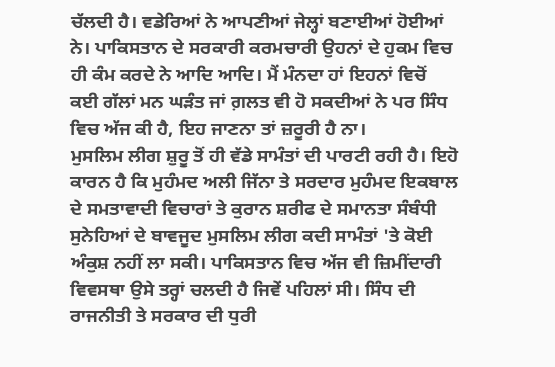ਚੱਲਦੀ ਹੈ। ਵਡੇਰਿਆਂ ਨੇ ਆਪਣੀਆਂ ਜੇਲ੍ਹਾਂ ਬਣਾਈਆਂ ਹੋਈਆਂ ਨੇ। ਪਾਕਿਸਤਾਨ ਦੇ ਸਰਕਾਰੀ ਕਰਮਚਾਰੀ ਉਹਨਾਂ ਦੇ ਹੁਕਮ ਵਿਚ ਹੀ ਕੰਮ ਕਰਦੇ ਨੇ ਆਦਿ ਆਦਿ। ਮੈਂ ਮੰਨਦਾ ਹਾਂ ਇਹਨਾਂ ਵਿਚੋਂ ਕਈ ਗੱਲਾਂ ਮਨ ਘੜੰਤ ਜਾਂ ਗ਼ਲਤ ਵੀ ਹੋ ਸਕਦੀਆਂ ਨੇ ਪਰ ਸਿੰਧ ਵਿਚ ਅੱਜ ਕੀ ਹੈ, ਇਹ ਜਾਣਨਾ ਤਾਂ ਜ਼ਰੂਰੀ ਹੈ ਨਾ।
ਮੁਸਲਿਮ ਲੀਗ ਸ਼ੁਰੂ ਤੋਂ ਹੀ ਵੱਡੇ ਸਾਮੰਤਾਂ ਦੀ ਪਾਰਟੀ ਰਹੀ ਹੈ। ਇਹੋ ਕਾਰਨ ਹੈ ਕਿ ਮੁਹੰਮਦ ਅਲੀ ਜਿੱਨਾ ਤੇ ਸਰਦਾਰ ਮੁਹੰਮਦ ਇਕਬਾਲ ਦੇ ਸਮਤਾਵਾਦੀ ਵਿਚਾਰਾਂ ਤੇ ਕੁਰਾਨ ਸ਼ਰੀਫ ਦੇ ਸਮਾਨਤਾ ਸੰਬੰਧੀ ਸੁਨੇਹਿਆਂ ਦੇ ਬਾਵਜੂਦ ਮੁਸਲਿਮ ਲੀਗ ਕਦੀ ਸਾਮੰਤਾਂ 'ਤੇ ਕੋਈ ਅੰਕੁਸ਼ ਨਹੀਂ ਲਾ ਸਕੀ। ਪਾਕਿਸਤਾਨ ਵਿਚ ਅੱਜ ਵੀ ਜ਼ਿਮੀਂਦਾਰੀ ਵਿਵਸਥਾ ਉਸੇ ਤਰ੍ਹਾਂ ਚਲਦੀ ਹੈ ਜਿਵੇਂ ਪਹਿਲਾਂ ਸੀ। ਸਿੰਧ ਦੀ ਰਾਜਨੀਤੀ ਤੇ ਸਰਕਾਰ ਦੀ ਧੁਰੀ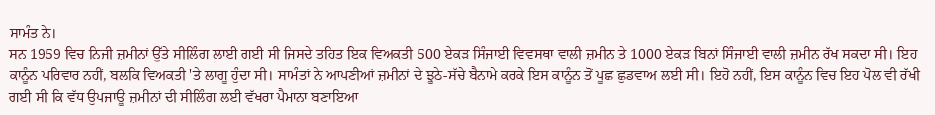ਸਾਮੰਤ ਨੇ।
ਸਨ 1959 ਵਿਚ ਨਿਜੀ ਜ਼ਮੀਨਾਂ ਉੱਤੇ ਸੀਲਿੰਗ ਲਾਈ ਗਈ ਸੀ ਜਿਸਦੇ ਤਹਿਤ ਇਕ ਵਿਅਕਤੀ 500 ਏਕੜ ਸਿੰਜਾਈ ਵਿਵਸਥਾ ਵਾਲੀ ਜ਼ਮੀਨ ਤੇ 1000 ਏਕੜ ਬਿਨਾਂ ਸਿੰਜਾਈ ਵਾਲੀ ਜ਼ਮੀਨ ਰੱਖ ਸਕਦਾ ਸੀ। ਇਹ ਕਾਨੂੰਨ ਪਰਿਵਾਰ ਨਹੀਂ, ਬਲਕਿ ਵਿਅਕਤੀ 'ਤੇ ਲਾਗੂ ਹੁੰਦਾ ਸੀ। ਸਾਮੰਤਾਂ ਨੇ ਆਪਣੀਆਂ ਜ਼ਮੀਨਾਂ ਦੇ ਝੂਠੇ-ਸੱਚੇ ਬੈਨਾਮੇ ਕਰਕੇ ਇਸ ਕਾਨੂੰਨ ਤੋਂ ਪੂਛ ਛੁਡਵਾਅ ਲਈ ਸੀ। ਇਹੋ ਨਹੀਂ, ਇਸ ਕਾਨੂੰਨ ਵਿਚ ਇਹ ਪੋਲ ਵੀ ਰੱਖੀ ਗਈ ਸੀ ਕਿ ਵੱਧ ਉਪਜਾਊ ਜ਼ਮੀਨਾਂ ਦੀ ਸੀਲਿੰਗ ਲਈ ਵੱਖਰਾ ਪੈਮਾਨਾ ਬਣਾਇਆ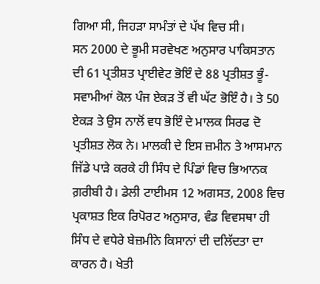ਗਿਆ ਸੀ, ਜਿਹੜਾ ਸਾਮੰਤਾਂ ਦੇ ਪੱਖ ਵਿਚ ਸੀ।
ਸਨ 2000 ਦੇ ਭੂਮੀ ਸਰਵੇਖਣ ਅਨੁਸਾਰ ਪਾਕਿਸਤਾਨ ਦੀ 61 ਪ੍ਰਤੀਸ਼ਤ ਪ੍ਰਾਈਵੇਟ ਭੋਇੰ ਦੇ 88 ਪ੍ਰਤੀਸ਼ਤ ਭੂੰ-ਸਵਾਮੀਆਂ ਕੋਲ ਪੰਜ ਏਕੜ ਤੋਂ ਵੀ ਘੱਟ ਭੋਇੰ ਹੈ। ਤੇ 50 ਏਕੜ ਤੇ ਉਸ ਨਾਲੋਂ ਵਧ ਭੋਇੰ ਦੇ ਮਾਲਕ ਸਿਰਫ ਦੋ ਪ੍ਰਤੀਸ਼ਤ ਲੋਕ ਨੇ। ਮਾਲਕੀ ਦੇ ਇਸ ਜ਼ਮੀਨ ਤੇ ਆਸਮਾਨ ਜਿੱਡੇ ਪਾੜੇ ਕਰਕੇ ਹੀ ਸਿੰਧ ਦੇ ਪਿੰਡਾਂ ਵਿਚ ਭਿਆਨਕ ਗ਼ਰੀਬੀ ਹੈ। ਡੇਲੀ ਟਾਈਮਸ 12 ਅਗਸਤ, 2008 ਵਿਚ ਪ੍ਰਕਾਸ਼ਤ ਇਕ ਰਿਪੋਰਟ ਅਨੁਸਾਰ, ਵੰਡ ਵਿਵਸਥਾ ਹੀ ਸਿੰਧ ਦੇ ਵਧੇਰੇ ਬੇਜ਼ਮੀਨੇ ਕਿਸਾਨਾਂ ਦੀ ਦਲਿੱਦਤਾ ਦਾ ਕਾਰਨ ਹੈ। ਖੇਤੀ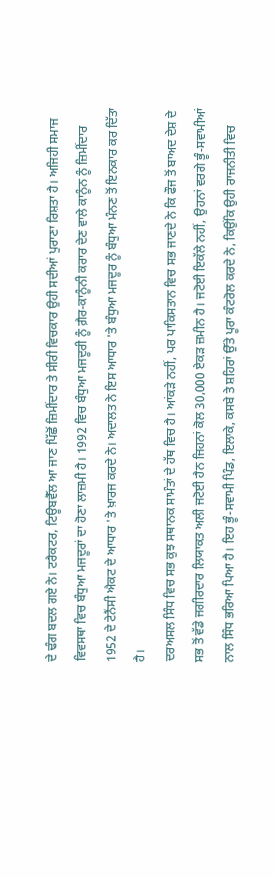ਦੇ ਢੰਗ ਬਦਲ ਗਏ ਨੇ। ਟਰੈਕਟਰ, ਟਿਊਬਵੈੱਲ ਆ ਜਾਣ ਪਿੱਛੋਂ ਜ਼ਿਮੀਂਦਾਰ ਤੇ ਸੀਰੀ ਵਿਚਕਾਰ ਉਹੀ ਸਦੀਆਂ ਪੁਰਾਣਾ ਰਿਸ਼ਤਾ ਹੈ। ਅਜਿਹੀ ਸਮਾਜ ਵਿਵਸਥਾ ਵਿਚ ਬੰਧੁਆ ਮਜਦੂਰਾਂ ਦਾ ਹੋਣਾ ਲਾਜ਼ਮੀ ਹੈ। 1992 ਵਿਚ ਬੰਧੁਆ ਮਜਦੂਰੀ ਨੂੰ ਗ਼ੈਰ-ਕਾਨੂੰਨੀ ਕਰਾਰ ਦੇਣ ਵਾਲੇ ਕਾਨੂੰਨ ਨੂੰ ਜ਼ਿਮੀਂਦਾਰ 1952 ਦੇ ਟੇਨੈਂਸੀ ਐਕਟ ਦੇ ਆਧਾਰ 'ਤੇ ਖ਼ਾਰਜ ਕਰਦੇ ਨੇ। ਅਦਾਲਤ ਨੇ ਇਸ ਆਧਾਰ 'ਤੇ ਬੰਧੁਆ ਮਜਦੂਰ ਨੂੰ ਬੰਧੁਆ ਮੰਨਣ ਤੋਂ ਇਨਕਾਰ ਕਰ ਦਿੱਤਾ ਹੈ।
ਦਰਅਸਲ ਸਿੰਧ ਵਿਚ ਸਭ ਕੁਝ ਸਥਾਨਕ ਸਾਮੰਤਾਂ ਦੇ ਹੱਥ ਵਿਚ ਹੈ। ਆਂਕੜੇ ਨਹੀਂ, ਪਰ ਪਾਕਿਸਤਾਨ ਵਿਚ ਸਭ ਜਾਣਦੇ ਨੇ ਕਿ ਫੌਜ ਤੋਂ ਬਾਅਦ ਦੇਸ਼ ਦੇ ਸਭ ਤੋਂ ਵੱਡੇ ਜਗੀਰਦਾਰ ਲਿਯਾਕਤ ਅਲੀ ਜਟੋਈ ਹੈਨ ਜਿਹਨਾਂ ਕੋਲ 30,000 ਏਕੜ ਜ਼ਮੀਨ ਹੈ। ਜਟੋਈ ਇਕੱਲੇ ਨਹੀਂ, ਉਹਨਾਂ ਵਰਗੇ ਭੂੰ-ਸਵਾਮੀਆਂ ਨਾਲ ਸਿੰਧ ਭਰਿਆ ਪਿਆ ਹੈ। ਇਹ ਭੂੰ-ਸਵਾਮੀ ਪਿੰਡ, ਇਲਾਕੇ, ਕਸਬੇ ਤੇ ਸ਼ਹਿਰਾਂ ਉੱਤੇ ਪੂਰਾ ਕੰਟਰੋਲ ਕਰਦੇ ਨੇ, ਕਿਉਂਕਿ ਉਹੀ ਰਾਜਨੀਤੀ ਵਿਚ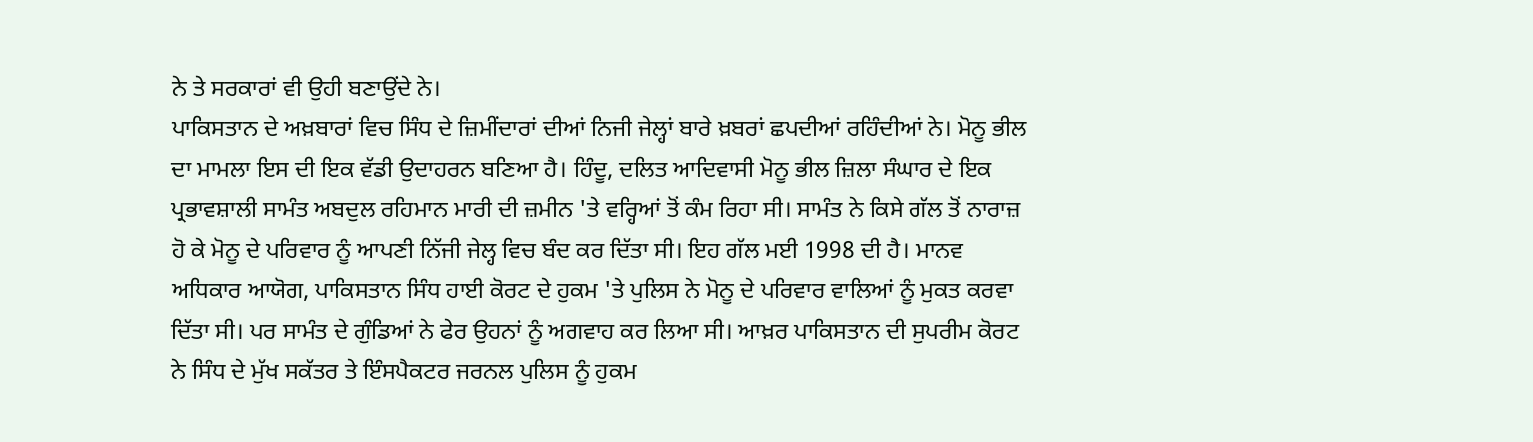ਨੇ ਤੇ ਸਰਕਾਰਾਂ ਵੀ ਉਹੀ ਬਣਾਉਂਦੇ ਨੇ।
ਪਾਕਿਸਤਾਨ ਦੇ ਅਖ਼ਬਾਰਾਂ ਵਿਚ ਸਿੰਧ ਦੇ ਜ਼ਿਮੀਂਦਾਰਾਂ ਦੀਆਂ ਨਿਜੀ ਜੇਲ੍ਹਾਂ ਬਾਰੇ ਖ਼ਬਰਾਂ ਛਪਦੀਆਂ ਰਹਿੰਦੀਆਂ ਨੇ। ਮੋਨੂ ਭੀਲ ਦਾ ਮਾਮਲਾ ਇਸ ਦੀ ਇਕ ਵੱਡੀ ਉਦਾਹਰਨ ਬਣਿਆ ਹੈ। ਹਿੰਦੂ, ਦਲਿਤ ਆਦਿਵਾਸੀ ਮੋਨੂ ਭੀਲ ਜ਼ਿਲਾ ਸੰਘਾਰ ਦੇ ਇਕ ਪ੍ਰਭਾਵਸ਼ਾਲੀ ਸਾਮੰਤ ਅਬਦੁਲ ਰਹਿਮਾਨ ਮਾਰੀ ਦੀ ਜ਼ਮੀਨ 'ਤੇ ਵਰ੍ਹਿਆਂ ਤੋਂ ਕੰਮ ਰਿਹਾ ਸੀ। ਸਾਮੰਤ ਨੇ ਕਿਸੇ ਗੱਲ ਤੋਂ ਨਾਰਾਜ਼ ਹੋ ਕੇ ਮੋਨੂ ਦੇ ਪਰਿਵਾਰ ਨੂੰ ਆਪਣੀ ਨਿੱਜੀ ਜੇਲ੍ਹ ਵਿਚ ਬੰਦ ਕਰ ਦਿੱਤਾ ਸੀ। ਇਹ ਗੱਲ ਮਈ 1998 ਦੀ ਹੈ। ਮਾਨਵ ਅਧਿਕਾਰ ਆਯੋਗ, ਪਾਕਿਸਤਾਨ ਸਿੰਧ ਹਾਈ ਕੋਰਟ ਦੇ ਹੁਕਮ 'ਤੇ ਪੁਲਿਸ ਨੇ ਮੋਨੂ ਦੇ ਪਰਿਵਾਰ ਵਾਲਿਆਂ ਨੂੰ ਮੁਕਤ ਕਰਵਾ ਦਿੱਤਾ ਸੀ। ਪਰ ਸਾਮੰਤ ਦੇ ਗੁੰਡਿਆਂ ਨੇ ਫੇਰ ਉਹਨਾਂ ਨੂੰ ਅਗਵਾਹ ਕਰ ਲਿਆ ਸੀ। ਆਖ਼ਰ ਪਾਕਿਸਤਾਨ ਦੀ ਸੁਪਰੀਮ ਕੋਰਟ ਨੇ ਸਿੰਧ ਦੇ ਮੁੱਖ ਸਕੱਤਰ ਤੇ ਇੰਸਪੈਕਟਰ ਜਰਨਲ ਪੁਲਿਸ ਨੂੰ ਹੁਕਮ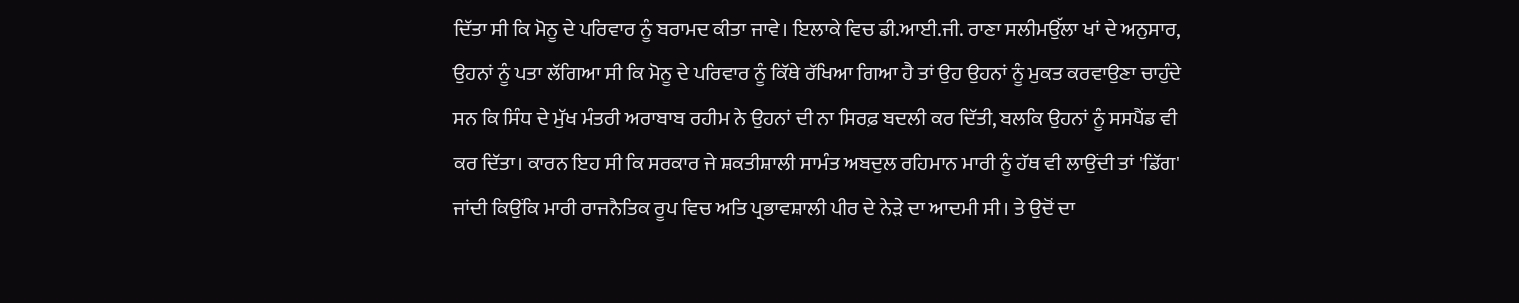ਦਿੱਤਾ ਸੀ ਕਿ ਮੋਨੂ ਦੇ ਪਰਿਵਾਰ ਨੂੰ ਬਰਾਮਦ ਕੀਤਾ ਜਾਵੇ। ਇਲਾਕੇ ਵਿਚ ਡੀ.ਆਈ.ਜੀ. ਰਾਣਾ ਸਲੀਮਉੱਲਾ ਖਾਂ ਦੇ ਅਨੁਸਾਰ, ਉਹਨਾਂ ਨੂੰ ਪਤਾ ਲੱਗਿਆ ਸੀ ਕਿ ਮੋਨੂ ਦੇ ਪਰਿਵਾਰ ਨੂੰ ਕਿੱਥੇ ਰੱਖਿਆ ਗਿਆ ਹੈ ਤਾਂ ਉਹ ਉਹਨਾਂ ਨੂੰ ਮੁਕਤ ਕਰਵਾਉਣਾ ਚਾਹੁੰਦੇ ਸਨ ਕਿ ਸਿੰਧ ਦੇ ਮੁੱਖ ਮੰਤਰੀ ਅਰਾਬਾਬ ਰਹੀਮ ਨੇ ਉਹਨਾਂ ਦੀ ਨਾ ਸਿਰਫ਼ ਬਦਲੀ ਕਰ ਦਿੱਤੀ, ਬਲਕਿ ਉਹਨਾਂ ਨੂੰ ਸਸਪੈਂਡ ਵੀ ਕਰ ਦਿੱਤਾ। ਕਾਰਨ ਇਹ ਸੀ ਕਿ ਸਰਕਾਰ ਜੇ ਸ਼ਕਤੀਸ਼ਾਲੀ ਸਾਮੰਤ ਅਬਦੁਲ ਰਹਿਮਾਨ ਮਾਰੀ ਨੂੰ ਹੱਥ ਵੀ ਲਾਉਂਦੀ ਤਾਂ 'ਡਿੱਗ' ਜਾਂਦੀ ਕਿਉਂਕਿ ਮਾਰੀ ਰਾਜਨੈਤਿਕ ਰੂਪ ਵਿਚ ਅਤਿ ਪ੍ਰਭਾਵਸ਼ਾਲੀ ਪੀਰ ਦੇ ਨੇੜੇ ਦਾ ਆਦਮੀ ਸੀ। ਤੇ ਉਦੋਂ ਦਾ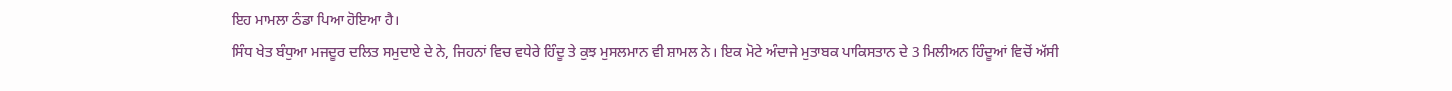ਇਹ ਮਾਮਲਾ ਠੰਡਾ ਪਿਆ ਹੋਇਆ ਹੈ।
ਸਿੰਧ ਖੇਤ ਬੰਧੁਆ ਮਜਦੂਰ ਦਲਿਤ ਸਮੁਦਾਏ ਦੇ ਨੇ, ਜਿਹਨਾਂ ਵਿਚ ਵਧੇਰੇ ਹਿੰਦੂ ਤੇ ਕੁਝ ਮੁਸਲਮਾਨ ਵੀ ਸ਼ਾਮਲ ਨੇ। ਇਕ ਮੋਟੇ ਅੰਦਾਜੇ ਮੁਤਾਬਕ ਪਾਕਿਸਤਾਨ ਦੇ 3 ਮਿਲੀਅਨ ਹਿੰਦੂਆਂ ਵਿਚੋਂ ਅੱਸੀ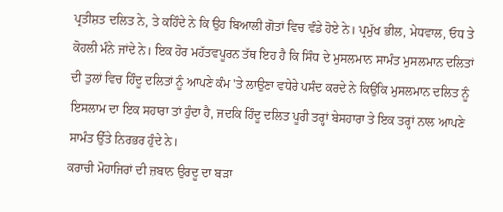ਪ੍ਰਤੀਸ਼ਤ ਦਲਿਤ ਨੇ, ਤੇ ਕਹਿੰਦੇ ਨੇ ਕਿ ਉਹ ਬਿਆਲੀ ਗੋਤਾਂ ਵਿਚ ਵੰਡੇ ਹੋਏ ਨੇ। ਪ੍ਰਮੁੱਖ ਭੀਲ, ਮੇਧਵਾਲ, ਓਧ ਤੇ ਕੋਹਲੀ ਮੰਨੇ ਜਾਂਦੇ ਨੇ। ਇਕ ਹੋਰ ਮਹੱਤਵਪੂਰਨ ਤੱਥ ਇਹ ਹੈ ਕਿ ਸਿੰਧ ਦੇ ਮੁਸਲਮਾਨ ਸਾਮੰਤ ਮੁਸਲਮਾਨ ਦਲਿਤਾਂ ਦੀ ਤੁਲਾਂ ਵਿਚ ਹਿੰਦੂ ਦਲਿਤਾਂ ਨੂੰ ਆਪਣੇ ਕੰਮ 'ਤੇ ਲਾਉਣਾ ਵਧੇਰੇ ਪਸੰਦ ਕਰਦੇ ਨੇ ਕਿਉਂਕਿ ਮੁਸਲਮਾਨ ਦਲਿਤ ਨੂੰ ਇਸਲਾਮ ਦਾ ਇਕ ਸਹਾਰਾ ਤਾਂ ਹੁੰਦਾ ਹੈ, ਜਦਕਿ ਹਿੰਦੂ ਦਲਿਤ ਪੂਰੀ ਤਰ੍ਹਾਂ ਬੇਸਹਾਰਾ ਤੇ ਇਕ ਤਰ੍ਹਾਂ ਨਾਲ ਆਪਣੇ ਸਾਮੰਤ ਉੱਤੇ ਨਿਰਭਰ ਹੁੰਦੇ ਨੇ।
ਕਰਾਚੀ ਮੋਹਾਜਿਰਾਂ ਦੀ ਜ਼ਬਾਨ ਉਰਦੂ ਦਾ ਬੜਾ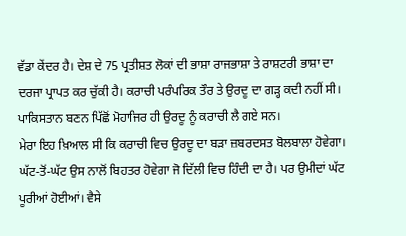ਵੱਡਾ ਕੇਂਦਰ ਹੈ। ਦੇਸ਼ ਦੇ 75 ਪ੍ਰਤੀਸ਼ਤ ਲੋਕਾਂ ਦੀ ਭਾਸ਼ਾ ਰਾਜਭਾਸ਼ਾ ਤੇ ਰਾਸ਼ਟਰੀ ਭਾਸ਼ਾ ਦਾ ਦਰਜਾ ਪ੍ਰਾਪਤ ਕਰ ਚੁੱਕੀ ਹੈ। ਕਰਾਚੀ ਪਰੰਪਰਿਕ ਤੌਰ ਤੇ ਉਰਦੂ ਦਾ ਗੜ੍ਹ ਕਦੀ ਨਹੀਂ ਸੀ। ਪਾਕਿਸਤਾਨ ਬਣਨ ਪਿੱਛੋਂ ਮੋਹਾਜਿਰ ਹੀ ਉਰਦੂ ਨੂੰ ਕਰਾਚੀ ਲੈ ਗਏ ਸਨ।
ਮੇਰਾ ਇਹ ਖ਼ਿਆਲ ਸੀ ਕਿ ਕਰਾਚੀ ਵਿਚ ਉਰਦੂ ਦਾ ਬੜਾ ਜ਼ਬਰਦਸਤ ਬੋਲਬਾਲਾ ਹੋਵੇਗਾ। ਘੱਟ-ਤੋਂ-ਘੱਟ ਉਸ ਨਾਲੋਂ ਬਿਹਤਰ ਹੋਵੇਗਾ ਜੋ ਦਿੱਲੀ ਵਿਚ ਹਿੰਦੀ ਦਾ ਹੈ। ਪਰ ਉਮੀਦਾਂ ਘੱਟ ਪੂਰੀਆਂ ਹੋਈਆਂ। ਵੈਸੇ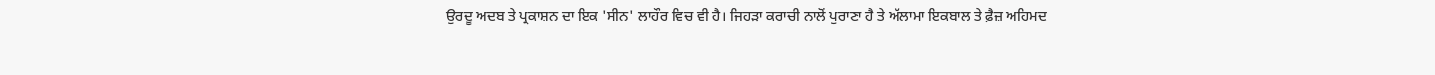ਉਰਦੂ ਅਦਬ ਤੇ ਪ੍ਰਕਾਸ਼ਨ ਦਾ ਇਕ 'ਸੀਨ' ਲਾਹੌਰ ਵਿਚ ਵੀ ਹੈ। ਜਿਹੜਾ ਕਰਾਚੀ ਨਾਲੋਂ ਪੁਰਾਣਾ ਹੈ ਤੇ ਅੱਲਾਮਾ ਇਕਬਾਲ ਤੇ ਫ਼ੈਜ਼ ਅਹਿਮਦ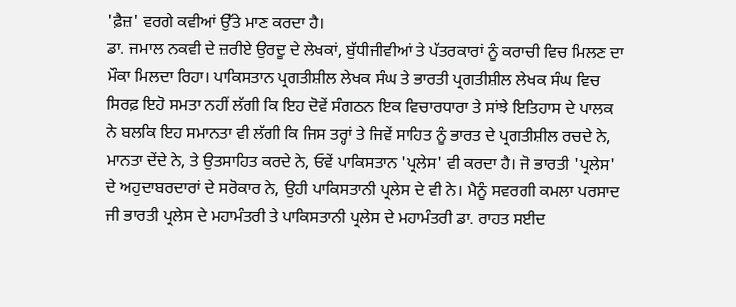'ਫ਼ੈਜ਼' ਵਰਗੇ ਕਵੀਆਂ ਉੱਤੇ ਮਾਣ ਕਰਦਾ ਹੈ।
ਡਾ. ਜਮਾਲ ਨਕਵੀ ਦੇ ਜ਼ਰੀਏ ਉਰਦੂ ਦੇ ਲੇਖਕਾਂ, ਬੁੱਧੀਜੀਵੀਆਂ ਤੇ ਪੱਤਰਕਾਰਾਂ ਨੂੰ ਕਰਾਚੀ ਵਿਚ ਮਿਲਣ ਦਾ ਮੌਕਾ ਮਿਲਦਾ ਰਿਹਾ। ਪਾਕਿਸਤਾਨ ਪ੍ਰਗਤੀਸ਼ੀਲ ਲੇਖਕ ਸੰਘ ਤੇ ਭਾਰਤੀ ਪ੍ਰਗਤੀਸ਼ੀਲ ਲੇਖਕ ਸੰਘ ਵਿਚ ਸਿਰਫ਼ ਇਹੋ ਸਮਤਾ ਨਹੀਂ ਲੱਗੀ ਕਿ ਇਹ ਦੋਵੇਂ ਸੰਗਠਨ ਇਕ ਵਿਚਾਰਧਾਰਾ ਤੇ ਸਾਂਝੇ ਇਤਿਹਾਸ ਦੇ ਪਾਲਕ ਨੇ ਬਲਕਿ ਇਹ ਸਮਾਨਤਾ ਵੀ ਲੱਗੀ ਕਿ ਜਿਸ ਤਰ੍ਹਾਂ ਤੇ ਜਿਵੇਂ ਸਾਹਿਤ ਨੂੰ ਭਾਰਤ ਦੇ ਪ੍ਰਗਤੀਸ਼ੀਲ ਰਚਦੇ ਨੇ, ਮਾਨਤਾ ਦੇਂਦੇ ਨੇ, ਤੇ ਉਤਸਾਹਿਤ ਕਰਦੇ ਨੇ, ਓਵੇਂ ਪਾਕਿਸਤਾਨ 'ਪ੍ਰਲੇਸ' ਵੀ ਕਰਦਾ ਹੈ। ਜੋ ਭਾਰਤੀ 'ਪ੍ਰਲੇਸ' ਦੇ ਅਹੁਦਾਬਰਦਾਰਾਂ ਦੇ ਸਰੋਕਾਰ ਨੇ, ਉਹੀ ਪਾਕਿਸਤਾਨੀ ਪ੍ਰਲੇਸ ਦੇ ਵੀ ਨੇ। ਮੈਨੂੰ ਸਵਰਗੀ ਕਮਲਾ ਪਰਸਾਦ ਜੀ ਭਾਰਤੀ ਪ੍ਰਲੇਸ ਦੇ ਮਹਾਮੰਤਰੀ ਤੇ ਪਾਕਿਸਤਾਨੀ ਪ੍ਰਲੇਸ ਦੇ ਮਹਾਮੰਤਰੀ ਡਾ. ਰਾਹਤ ਸਈਦ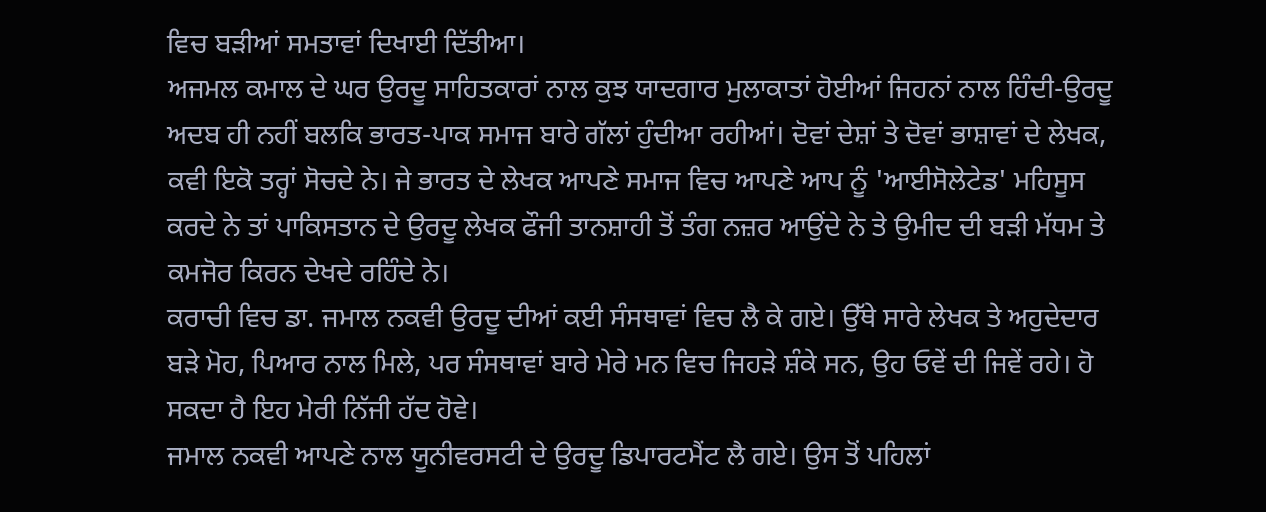ਵਿਚ ਬੜੀਆਂ ਸਮਤਾਵਾਂ ਦਿਖਾਈ ਦਿੱਤੀਆ।
ਅਜਮਲ ਕਮਾਲ ਦੇ ਘਰ ਉਰਦੂ ਸਾਹਿਤਕਾਰਾਂ ਨਾਲ ਕੁਝ ਯਾਦਗਾਰ ਮੁਲਾਕਾਤਾਂ ਹੋਈਆਂ ਜਿਹਨਾਂ ਨਾਲ ਹਿੰਦੀ-ਉਰਦੂ ਅਦਬ ਹੀ ਨਹੀਂ ਬਲਕਿ ਭਾਰਤ-ਪਾਕ ਸਮਾਜ ਬਾਰੇ ਗੱਲਾਂ ਹੁੰਦੀਆ ਰਹੀਆਂ। ਦੋਵਾਂ ਦੇਸ਼ਾਂ ਤੇ ਦੋਵਾਂ ਭਾਸ਼ਾਵਾਂ ਦੇ ਲੇਖਕ, ਕਵੀ ਇਕੋ ਤਰ੍ਹਾਂ ਸੋਚਦੇ ਨੇ। ਜੇ ਭਾਰਤ ਦੇ ਲੇਖਕ ਆਪਣੇ ਸਮਾਜ ਵਿਚ ਆਪਣੇ ਆਪ ਨੂੰ 'ਆਈਸੋਲੇਟੇਡ' ਮਹਿਸੂਸ ਕਰਦੇ ਨੇ ਤਾਂ ਪਾਕਿਸਤਾਨ ਦੇ ਉਰਦੂ ਲੇਖਕ ਫੌਜੀ ਤਾਨਸ਼ਾਹੀ ਤੋਂ ਤੰਗ ਨਜ਼ਰ ਆਉਂਦੇ ਨੇ ਤੇ ਉਮੀਦ ਦੀ ਬੜੀ ਮੱਧਮ ਤੇ ਕਮਜੋਰ ਕਿਰਨ ਦੇਖਦੇ ਰਹਿੰਦੇ ਨੇ।
ਕਰਾਚੀ ਵਿਚ ਡਾ. ਜਮਾਲ ਨਕਵੀ ਉਰਦੂ ਦੀਆਂ ਕਈ ਸੰਸਥਾਵਾਂ ਵਿਚ ਲੈ ਕੇ ਗਏ। ਉੱਥੇ ਸਾਰੇ ਲੇਖਕ ਤੇ ਅਹੁਦੇਦਾਰ ਬੜੇ ਮੋਹ, ਪਿਆਰ ਨਾਲ ਮਿਲੇ, ਪਰ ਸੰਸਥਾਵਾਂ ਬਾਰੇ ਮੇਰੇ ਮਨ ਵਿਚ ਜਿਹੜੇ ਸ਼ੰਕੇ ਸਨ, ਉਹ ਓਵੇਂ ਦੀ ਜਿਵੇਂ ਰਹੇ। ਹੋ ਸਕਦਾ ਹੈ ਇਹ ਮੇਰੀ ਨਿੱਜੀ ਹੱਦ ਹੋਵੇ।
ਜਮਾਲ ਨਕਵੀ ਆਪਣੇ ਨਾਲ ਯੂਨੀਵਰਸਟੀ ਦੇ ਉਰਦੂ ਡਿਪਾਰਟਮੈਂਟ ਲੈ ਗਏ। ਉਸ ਤੋਂ ਪਹਿਲਾਂ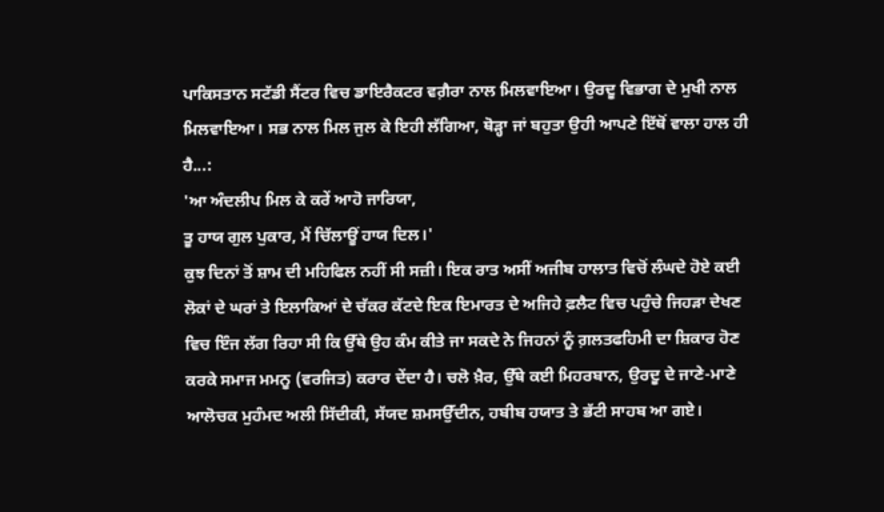ਪਾਕਿਸਤਾਨ ਸਟੱਡੀ ਸੈਂਟਰ ਵਿਚ ਡਾਇਰੈਕਟਰ ਵਗ਼ੈਰਾ ਨਾਲ ਮਿਲਵਾਇਆ। ਉਰਦੂ ਵਿਭਾਗ ਦੇ ਮੁਖੀ ਨਾਲ ਮਿਲਵਾਇਆ। ਸਭ ਨਾਲ ਮਿਲ ਜੁਲ ਕੇ ਇਹੀ ਲੱਗਿਆ, ਥੋੜ੍ਹਾ ਜਾਂ ਬਹੁਤਾ ਉਹੀ ਆਪਣੇ ਇੱਥੋਂ ਵਾਲਾ ਹਾਲ ਹੀ ਹੈ...:
'ਆ ਅੰਦਲੀਪ ਮਿਲ ਕੇ ਕਰੇਂ ਆਹੋ ਜਾਰਿਯਾ,
ਤੂ ਹਾਯ ਗੁਲ ਪੁਕਾਰ, ਮੈਂ ਚਿੱਲਾਊਂ ਹਾਯ ਦਿਲ।'
ਕੁਝ ਦਿਨਾਂ ਤੋਂ ਸ਼ਾਮ ਦੀ ਮਹਿਫਿਲ ਨਹੀਂ ਸੀ ਸਜ਼ੀ। ਇਕ ਰਾਤ ਅਸੀਂ ਅਜੀਬ ਹਾਲਾਤ ਵਿਚੋਂ ਲੰਘਦੇ ਹੋਏ ਕਈ ਲੋਕਾਂ ਦੇ ਘਰਾਂ ਤੇ ਇਲਾਕਿਆਂ ਦੇ ਚੱਕਰ ਕੱਟਦੇ ਇਕ ਇਮਾਰਤ ਦੇ ਅਜਿਹੇ ਫ਼ਲੈਟ ਵਿਚ ਪਹੁੰਚੇ ਜਿਹੜਾ ਦੇਖਣ ਵਿਚ ਇੰਜ ਲੱਗ ਰਿਹਾ ਸੀ ਕਿ ਉੱਥੇ ਉਹ ਕੰਮ ਕੀਤੇ ਜਾ ਸਕਦੇ ਨੇ ਜਿਹਨਾਂ ਨੂੰ ਗ਼ਲਤਫਹਿਮੀ ਦਾ ਸ਼ਿਕਾਰ ਹੋਣ ਕਰਕੇ ਸਮਾਜ ਮਮਨੂ (ਵਰਜਿਤ) ਕਰਾਰ ਦੇਂਦਾ ਹੈ। ਚਲੋ ਖ਼ੈਰ, ਉੱਥੇ ਕਈ ਮਿਹਰਬਾਨ, ਉਰਦੂ ਦੇ ਜਾਣੇ-ਮਾਣੇ ਆਲੋਚਕ ਮੁਹੰਮਦ ਅਲੀ ਸਿੱਦੀਕੀ, ਸੱਯਦ ਸ਼ਮਸਉੱਦੀਨ, ਹਬੀਬ ਹਯਾਤ ਤੇ ਭੱਟੀ ਸਾਹਬ ਆ ਗਏ।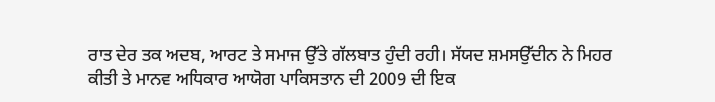ਰਾਤ ਦੇਰ ਤਕ ਅਦਬ, ਆਰਟ ਤੇ ਸਮਾਜ ਉੱਤੇ ਗੱਲਬਾਤ ਹੁੰਦੀ ਰਹੀ। ਸੱਯਦ ਸ਼ਮਸਉੱਦੀਨ ਨੇ ਮਿਹਰ ਕੀਤੀ ਤੇ ਮਾਨਵ ਅਧਿਕਾਰ ਆਯੋਗ ਪਾਕਿਸਤਾਨ ਦੀ 2009 ਦੀ ਇਕ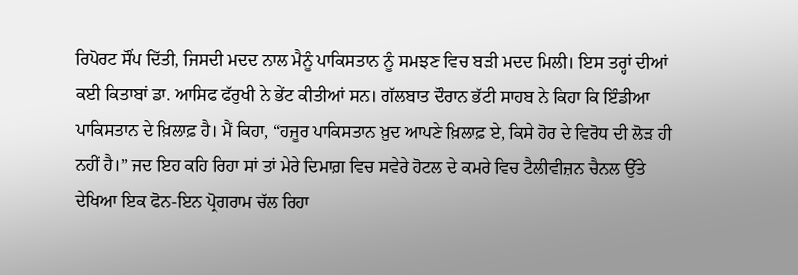ਰਿਪੋਰਟ ਸੌਂਪ ਦਿੱਤੀ, ਜਿਸਦੀ ਮਦਦ ਨਾਲ ਮੈਨੂੰ ਪਾਕਿਸਤਾਨ ਨੂੰ ਸਮਝਣ ਵਿਚ ਬੜੀ ਮਦਦ ਮਿਲੀ। ਇਸ ਤਰ੍ਹਾਂ ਦੀਆਂ ਕਈ ਕਿਤਾਬਾਂ ਡਾ. ਆਸਿਫ ਫੱਰੁਖੀ ਨੇ ਭੇਂਟ ਕੀਤੀਆਂ ਸਨ। ਗੱਲਬਾਤ ਦੌਰਾਨ ਭੱਟੀ ਸਾਹਬ ਨੇ ਕਿਹਾ ਕਿ ਇੰਡੀਆ ਪਾਕਿਸਤਾਨ ਦੇ ਖ਼ਿਲਾਫ਼ ਹੈ। ਮੈਂ ਕਿਹਾ, “ਹਜੂਰ ਪਾਕਿਸਤਾਨ ਖ਼ੁਦ ਆਪਣੇ ਖ਼ਿਲਾਫ਼ ਏ, ਕਿਸੇ ਹੋਰ ਦੇ ਵਿਰੋਧ ਦੀ ਲੋੜ ਹੀ ਨਹੀਂ ਹੈ।” ਜਦ ਇਹ ਕਹਿ ਰਿਹਾ ਸਾਂ ਤਾਂ ਮੇਰੇ ਦਿਮਾਗ਼ ਵਿਚ ਸਵੇਰੇ ਹੋਟਲ ਦੇ ਕਮਰੇ ਵਿਚ ਟੈਲੀਵੀਜ਼ਨ ਚੈਨਲ ਉੱਤੇ ਦੇਖਿਆ ਇਕ ਫੋਨ-ਇਨ ਪ੍ਰੋਗਰਾਮ ਚੱਲ ਰਿਹਾ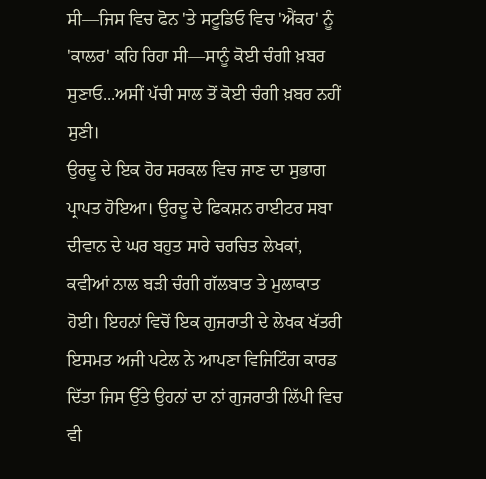ਸੀ—ਜਿਸ ਵਿਚ ਫੋਨ 'ਤੇ ਸਟੂਡਿਓ ਵਿਚ 'ਐਂਕਰ' ਨੂੰ 'ਕਾਲਰ' ਕਹਿ ਰਿਹਾ ਸੀ—ਸਾਨੂੰ ਕੋਈ ਚੰਗੀ ਖ਼ਬਰ ਸੁਣਾਓ...ਅਸੀਂ ਪੱਚੀ ਸਾਲ ਤੋਂ ਕੋਈ ਚੰਗੀ ਖ਼ਬਰ ਨਹੀਂ ਸੁਣੀ।
ਉਰਦੂ ਦੇ ਇਕ ਹੋਰ ਸਰਕਲ ਵਿਚ ਜਾਣ ਦਾ ਸੁਭਾਗ ਪ੍ਰਾਪਤ ਹੋਇਆ। ਉਰਦੂ ਦੇ ਫਿਕਸ਼ਨ ਰਾਈਟਰ ਸਬਾ ਦੀਵਾਨ ਦੇ ਘਰ ਬਹੁਤ ਸਾਰੇ ਚਰਚਿਤ ਲੇਖਕਾਂ, ਕਵੀਆਂ ਨਾਲ ਬੜੀ ਚੰਗੀ ਗੱਲਬਾਤ ਤੇ ਮੁਲਾਕਾਤ ਹੋਈ। ਇਹਨਾਂ ਵਿਚੋਂ ਇਕ ਗੁਜਰਾਤੀ ਦੇ ਲੇਖਕ ਖੱਤਰੀ ਇਸਮਤ ਅਜੀ ਪਟੇਲ ਨੇ ਆਪਣਾ ਵਿਜਿਟਿੰਗ ਕਾਰਡ ਦਿੱਤਾ ਜਿਸ ਉੱਤੇ ਉਹਨਾਂ ਦਾ ਨਾਂ ਗੁਜਰਾਤੀ ਲਿੱਪੀ ਵਿਚ ਵੀ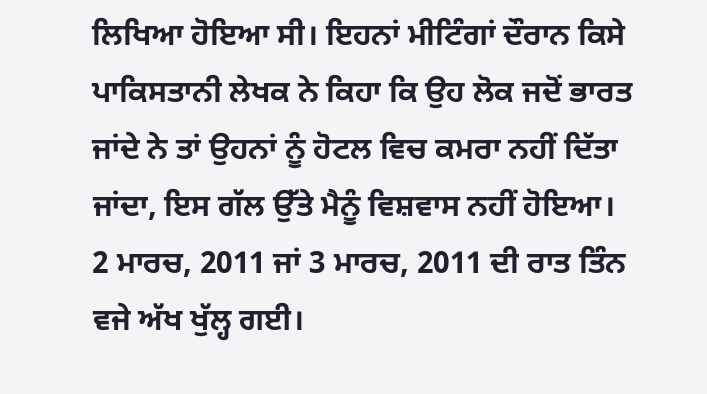ਲਿਖਿਆ ਹੋਇਆ ਸੀ। ਇਹਨਾਂ ਮੀਟਿੰਗਾਂ ਦੌਰਾਨ ਕਿਸੇ ਪਾਕਿਸਤਾਨੀ ਲੇਖਕ ਨੇ ਕਿਹਾ ਕਿ ਉਹ ਲੋਕ ਜਦੋਂ ਭਾਰਤ ਜਾਂਦੇ ਨੇ ਤਾਂ ਉਹਨਾਂ ਨੂੰ ਹੋਟਲ ਵਿਚ ਕਮਰਾ ਨਹੀਂ ਦਿੱਤਾ ਜਾਂਦਾ, ਇਸ ਗੱਲ ਉੱਤੇ ਮੈਨੂੰ ਵਿਸ਼ਵਾਸ ਨਹੀਂ ਹੋਇਆ।
2 ਮਾਰਚ, 2011 ਜਾਂ 3 ਮਾਰਚ, 2011 ਦੀ ਰਾਤ ਤਿੰਨ ਵਜੇ ਅੱਖ ਖੁੱਲ੍ਹ ਗਈ।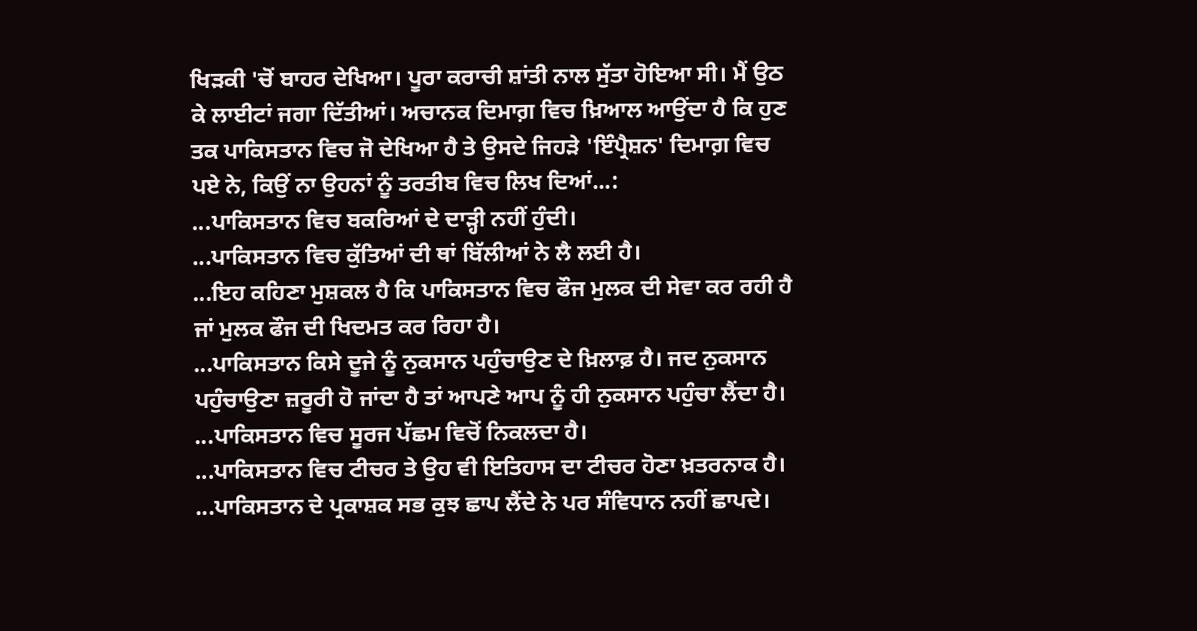ਖਿੜਕੀ 'ਚੋਂ ਬਾਹਰ ਦੇਖਿਆ। ਪੂਰਾ ਕਰਾਚੀ ਸ਼ਾਂਤੀ ਨਾਲ ਸੁੱਤਾ ਹੋਇਆ ਸੀ। ਮੈਂ ਉਠ ਕੇ ਲਾਈਟਾਂ ਜਗਾ ਦਿੱਤੀਆਂ। ਅਚਾਨਕ ਦਿਮਾਗ਼ ਵਿਚ ਖ਼ਿਆਲ ਆਉਂਦਾ ਹੈ ਕਿ ਹੁਣ ਤਕ ਪਾਕਿਸਤਾਨ ਵਿਚ ਜੋ ਦੇਖਿਆ ਹੈ ਤੇ ਉਸਦੇ ਜਿਹੜੇ 'ਇੰਪ੍ਰੈਸ਼ਨ' ਦਿਮਾਗ਼ ਵਿਚ ਪਏ ਨੇ, ਕਿਉਂ ਨਾ ਉਹਨਾਂ ਨੂੰ ਤਰਤੀਬ ਵਿਚ ਲਿਖ ਦਿਆਂ...:
...ਪਾਕਿਸਤਾਨ ਵਿਚ ਬਕਰਿਆਂ ਦੇ ਦਾੜ੍ਹੀ ਨਹੀਂ ਹੁੰਦੀ।
...ਪਾਕਿਸਤਾਨ ਵਿਚ ਕੁੱਤਿਆਂ ਦੀ ਥਾਂ ਬਿੱਲੀਆਂ ਨੇ ਲੈ ਲਈ ਹੈ।
...ਇਹ ਕਹਿਣਾ ਮੁਸ਼ਕਲ ਹੈ ਕਿ ਪਾਕਿਸਤਾਨ ਵਿਚ ਫੌਜ ਮੁਲਕ ਦੀ ਸੇਵਾ ਕਰ ਰਹੀ ਹੈ ਜਾਂ ਮੁਲਕ ਫੌਜ ਦੀ ਖਿਦਮਤ ਕਰ ਰਿਹਾ ਹੈ।
...ਪਾਕਿਸਤਾਨ ਕਿਸੇ ਦੂਜੇ ਨੂੰ ਨੁਕਸਾਨ ਪਹੁੰਚਾਉਣ ਦੇ ਖ਼ਿਲਾਫ਼ ਹੈ। ਜਦ ਨੁਕਸਾਨ ਪਹੁੰਚਾਉਣਾ ਜ਼ਰੂਰੀ ਹੋ ਜਾਂਦਾ ਹੈ ਤਾਂ ਆਪਣੇ ਆਪ ਨੂੰ ਹੀ ਨੁਕਸਾਨ ਪਹੁੰਚਾ ਲੈਂਦਾ ਹੈ।
...ਪਾਕਿਸਤਾਨ ਵਿਚ ਸੂਰਜ ਪੱਛਮ ਵਿਚੋਂ ਨਿਕਲਦਾ ਹੈ।
...ਪਾਕਿਸਤਾਨ ਵਿਚ ਟੀਚਰ ਤੇ ਉਹ ਵੀ ਇਤਿਹਾਸ ਦਾ ਟੀਚਰ ਹੋਣਾ ਖ਼ਤਰਨਾਕ ਹੈ।
...ਪਾਕਿਸਤਾਨ ਦੇ ਪ੍ਰਕਾਸ਼ਕ ਸਭ ਕੁਝ ਛਾਪ ਲੈਂਦੇ ਨੇ ਪਰ ਸੰਵਿਧਾਨ ਨਹੀਂ ਛਾਪਦੇ।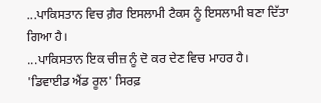...ਪਾਕਿਸਤਾਨ ਵਿਚ ਗ਼ੈਰ ਇਸਲਾਮੀ ਟੈਕਸ ਨੂੰ ਇਸਲਾਮੀ ਬਣਾ ਦਿੱਤਾ ਗਿਆ ਹੈ।
...ਪਾਕਿਸਤਾਨ ਇਕ ਚੀਜ਼ ਨੂੰ ਦੋ ਕਰ ਦੇਣ ਵਿਚ ਮਾਹਰ ਹੈ।
'ਡਿਵਾਈਡ ਐਂਡ ਰੂਲ' ਸਿਰਫ਼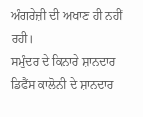ਅੰਗਰੇਜ਼ੀ ਦੀ ਅਖਾਣ ਹੀ ਨਹੀਂ ਰਹੀ।
ਸਮੁੰਦਰ ਦੇ ਕਿਨਾਰੇ ਸ਼ਾਨਦਾਰ ਡਿਫੈਂਸ ਕਾਲੋਨੀ ਦੇ ਸ਼ਾਨਦਾਰ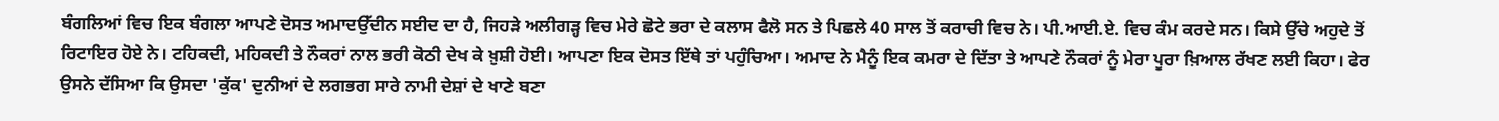ਬੰਗਲਿਆਂ ਵਿਚ ਇਕ ਬੰਗਲਾ ਆਪਣੇ ਦੋਸਤ ਅਮਾਦਉੱਦੀਨ ਸਈਦ ਦਾ ਹੈ, ਜਿਹੜੇ ਅਲੀਗੜ੍ਹ ਵਿਚ ਮੇਰੇ ਛੋਟੇ ਭਰਾ ਦੇ ਕਲਾਸ ਫੈਲੋ ਸਨ ਤੇ ਪਿਛਲੇ 40 ਸਾਲ ਤੋਂ ਕਰਾਚੀ ਵਿਚ ਨੇ। ਪੀ.ਆਈ.ਏ. ਵਿਚ ਕੰਮ ਕਰਦੇ ਸਨ। ਕਿਸੇ ਉੱਚੇ ਅਹੁਦੇ ਤੋਂ ਰਿਟਾਇਰ ਹੋਏ ਨੇ। ਟਹਿਕਦੀ, ਮਹਿਕਦੀ ਤੇ ਨੌਕਰਾਂ ਨਾਲ ਭਰੀ ਕੋਠੀ ਦੇਖ ਕੇ ਖ਼ੁਸ਼ੀ ਹੋਈ। ਆਪਣਾ ਇਕ ਦੋਸਤ ਇੱਥੇ ਤਾਂ ਪਹੁੰਚਿਆ। ਅਮਾਦ ਨੇ ਮੈਨੂੰ ਇਕ ਕਮਰਾ ਦੇ ਦਿੱਤਾ ਤੇ ਆਪਣੇ ਨੌਕਰਾਂ ਨੂੰ ਮੇਰਾ ਪੂਰਾ ਖ਼ਿਆਲ ਰੱਖਣ ਲਈ ਕਿਹਾ। ਫੇਰ ਉਸਨੇ ਦੱਸਿਆ ਕਿ ਉਸਦਾ 'ਕੁੱਕ' ਦੁਨੀਆਂ ਦੇ ਲਗਭਗ ਸਾਰੇ ਨਾਮੀ ਦੇਸ਼ਾਂ ਦੇ ਖਾਣੇ ਬਣਾ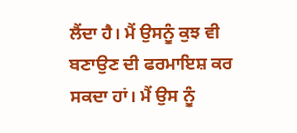ਲੈਂਦਾ ਹੈ। ਮੈਂ ਉਸਨੂੰ ਕੁਝ ਵੀ ਬਣਾਉਣ ਦੀ ਫਰਮਾਇਸ਼ ਕਰ ਸਕਦਾ ਹਾਂ। ਮੈਂ ਉਸ ਨੂੰ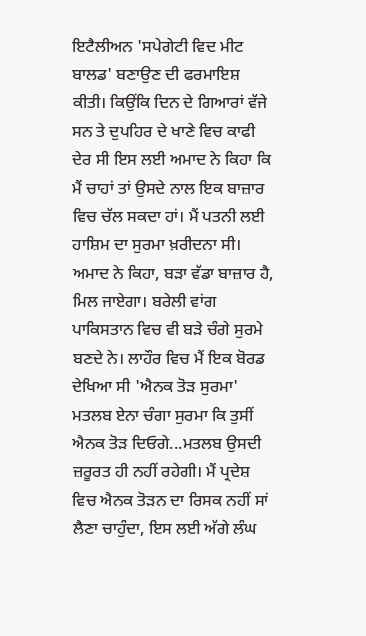ਇਟੈਲੀਅਨ 'ਸਪੇਗੇਟੀ ਵਿਦ ਮੀਟ ਬਾਲਡ' ਬਣਾਉਣ ਦੀ ਫਰਮਾਇਸ਼ ਕੀਤੀ। ਕਿਉਂਕਿ ਦਿਨ ਦੇ ਗਿਆਰਾਂ ਵੱਜੇ ਸਨ ਤੇ ਦੁਪਹਿਰ ਦੇ ਖਾਣੇ ਵਿਚ ਕਾਫੀ ਦੇਰ ਸੀ ਇਸ ਲਈ ਅਮਾਦ ਨੇ ਕਿਹਾ ਕਿ ਮੈਂ ਚਾਹਾਂ ਤਾਂ ਉਸਦੇ ਨਾਲ ਇਕ ਬਾਜ਼ਾਰ ਵਿਚ ਚੱਲ ਸਕਦਾ ਹਾਂ। ਮੈਂ ਪਤਨੀ ਲਈ ਹਾਸ਼ਿਮ ਦਾ ਸੁਰਮਾ ਖ਼ਰੀਦਨਾ ਸੀ। ਅਮਾਦ ਨੇ ਕਿਹਾ, ਬੜਾ ਵੱਡਾ ਬਾਜ਼ਾਰ ਹੈ, ਮਿਲ ਜਾਏਗਾ। ਬਰੇਲੀ ਵਾਂਗ ਪਾਕਿਸਤਾਨ ਵਿਚ ਵੀ ਬੜੇ ਚੰਗੇ ਸੁਰਮੇ ਬਣਦੇ ਨੇ। ਲਾਹੌਰ ਵਿਚ ਮੈਂ ਇਕ ਬੋਰਡ ਦੇਖਿਆ ਸੀ 'ਐਨਕ ਤੋੜ ਸੁਰਮਾ' ਮਤਲਬ ਏਨਾ ਚੰਗਾ ਸੁਰਮਾ ਕਿ ਤੁਸੀਂ ਐਨਕ ਤੋੜ ਦਿਓਗੇ...ਮਤਲਬ ਉਸਦੀ ਜ਼ਰੂਰਤ ਹੀ ਨਹੀਂ ਰਹੇਗੀ। ਮੈਂ ਪ੍ਰਦੇਸ਼ ਵਿਚ ਐਨਕ ਤੋੜਨ ਦਾ ਰਿਸਕ ਨਹੀਂ ਸਾਂ ਲੈਣਾ ਚਾਹੁੰਦਾ, ਇਸ ਲਈ ਅੱਗੇ ਲੰਘ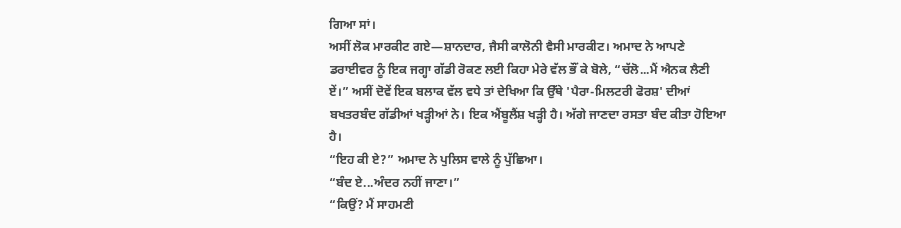ਗਿਆ ਸਾਂ।
ਅਸੀਂ ਲੋਕ ਮਾਰਕੀਟ ਗਏ—ਸ਼ਾਨਦਾਰ, ਜੈਸੀ ਕਾਲੋਨੀ ਵੈਸੀ ਮਾਰਕੀਟ। ਅਮਾਦ ਨੇ ਆਪਣੇ ਡਰਾਈਵਰ ਨੂੰ ਇਕ ਜਗ੍ਹਾ ਗੱਡੀ ਰੋਕਣ ਲਈ ਕਿਹਾ ਮੇਰੇ ਵੱਲ ਭੌਂ ਕੇ ਬੋਲੇ, “ਚੱਲੋ...ਮੈਂ ਐਨਕ ਲੈਣੀ ਏਂ।” ਅਸੀਂ ਦੋਵੇਂ ਇਕ ਬਲਾਕ ਵੱਲ ਵਧੇ ਤਾਂ ਦੇਖਿਆ ਕਿ ਉੱਥੇ 'ਪੈਰਾ-ਮਿਲਟਰੀ ਫੋਰਸ਼' ਦੀਆਂ ਬਖਤਰਬੰਦ ਗੱਡੀਆਂ ਖੜ੍ਹੀਆਂ ਨੇ। ਇਕ ਐਂਬੂਲੈਂਸ਼ ਖੜ੍ਹੀ ਹੈ। ਅੱਗੇ ਜਾਣਦਾ ਰਸਤਾ ਬੰਦ ਕੀਤਾ ਹੋਇਆ ਹੈ।
“ਇਹ ਕੀ ਏ?” ਅਮਾਦ ਨੇ ਪੁਲਿਸ ਵਾਲੇ ਨੂੰ ਪੁੱਛਿਆ।
“ਬੰਦ ਏ...ਅੰਦਰ ਨਹੀਂ ਜਾਣਾ।”
“ਕਿਉਂ? ਮੈਂ ਸਾਹਮਣੀ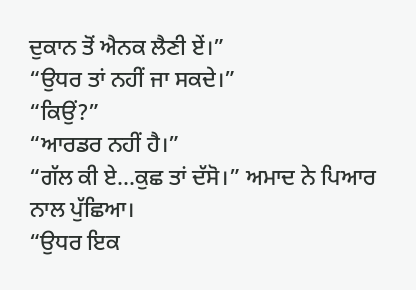ਦੁਕਾਨ ਤੋਂ ਐਨਕ ਲੈਣੀ ਏਂ।”
“ਉਧਰ ਤਾਂ ਨਹੀਂ ਜਾ ਸਕਦੇ।”
“ਕਿਉਂ?”
“ਆਰਡਰ ਨਹੀਂ ਹੈ।”
“ਗੱਲ ਕੀ ਏ...ਕੁਛ ਤਾਂ ਦੱਸੋ।” ਅਮਾਦ ਨੇ ਪਿਆਰ ਨਾਲ ਪੁੱਛਿਆ।
“ਉਧਰ ਇਕ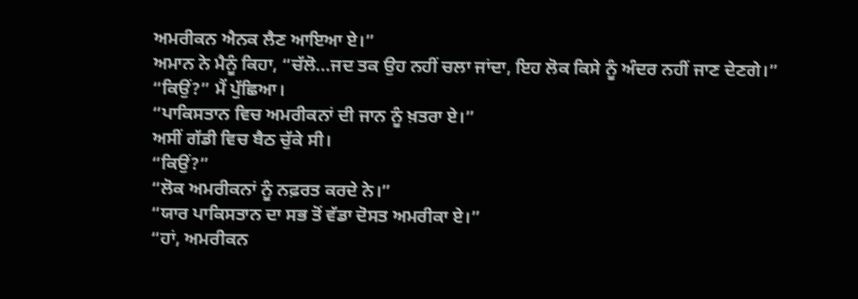ਅਮਰੀਕਨ ਐਨਕ ਲੈਣ ਆਇਆ ਏ।”
ਅਮਾਨ ਨੇ ਮੈਨੂੰ ਕਿਹਾ, “ਚੱਲੋ...ਜਦ ਤਕ ਉਹ ਨਹੀਂ ਚਲਾ ਜਾਂਦਾ, ਇਹ ਲੋਕ ਕਿਸੇ ਨੂੰ ਅੰਦਰ ਨਹੀਂ ਜਾਣ ਦੇਣਗੇ।”
“ਕਿਉਂ?” ਮੈਂ ਪੁੱਛਿਆ।
“ਪਾਕਿਸਤਾਨ ਵਿਚ ਅਮਰੀਕਨਾਂ ਦੀ ਜਾਨ ਨੂੰ ਖ਼ਤਰਾ ਏ।”
ਅਸੀਂ ਗੱਡੀ ਵਿਚ ਬੈਠ ਚੁੱਕੇ ਸੀ।
“ਕਿਉਂ?”
“ਲੋਕ ਅਮਰੀਕਨਾਂ ਨੂੰ ਨਫ਼ਰਤ ਕਰਦੇ ਨੇ।”
“ਯਾਰ ਪਾਕਿਸਤਾਨ ਦਾ ਸਭ ਤੋਂ ਵੱਡਾ ਦੋਸਤ ਅਮਰੀਕਾ ਏ।”
“ਹਾਂ, ਅਮਰੀਕਨ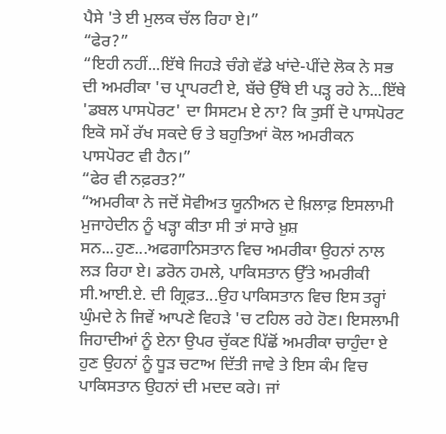ਪੈਸੇ 'ਤੇ ਈ ਮੁਲਕ ਚੱਲ ਰਿਹਾ ਏ।”
“ਫੇਰ?”
“ਇਹੀ ਨਹੀਂ...ਇੱਥੇ ਜਿਹੜੇ ਚੰਗੇ ਵੱਡੇ ਖਾਂਦੇ-ਪੀਂਦੇ ਲੋਕ ਨੇ ਸਭ ਦੀ ਅਮਰੀਕਾ 'ਚ ਪ੍ਰਾਪਰਟੀ ਏ, ਬੱਚੇ ਉੱਥੇ ਈ ਪੜ੍ਹ ਰਹੇ ਨੇ...ਇੱਥੇ 'ਡਬਲ ਪਾਸਪੋਰਟ' ਦਾ ਸਿਸਟਮ ਏ ਨਾ? ਕਿ ਤੁਸੀਂ ਦੋ ਪਾਸਪੋਰਟ ਇਕੋ ਸਮੇਂ ਰੱਖ ਸਕਦੇ ਓ ਤੇ ਬਹੁਤਿਆਂ ਕੋਲ ਅਮਰੀਕਨ ਪਾਸਪੋਰਟ ਵੀ ਹੈਨ।”
“ਫੇਰ ਵੀ ਨਫ਼ਰਤ?”
“ਅਮਰੀਕਾ ਨੇ ਜਦੋਂ ਸੋਵੀਅਤ ਯੂਨੀਅਨ ਦੇ ਖ਼ਿਲਾਫ਼ ਇਸਲਾਮੀ ਮੁਜਾਹੇਦੀਨ ਨੂੰ ਖੜ੍ਹਾ ਕੀਤਾ ਸੀ ਤਾਂ ਸਾਰੇ ਖ਼ੁਸ਼ ਸਨ...ਹੁਣ...ਅਫਗਾਨਿਸਤਾਨ ਵਿਚ ਅਮਰੀਕਾ ਉਹਨਾਂ ਨਾਲ ਲੜ ਰਿਹਾ ਏ। ਡਰੋਨ ਹਮਲੇ, ਪਾਕਿਸਤਾਨ ਉੱਤੇ ਅਮਰੀਕੀ ਸੀ.ਆਈ.ਏ. ਦੀ ਗ੍ਰਿਫ਼ਤ...ਉਹ ਪਾਕਿਸਤਾਨ ਵਿਚ ਇਸ ਤਰ੍ਹਾਂ ਘੁੰਮਦੇ ਨੇ ਜਿਵੇਂ ਆਪਣੇ ਵਿਹੜੇ 'ਚ ਟਹਿਲ ਰਹੇ ਹੋਣ। ਇਸਲਾਮੀ ਜਿਹਾਦੀਆਂ ਨੂੰ ਏਨਾ ਉਪਰ ਚੁੱਕਣ ਪਿੱਛੋਂ ਅਮਰੀਕਾ ਚਾਹੁੰਦਾ ਏ ਹੁਣ ਉਹਨਾਂ ਨੂੰ ਧੂੜ ਚਟਾਅ ਦਿੱਤੀ ਜਾਵੇ ਤੇ ਇਸ ਕੰਮ ਵਿਚ ਪਾਕਿਸਤਾਨ ਉਹਨਾਂ ਦੀ ਮਦਦ ਕਰੇ। ਜਾਂ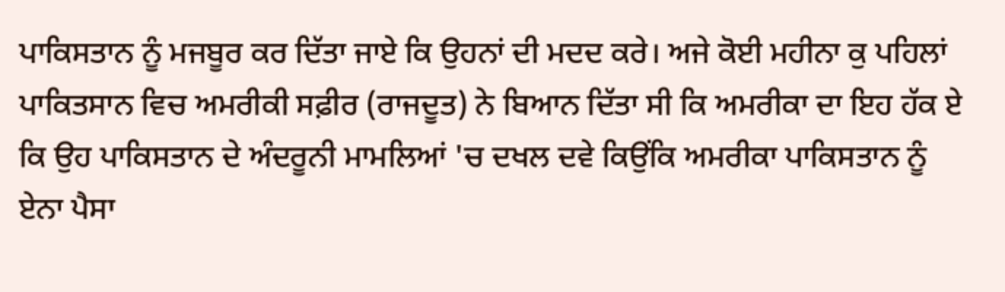ਪਾਕਿਸਤਾਨ ਨੂੰ ਮਜਬੂਰ ਕਰ ਦਿੱਤਾ ਜਾਏ ਕਿ ਉਹਨਾਂ ਦੀ ਮਦਦ ਕਰੇ। ਅਜੇ ਕੋਈ ਮਹੀਨਾ ਕੁ ਪਹਿਲਾਂ ਪਾਕਿਤਸਾਨ ਵਿਚ ਅਮਰੀਕੀ ਸਫ਼ੀਰ (ਰਾਜਦੂਤ) ਨੇ ਬਿਆਨ ਦਿੱਤਾ ਸੀ ਕਿ ਅਮਰੀਕਾ ਦਾ ਇਹ ਹੱਕ ਏ ਕਿ ਉਹ ਪਾਕਿਸਤਾਨ ਦੇ ਅੰਦਰੂਨੀ ਮਾਮਲਿਆਂ 'ਚ ਦਖਲ ਦਵੇ ਕਿਉਂਕਿ ਅਮਰੀਕਾ ਪਾਕਿਸਤਾਨ ਨੂੰ ਏਨਾ ਪੈਸਾ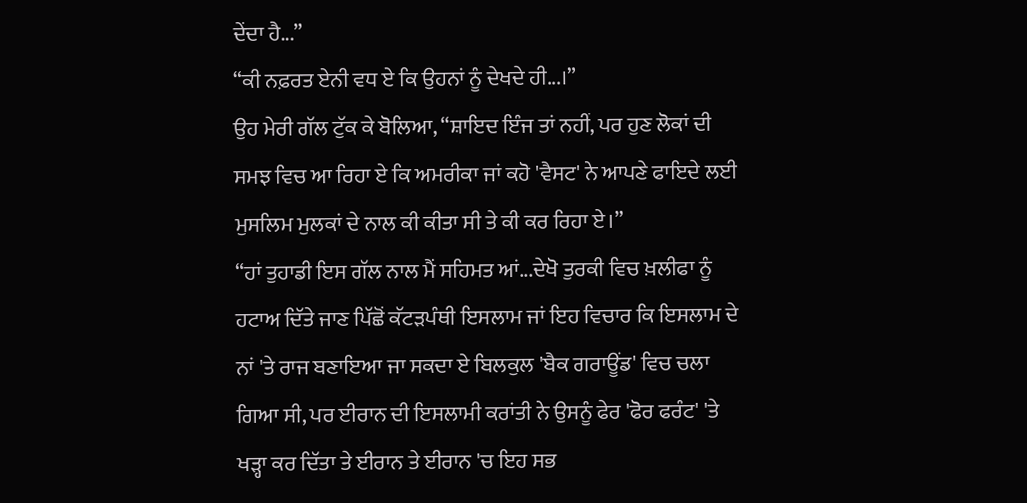ਦੇਂਦਾ ਹੈ...”
“ਕੀ ਨਫ਼ਰਤ ਏਨੀ ਵਧ ਏ ਕਿ ਉਹਨਾਂ ਨੂੰ ਦੇਖਦੇ ਹੀ...।”
ਉਹ ਮੇਰੀ ਗੱਲ ਟੁੱਕ ਕੇ ਬੋਲਿਆ, “ਸ਼ਾਇਦ ਇੰਜ ਤਾਂ ਨਹੀਂ, ਪਰ ਹੁਣ ਲੋਕਾਂ ਦੀ ਸਮਝ ਵਿਚ ਆ ਰਿਹਾ ਏ ਕਿ ਅਮਰੀਕਾ ਜਾਂ ਕਹੋ 'ਵੈਸਟ' ਨੇ ਆਪਣੇ ਫਾਇਦੇ ਲਈ ਮੁਸਲਿਮ ਮੁਲਕਾਂ ਦੇ ਨਾਲ ਕੀ ਕੀਤਾ ਸੀ ਤੇ ਕੀ ਕਰ ਰਿਹਾ ਏ।”
“ਹਾਂ ਤੁਹਾਡੀ ਇਸ ਗੱਲ ਨਾਲ ਮੈਂ ਸਹਿਮਤ ਆਂ...ਦੇਖੋ ਤੁਰਕੀ ਵਿਚ ਖ਼ਲੀਫਾ ਨੂੰ ਹਟਾਅ ਦਿੱਤੇ ਜਾਣ ਪਿੱਛੋਂ ਕੱਟੜਪੰਥੀ ਇਸਲਾਮ ਜਾਂ ਇਹ ਵਿਚਾਰ ਕਿ ਇਸਲਾਮ ਦੇ ਨਾਂ 'ਤੇ ਰਾਜ ਬਣਾਇਆ ਜਾ ਸਕਦਾ ਏ ਬਿਲਕੁਲ 'ਬੈਕ ਗਰਾਊਂਡ' ਵਿਚ ਚਲਾ ਗਿਆ ਸੀ, ਪਰ ਈਰਾਨ ਦੀ ਇਸਲਾਮੀ ਕਰਾਂਤੀ ਨੇ ਉਸਨੂੰ ਫੇਰ 'ਫੋਰ ਫਰੰਟ' 'ਤੇ ਖੜ੍ਹਾ ਕਰ ਦਿੱਤਾ ਤੇ ਈਰਾਨ ਤੇ ਈਰਾਨ 'ਚ ਇਹ ਸਭ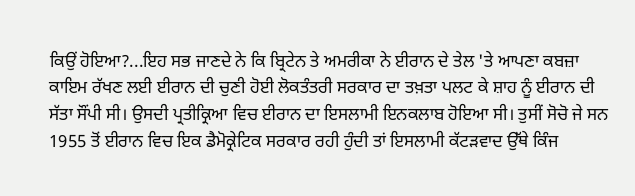ਕਿਉਂ ਹੋਇਆ?...ਇਹ ਸਭ ਜਾਣਦੇ ਨੇ ਕਿ ਬ੍ਰਿਟੇਨ ਤੇ ਅਮਰੀਕਾ ਨੇ ਈਰਾਨ ਦੇ ਤੇਲ 'ਤੇ ਆਪਣਾ ਕਬਜ਼ਾ ਕਾਇਮ ਰੱਖਣ ਲਈ ਈਰਾਨ ਦੀ ਚੁਣੀ ਹੋਈ ਲੋਕਤੰਤਰੀ ਸਰਕਾਰ ਦਾ ਤਖ਼ਤਾ ਪਲਟ ਕੇ ਸ਼ਾਹ ਨੂੰ ਈਰਾਨ ਦੀ ਸੱਤਾ ਸੌਂਪੀ ਸੀ। ਉਸਦੀ ਪ੍ਰਤੀਕ੍ਰਿਆ ਵਿਚ ਈਰਾਨ ਦਾ ਇਸਲਾਮੀ ਇਨਕਲਾਬ ਹੋਇਆ ਸੀ। ਤੁਸੀਂ ਸੋਚੋ ਜੇ ਸਨ 1955 ਤੋਂ ਈਰਾਨ ਵਿਚ ਇਕ ਡੈਮੋਕ੍ਰੇਟਿਕ ਸਰਕਾਰ ਰਹੀ ਹੁੰਦੀ ਤਾਂ ਇਸਲਾਮੀ ਕੱਟੜਵਾਦ ਉੱਥੇ ਕਿੰਜ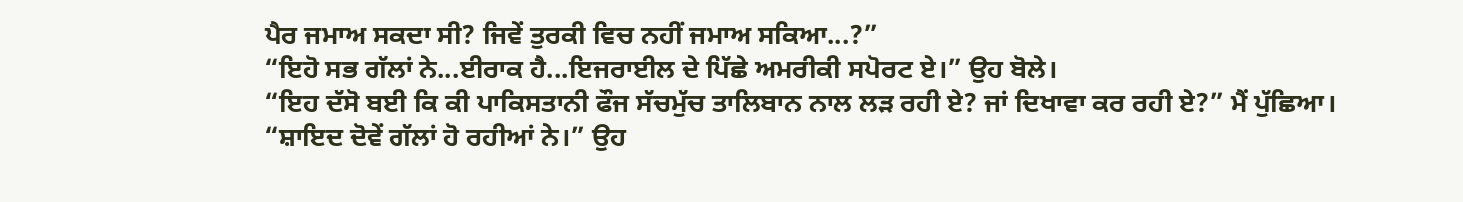ਪੈਰ ਜਮਾਅ ਸਕਦਾ ਸੀ? ਜਿਵੇਂ ਤੁਰਕੀ ਵਿਚ ਨਹੀਂ ਜਮਾਅ ਸਕਿਆ...?”
“ਇਹੋ ਸਭ ਗੱਲਾਂ ਨੇ...ਈਰਾਕ ਹੈ...ਇਜਰਾਈਲ ਦੇ ਪਿੱਛੇ ਅਮਰੀਕੀ ਸਪੋਰਟ ਏ।” ਉਹ ਬੋਲੇ।
“ਇਹ ਦੱਸੋ ਬਈ ਕਿ ਕੀ ਪਾਕਿਸਤਾਨੀ ਫੌਜ ਸੱਚਮੁੱਚ ਤਾਲਿਬਾਨ ਨਾਲ ਲੜ ਰਹੀ ਏ? ਜਾਂ ਦਿਖਾਵਾ ਕਰ ਰਹੀ ਏ?” ਮੈਂ ਪੁੱਛਿਆ।
“ਸ਼ਾਇਦ ਦੋਵੇਂ ਗੱਲਾਂ ਹੋ ਰਹੀਆਂ ਨੇ।” ਉਹ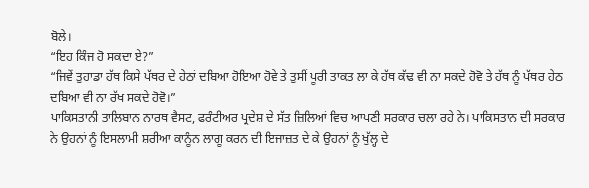ਬੋਲੇ।
“ਇਹ ਕਿੰਜ ਹੋ ਸਕਦਾ ਏ?”
“ਜਿਵੇਂ ਤੁਹਾਡਾ ਹੱਥ ਕਿਸੇ ਪੱਥਰ ਦੇ ਹੇਠਾਂ ਦਬਿਆ ਹੋਇਆ ਹੋਵੇ ਤੇ ਤੁਸੀਂ ਪੂਰੀ ਤਾਕਤ ਲਾ ਕੇ ਹੱਥ ਕੱਢ ਵੀ ਨਾ ਸਕਦੇ ਹੋਵੋ ਤੇ ਹੱਥ ਨੂੰ ਪੱਥਰ ਹੇਠ ਦਬਿਆ ਵੀ ਨਾ ਰੱਖ ਸਕਦੇ ਹੋਵੋ।”
ਪਾਕਿਸਤਾਨੀ ਤਾਲਿਬਾਨ ਨਾਰਥ ਵੈਸਟ, ਫਰੰਟੀਅਰ ਪ੍ਰਦੇਸ਼ ਦੇ ਸੱਤ ਜ਼ਿਲਿਆਂ ਵਿਚ ਆਪਣੀ ਸਰਕਾਰ ਚਲਾ ਰਹੇ ਨੇ। ਪਾਕਿਸਤਾਨ ਦੀ ਸਰਕਾਰ ਨੇ ਉਹਨਾਂ ਨੂੰ ਇਸਲਾਮੀ ਸ਼ਰੀਆ ਕਾਨੂੰਨ ਲਾਗੂ ਕਰਨ ਦੀ ਇਜਾਜ਼ਤ ਦੇ ਕੇ ਉਹਨਾਂ ਨੂੰ ਖੁੱਲ੍ਹ ਦੇ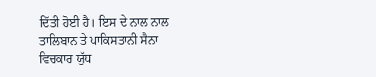ਦਿੱਤੀ ਹੋਈ ਹੈ। ਇਸ ਦੇ ਨਾਲ ਨਾਲ ਤਾਲਿਬਾਨ ਤੇ ਪਾਕਿਸਤਾਨੀ ਸੈਨਾ ਵਿਚਕਾਰ ਯੁੱਧ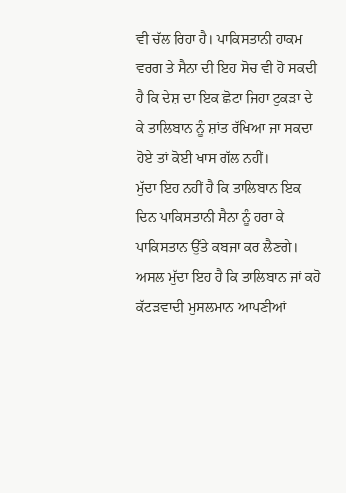ਵੀ ਚੱਲ ਰਿਹਾ ਹੈ। ਪਾਕਿਸਤਾਨੀ ਹਾਕਮ ਵਰਗ ਤੇ ਸੈਨਾ ਦੀ ਇਹ ਸੋਚ ਵੀ ਹੋ ਸਕਦੀ ਹੈ ਕਿ ਦੇਸ਼ ਦਾ ਇਕ ਛੋਟਾ ਜਿਹਾ ਟੁਕੜਾ ਦੇ ਕੇ ਤਾਲਿਬਾਨ ਨੂੰ ਸ਼ਾਂਤ ਰੱਖਿਆ ਜਾ ਸਕਦਾ ਹੋਏ ਤਾਂ ਕੋਈ ਖਾਸ ਗੱਲ ਨਹੀਂ।
ਮੁੱਦਾ ਇਹ ਨਹੀਂ ਹੈ ਕਿ ਤਾਲਿਬਾਨ ਇਕ ਦਿਨ ਪਾਕਿਸਤਾਨੀ ਸੈਨਾ ਨੂੰ ਹਰਾ ਕੇ ਪਾਕਿਸਤਾਨ ਉੱਤੇ ਕਬਜਾ ਕਰ ਲੈਣਗੇ। ਅਸਲ ਮੁੱਦਾ ਇਹ ਹੈ ਕਿ ਤਾਲਿਬਾਨ ਜਾਂ ਕਹੋ ਕੱਟੜਵਾਦੀ ਮੁਸਲਮਾਨ ਆਪਣੀਆਂ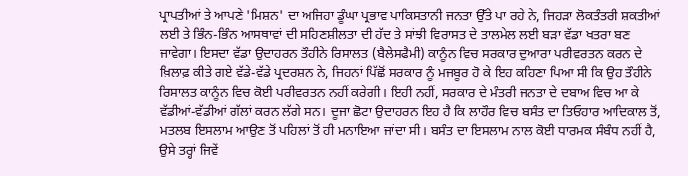ਪ੍ਰਾਪਤੀਆਂ ਤੇ ਆਪਣੇ 'ਮਿਸ਼ਨ' ਦਾ ਅਜਿਹਾ ਡੂੰਘਾ ਪ੍ਰਭਾਵ ਪਾਕਿਸਤਾਨੀ ਜਨਤਾ ਉੱਤੇ ਪਾ ਰਹੇ ਨੇ, ਜਿਹੜਾ ਲੋਕਤੰਤਰੀ ਸ਼ਕਤੀਆਂ ਲਈ ਤੇ ਭਿੰਨ-ਭਿੰਨ ਆਸਥਾਵਾਂ ਦੀ ਸਹਿਣਸ਼ੀਲਤਾ ਦੀ ਹੱਦ ਤੇ ਸਾਂਝੀ ਵਿਰਾਸਤ ਦੇ ਤਾਲਮੇਲ ਲਈ ਬੜਾ ਵੱਡਾ ਖਤਰਾ ਬਣ ਜਾਵੇਗਾ। ਇਸਦਾ ਵੱਡਾ ਉਦਾਹਰਨ ਤੌਹੀਨੇ ਰਿਸਾਲਤ (ਬੈਲੇਸਫੈਮੀ) ਕਾਨੂੰਨ ਵਿਚ ਸਰਕਾਰ ਦੁਆਰਾ ਪਰੀਵਰਤਨ ਕਰਨ ਦੇ ਖ਼ਿਲਾਫ਼ ਕੀਤੇ ਗਏ ਵੱਡੇ-ਵੱਡੇ ਪ੍ਰਦਰਸ਼ਨ ਨੇ, ਜਿਹਨਾਂ ਪਿੱਛੋਂ ਸਰਕਾਰ ਨੂੰ ਮਜਬੂਰ ਹੋ ਕੇ ਇਹ ਕਹਿਣਾ ਪਿਆ ਸੀ ਕਿ ਉਹ ਤੌਹੀਨੇ ਰਿਸਾਲਤ ਕਾਨੂੰਨ ਵਿਚ ਕੋਈ ਪਰੀਵਰਤਨ ਨਹੀਂ ਕਰੇਗੀ। ਇਹੀ ਨਹੀਂ, ਸਰਕਾਰ ਦੇ ਮੰਤਰੀ ਜਨਤਾ ਦੇ ਦਬਾਅ ਵਿਚ ਆ ਕੇ ਵੱਡੀਆਂ-ਵੱਡੀਆਂ ਗੱਲਾਂ ਕਰਨ ਲੱਗੇ ਸਨ। ਦੂਜਾ ਛੋਟਾ ਉਦਾਹਰਨ ਇਹ ਹੈ ਕਿ ਲਾਹੌਰ ਵਿਚ ਬਸੰਤ ਦਾ ਤਿਓਹਾਰ ਆਦਿਕਾਲ ਤੋਂ, ਮਤਲਬ ਇਸਲਾਮ ਆਉਣ ਤੋਂ ਪਹਿਲਾਂ ਤੋਂ ਹੀ ਮਨਾਇਆ ਜਾਂਦਾ ਸੀ। ਬਸੰਤ ਦਾ ਇਸਲਾਮ ਨਾਲ ਕੋਈ ਧਾਰਮਕ ਸੰਬੰਧ ਨਹੀਂ ਹੈ, ਉਸੇ ਤਰ੍ਹਾਂ ਜਿਵੇਂ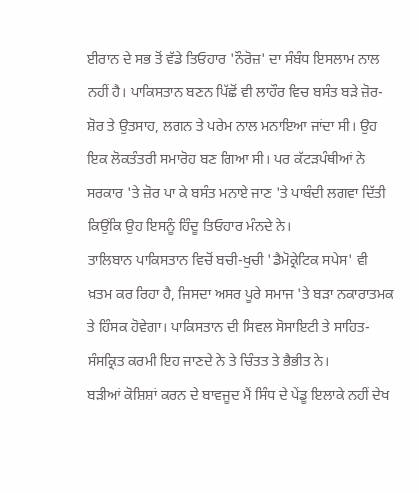ਈਰਾਨ ਦੇ ਸਭ ਤੋਂ ਵੱਡੇ ਤਿਓਹਾਰ 'ਨੌਰੋਜ਼' ਦਾ ਸੰਬੰਧ ਇਸਲਾਮ ਨਾਲ ਨਹੀਂ ਹੈ। ਪਾਕਿਸਤਾਨ ਬਣਨ ਪਿੱਛੋਂ ਵੀ ਲਾਹੌਰ ਵਿਚ ਬਸੰਤ ਬੜੇ ਜ਼ੋਰ-ਸ਼ੋਰ ਤੇ ਉਤਸਾਹ, ਲਗਨ ਤੇ ਪਰੇਮ ਨਾਲ ਮਨਾਇਆ ਜਾਂਦਾ ਸੀ। ਉਹ ਇਕ ਲੋਕਤੰਤਰੀ ਸਮਾਰੋਹ ਬਣ ਗਿਆ ਸੀ। ਪਰ ਕੱਟੜਪੰਥੀਆਂ ਨੇ ਸਰਕਾਰ 'ਤੇ ਜ਼ੋਰ ਪਾ ਕੇ ਬਸੰਤ ਮਨਾਏ ਜਾਣ 'ਤੇ ਪਾਬੰਦੀ ਲਗਵਾ ਦਿੱਤੀ ਕਿਉਂਕਿ ਉਹ ਇਸਨੂੰ ਹਿੰਦੂ ਤਿਓਹਾਰ ਮੰਨਦੇ ਨੇ।
ਤਾਲਿਬਾਨ ਪਾਕਿਸਤਾਨ ਵਿਚੋਂ ਬਚੀ-ਖੁਚੀ 'ਡੈਮੋਕ੍ਰੇਟਿਕ ਸਪੇਸ' ਵੀ ਖ਼ਤਮ ਕਰ ਰਿਹਾ ਹੈ, ਜਿਸਦਾ ਅਸਰ ਪੂਰੇ ਸਮਾਜ 'ਤੇ ਬੜਾ ਨਕਾਰਾਤਮਕ ਤੇ ਹਿੰਸਕ ਹੋਵੇਗਾ। ਪਾਕਿਸਤਾਨ ਦੀ ਸਿਵਲ ਸੋਸਾਇਟੀ ਤੇ ਸਾਹਿਤ-ਸੰਸਕ੍ਰਿਤ ਕਰਮੀ ਇਹ ਜਾਣਦੇ ਨੇ ਤੇ ਚਿੰਤਤ ਤੇ ਭੈਭੀਤ ਨੇ।
ਬੜੀਆਂ ਕੋਸ਼ਿਸ਼ਾਂ ਕਰਨ ਦੇ ਬਾਵਜੂਦ ਮੈਂ ਸਿੰਧ ਦੇ ਪੇਂਡੂ ਇਲਾਕੇ ਨਹੀਂ ਦੇਖ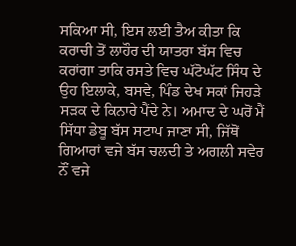ਸਕਿਆ ਸੀ, ਇਸ ਲਈ ਤੈਅ ਕੀਤਾ ਕਿ ਕਰਾਚੀ ਤੋਂ ਲਾਹੌਰ ਦੀ ਯਾਤਰਾ ਬੱਸ ਵਿਚ ਕਰਾਂਗਾ ਤਾਕਿ ਰਸਤੇ ਵਿਚ ਘੱਟੋਘੱਟ ਸਿੰਧ ਦੇ ਉਹ ਇਲਾਕੇ, ਬਸਵੇ, ਪਿੰਡ ਦੇਖ ਸਕਾਂ ਜਿਹੜੇ ਸੜਕ ਦੇ ਕਿਨਾਰੇ ਪੈਂਦੇ ਨੇ। ਅਮਾਦ ਦੇ ਘਰੋਂ ਮੈਂ ਸਿੱਧਾ ਡੇਬੂ ਬੱਸ ਸਟਾਪ ਜਾਣਾ ਸੀ, ਜਿੱਥੋਂ ਗਿਆਰਾਂ ਵਜੇ ਬੱਸ ਚਲਦੀ ਤੇ ਅਗਲੀ ਸਵੇਰ ਨੌਂ ਵਜੇ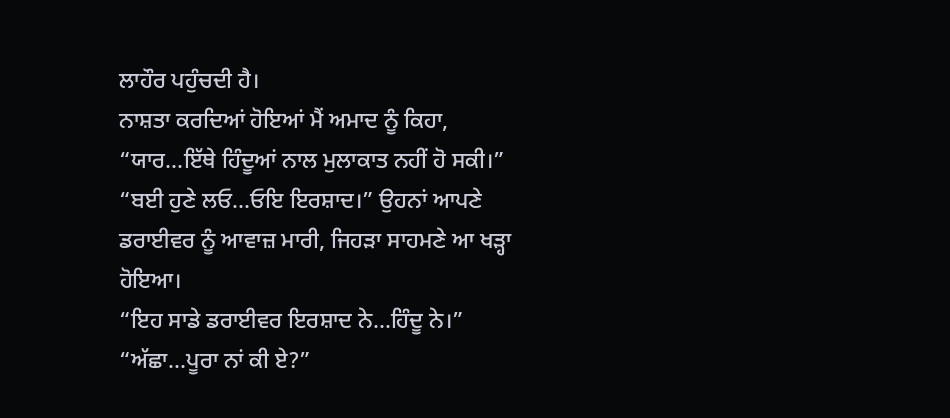ਲਾਹੌਰ ਪਹੁੰਚਦੀ ਹੈ।
ਨਾਸ਼ਤਾ ਕਰਦਿਆਂ ਹੋਇਆਂ ਮੈਂ ਅਮਾਦ ਨੂੰ ਕਿਹਾ, “ਯਾਰ...ਇੱਥੇ ਹਿੰਦੂਆਂ ਨਾਲ ਮੁਲਾਕਾਤ ਨਹੀਂ ਹੋ ਸਕੀ।”
“ਬਈ ਹੁਣੇ ਲਓ...ਓਇ ਇਰਸ਼ਾਦ।” ਉਹਨਾਂ ਆਪਣੇ ਡਰਾਈਵਰ ਨੂੰ ਆਵਾਜ਼ ਮਾਰੀ, ਜਿਹੜਾ ਸਾਹਮਣੇ ਆ ਖੜ੍ਹਾ ਹੋਇਆ।
“ਇਹ ਸਾਡੇ ਡਰਾਈਵਰ ਇਰਸ਼ਾਦ ਨੇ...ਹਿੰਦੂ ਨੇ।”
“ਅੱਛਾ...ਪੂਰਾ ਨਾਂ ਕੀ ਏ?”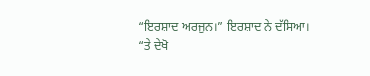“ਇਰਸ਼ਾਦ ਅਰਜੁਨ।” ਇਰਸ਼ਾਦ ਨੇ ਦੱਸਿਆ।
“ਤੇ ਦੇਖੋ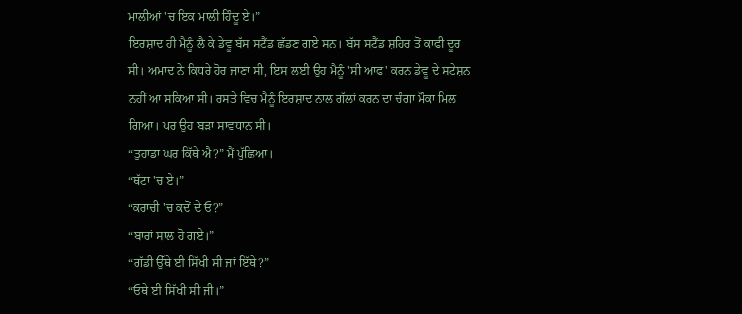ਮਾਲੀਆਂ 'ਚ ਇਕ ਮਾਲੀ ਹਿੰਦੂ ਏ।”
ਇਰਸ਼ਾਦ ਹੀ ਮੈਨੂੰ ਲੈ ਕੇ ਡੇਵੂ ਬੱਸ ਸਟੈਂਡ ਛੱਡਣ ਗਏ ਸਨ। ਬੱਸ ਸਟੈਂਡ ਸ਼ਹਿਰ ਤੋਂ ਕਾਫੀ ਦੂਰ ਸੀ। ਅਮਾਦ ਨੇ ਕਿਧਰੇ ਹੋਰ ਜਾਣਾ ਸੀ, ਇਸ ਲਈ ਉਹ ਮੈਨੂੰ 'ਸੀ ਆਫ' ਕਰਨ ਡੇਵੂ ਦੇ ਸਟੇਸ਼ਨ ਨਹੀਂ ਆ ਸਕਿਆ ਸੀ। ਰਸਤੇ ਵਿਚ ਮੈਨੂੰ ਇਰਸ਼ਾਦ ਨਾਲ ਗੱਲਾਂ ਕਰਨ ਦਾ ਚੰਗਾ ਮੌਕਾ ਮਿਲ ਗਿਆ। ਪਰ ਉਹ ਬੜਾ ਸਾਵਧਾਨ ਸੀ।
“ਤੁਹਾਡਾ ਘਰ ਕਿੱਥੇ ਐ?” ਮੈਂ ਪੁੱਛਿਆ।
“ਥੱਟਾ 'ਚ ਏ।”
“ਕਰਾਚੀ 'ਚ ਕਦੋਂ ਦੇ ਓ?”
“ਬਾਰਾਂ ਸਾਲ ਹੋ ਗਏ।”
“ਗੱਡੀ ਉੱਥੇ ਈ ਸਿੱਖੀ ਸੀ ਜਾਂ ਇੱਥੇ?”
“ਓਥੇ ਈ ਸਿੱਖੀ ਸੀ ਜੀ।”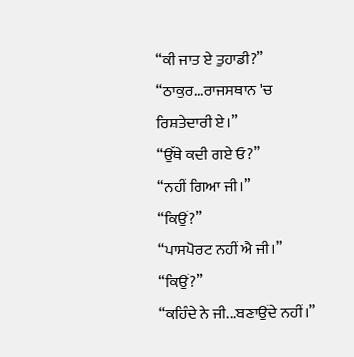“ਕੀ ਜਾਤ ਏ ਤੁਹਾਡੀ?”
“ਠਾਕੁਰ...ਰਾਜਸਥਾਨ 'ਚ ਰਿਸ਼ਤੇਦਾਰੀ ਏ।”
“ਉੱਥੇ ਕਦੀ ਗਏ ਓ?”
“ਨਹੀਂ ਗਿਆ ਜੀ।”
“ਕਿਉਂ?”
“ਪਾਸਪੋਰਟ ਨਹੀਂ ਐ ਜੀ।”
“ਕਿਉਂ?”
“ਕਹਿੰਦੇ ਨੇ ਜੀ...ਬਣਾਉਂਦੇ ਨਹੀਂ।”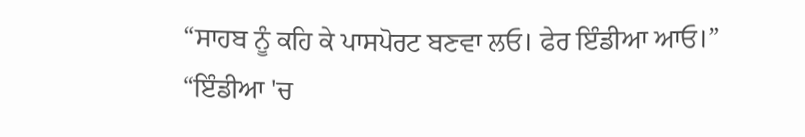“ਸਾਹਬ ਨੂੰ ਕਹਿ ਕੇ ਪਾਸਪੋਰਟ ਬਣਵਾ ਲਓ। ਫੇਰ ਇੰਡੀਆ ਆਓ।”
“ਇੰਡੀਆ 'ਚ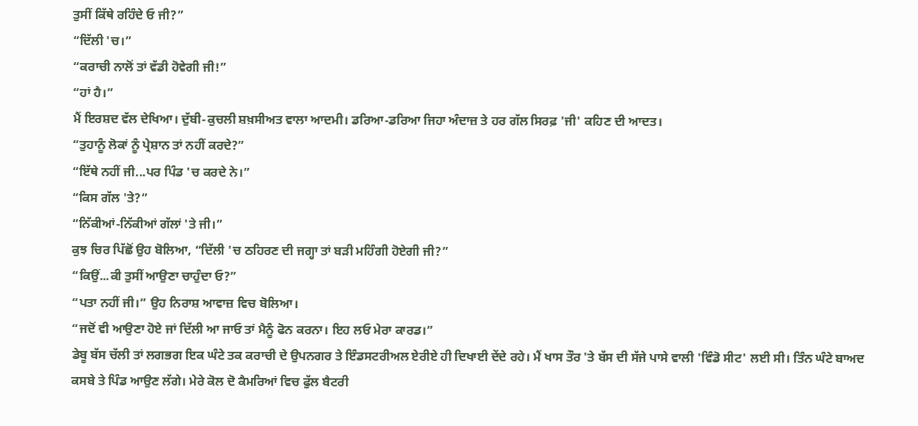ਤੁਸੀਂ ਕਿੱਥੇ ਰਹਿੰਦੇ ਓ ਜੀ?”
“ਦਿੱਲੀ 'ਚ।”
“ਕਰਾਚੀ ਨਾਲੋਂ ਤਾਂ ਵੱਡੀ ਹੋਵੇਗੀ ਜੀ!”
“ਹਾਂ ਹੈ।”
ਮੈਂ ਇਰਸ਼ਦ ਵੱਲ ਦੇਖਿਆ। ਦੁੱਬੀ-ਕੁਚਲੀ ਸ਼ਖ਼ਸੀਅਤ ਵਾਲਾ ਆਦਮੀ। ਡਰਿਆ-ਡਰਿਆ ਜਿਹਾ ਅੰਦਾਜ਼ ਤੇ ਹਰ ਗੱਲ ਸਿਰਫ਼ 'ਜੀ' ਕਹਿਣ ਦੀ ਆਦਤ।
“ਤੁਹਾਨੂੰ ਲੋਕਾਂ ਨੂੰ ਪ੍ਰੇਸ਼ਾਨ ਤਾਂ ਨਹੀਂ ਕਰਦੇ?”
“ਇੱਥੇ ਨਹੀਂ ਜੀ...ਪਰ ਪਿੰਡ 'ਚ ਕਰਦੇ ਨੇ।”
“ਕਿਸ ਗੱਲ 'ਤੇ?”
“ਨਿੱਕੀਆਂ-ਨਿੱਕੀਆਂ ਗੱਲਾਂ 'ਤੇ ਜੀ।”
ਕੁਝ ਚਿਰ ਪਿੱਛੋਂ ਉਹ ਬੋਲਿਆ, “ਦਿੱਲੀ 'ਚ ਠਹਿਰਣ ਦੀ ਜਗ੍ਹਾ ਤਾਂ ਬੜੀ ਮਹਿੰਗੀ ਹੋਏਗੀ ਜੀ?”
“ਕਿਉਂ...ਕੀ ਤੁਸੀਂ ਆਉਣਾ ਚਾਹੁੰਦਾ ਓ?”
“ਪਤਾ ਨਹੀਂ ਜੀ।” ਉਹ ਨਿਰਾਸ਼ ਆਵਾਜ਼ ਵਿਚ ਬੋਲਿਆ।
“ਜਦੋਂ ਵੀ ਆਉਣਾ ਹੋਏ ਜਾਂ ਦਿੱਲੀ ਆ ਜਾਓ ਤਾਂ ਮੈਨੂੰ ਫੋਨ ਕਰਨਾ। ਇਹ ਲਓ ਮੇਰਾ ਕਾਰਡ।”
ਡੇਬੂ ਬੱਸ ਚੱਲੀ ਤਾਂ ਲਗਭਗ ਇਕ ਘੰਟੇ ਤਕ ਕਰਾਚੀ ਦੇ ਉਪਨਗਰ ਤੇ ਇੰਡਸਟਰੀਅਲ ਏਰੀਏ ਹੀ ਦਿਖਾਈ ਦੇਂਦੇ ਰਹੇ। ਮੈਂ ਖਾਸ ਤੌਰ 'ਤੇ ਬੱਸ ਦੀ ਸੱਜੇ ਪਾਸੇ ਵਾਲੀ 'ਵਿੰਡੋ ਸੀਟ' ਲਈ ਸੀ। ਤਿੰਨ ਘੰਟੇ ਬਾਅਦ ਕਸਬੇ ਤੇ ਪਿੰਡ ਆਉਣ ਲੱਗੇ। ਮੇਰੇ ਕੋਲ ਦੋ ਕੈਮਰਿਆਂ ਵਿਚ ਫੁੱਲ ਬੈਟਰੀ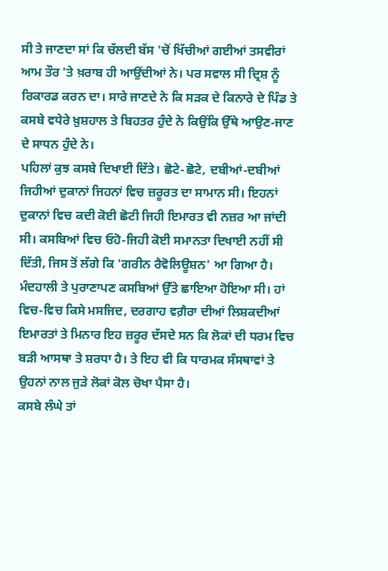ਸੀ ਤੇ ਜਾਣਦਾ ਸਾਂ ਕਿ ਚੱਲਦੀ ਬੱਸ 'ਚੋਂ ਖਿੱਚੀਆਂ ਗਈਆਂ ਤਸਵੀਰਾਂ ਆਮ ਤੌਰ 'ਤੇ ਖ਼ਰਾਬ ਹੀ ਆਉਂਦੀਆਂ ਨੇ। ਪਰ ਸਵਾਲ ਸੀ ਦ੍ਰਿਸ਼ ਨੂੰ ਰਿਕਾਰਡ ਕਰਨ ਦਾ। ਸਾਰੇ ਜਾਣਦੇ ਨੇ ਕਿ ਸੜਕ ਦੇ ਕਿਨਾਰੇ ਦੇ ਪਿੰਡ ਤੇ ਕਸਬੇ ਵਧੇਰੇ ਖ਼ੁਸ਼ਹਾਲ ਤੇ ਬਿਹਤਰ ਹੁੰਦੇ ਨੇ ਕਿਉਂਕਿ ਉੱਥੇ ਆਉਣ-ਜਾਣ ਦੇ ਸਾਧਨ ਹੁੰਦੇ ਨੇ।
ਪਹਿਲਾਂ ਕੁਝ ਕਸਬੇ ਦਿਖਾਈ ਦਿੱਤੇ। ਛੋਟੇ-ਛੋਟੇ, ਦਬੀਆਂ-ਦਬੀਆਂ ਜਿਹੀਆਂ ਦੁਕਾਨਾਂ ਜਿਹਨਾਂ ਵਿਚ ਜ਼ਰੂਰਤ ਦਾ ਸਾਮਾਨ ਸੀ। ਇਹਨਾਂ ਦੁਕਾਨਾਂ ਵਿਚ ਕਦੀ ਕੋਈ ਛੋਟੀ ਜਿਹੀ ਇਮਾਰਤ ਵੀ ਨਜ਼ਰ ਆ ਜਾਂਦੀ ਸੀ। ਕਸਬਿਆਂ ਵਿਚ ਓਹੋ-ਜਿਹੀ ਕੋਈ ਸਮਾਨਤਾ ਦਿਖਾਈ ਨਹੀਂ ਸੀ ਦਿੱਤੀ, ਜਿਸ ਤੋਂ ਲੱਗੇ ਕਿ 'ਗਰੀਨ ਰੈਵੋਲਿਊਸ਼ਨ' ਆ ਗਿਆ ਹੈ। ਮੰਦਹਾਲੀ ਤੇ ਪੁਰਾਣਾਪਣ ਕਸਬਿਆਂ ਉੱਤੇ ਛਾਇਆ ਹੋਇਆ ਸੀ। ਹਾਂ ਵਿਚ-ਵਿਚ ਕਿਸੇ ਮਸਜਿਦ, ਦਰਗਾਹ ਵਗ਼ੈਰਾ ਦੀਆਂ ਲਿਸ਼ਕਦੀਆਂ ਇਮਾਰਤਾਂ ਤੇ ਮਿਨਾਰ ਇਹ ਜ਼ਰੂਰ ਦੱਸਦੇ ਸਨ ਕਿ ਲੋਕਾਂ ਦੀ ਧਰਮ ਵਿਚ ਬੜੀ ਆਸਥਾ ਤੇ ਸ਼ਰਧਾ ਹੈ। ਤੇ ਇਹ ਵੀ ਕਿ ਧਾਰਮਕ ਸੰਸਥਾਵਾਂ ਤੇ ਉਹਨਾਂ ਨਾਲ ਜੁੜੇ ਲੋਕਾਂ ਕੋਲ ਚੋਖਾ ਪੈਸਾ ਹੈ।
ਕਸਬੇ ਲੰਘੇ ਤਾਂ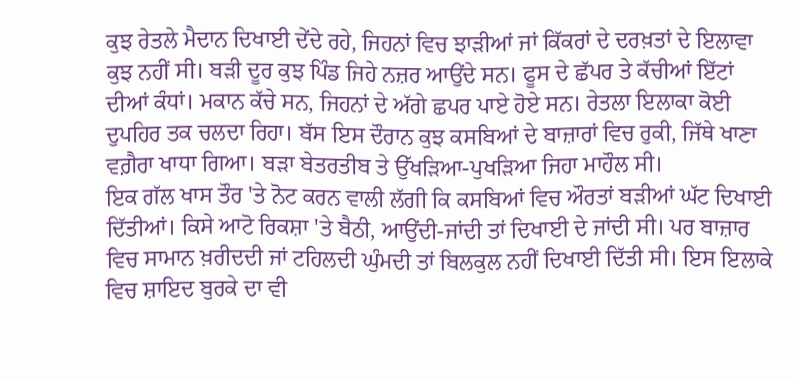ਕੁਝ ਰੇਤਲੇ ਮੈਦਾਨ ਦਿਖਾਈ ਦੇਂਦੇ ਰਹੇ, ਜਿਹਨਾਂ ਵਿਚ ਝਾੜੀਆਂ ਜਾਂ ਕਿੱਕਰਾਂ ਦੇ ਦਰਖ਼ਤਾਂ ਦੇ ਇਲਾਵਾ ਕੁਝ ਨਹੀਂ ਸੀ। ਬੜੀ ਦੂਰ ਕੁਝ ਪਿੰਡ ਜਿਹੇ ਨਜ਼ਰ ਆਉਂਦੇ ਸਨ। ਫੂਸ ਦੇ ਛੱਪਰ ਤੇ ਕੱਚੀਆਂ ਇੱਟਾਂ ਦੀਆਂ ਕੰਧਾਂ। ਮਕਾਨ ਕੱਚੇ ਸਨ, ਜਿਹਨਾਂ ਦੇ ਅੱਗੇ ਛਪਰ ਪਾਏ ਹੋਏ ਸਨ। ਰੇਤਲਾ ਇਲਾਕਾ ਕੋਈ ਦੁਪਹਿਰ ਤਕ ਚਲਦਾ ਰਿਹਾ। ਬੱਸ ਇਸ ਦੌਰਾਨ ਕੁਝ ਕਸਬਿਆਂ ਦੇ ਬਾਜ਼ਾਰਾਂ ਵਿਚ ਰੁਕੀ, ਜਿੱਥੇ ਖਾਣਾ ਵਗ਼ੈਰਾ ਖਾਧਾ ਗਿਆ। ਬੜਾ ਬੇਤਰਤੀਬ ਤੇ ਉੱਖੜਿਆ-ਪੁਖੜਿਆ ਜਿਹਾ ਮਾਹੌਲ ਸੀ।
ਇਕ ਗੱਲ ਖਾਸ ਤੌਰ 'ਤੇ ਨੋਟ ਕਰਨ ਵਾਲੀ ਲੱਗੀ ਕਿ ਕਸਬਿਆਂ ਵਿਚ ਔਰਤਾਂ ਬੜੀਆਂ ਘੱਟ ਦਿਖਾਈ ਦਿੱਤੀਆਂ। ਕਿਸੇ ਆਟੋ ਰਿਕਸ਼ਾ 'ਤੇ ਬੈਠੀ, ਆਉਂਦੀ-ਜਾਂਦੀ ਤਾਂ ਦਿਖਾਈ ਦੇ ਜਾਂਦੀ ਸੀ। ਪਰ ਬਾਜ਼ਾਰ ਵਿਚ ਸਾਮਾਨ ਖ਼ਰੀਦਦੀ ਜਾਂ ਟਹਿਲਦੀ ਘੁੰਮਦੀ ਤਾਂ ਬਿਲਕੁਲ ਨਹੀਂ ਦਿਖਾਈ ਦਿੱਤੀ ਸੀ। ਇਸ ਇਲਾਕੇ ਵਿਚ ਸ਼ਾਇਦ ਬੁਰਕੇ ਦਾ ਵੀ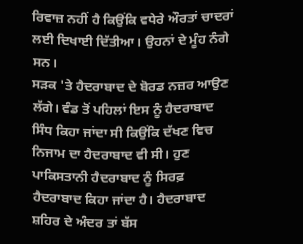ਰਿਵਾਜ਼ ਨਹੀਂ ਹੈ ਕਿਉਂਕਿ ਵਧੇਰੇ ਔਰਤਾਂ ਚਾਦਰਾਂ ਲਈ ਦਿਖਾਈ ਦਿੱਤੀਆ। ਉਹਨਾਂ ਦੇ ਮੂੰਹ ਨੰਗੇ ਸਨ।
ਸੜਕ 'ਤੇ ਹੈਦਰਾਬਾਦ ਦੇ ਬੋਰਡ ਨਜ਼ਰ ਆਉਣ ਲੱਗੇ। ਵੰਡ ਤੋਂ ਪਹਿਲਾਂ ਇਸ ਨੂੰ ਹੈਦਰਾਬਾਦ ਸਿੰਧ ਕਿਹਾ ਜਾਂਦਾ ਸੀ ਕਿਉਂਕਿ ਦੱਖਣ ਵਿਚ ਨਿਜਾਮ ਦਾ ਹੈਦਰਾਬਾਦ ਵੀ ਸੀ। ਹੁਣ ਪਾਕਿਸਤਾਨੀ ਹੈਦਰਾਬਾਦ ਨੂੰ ਸਿਰਫ਼ ਹੈਦਰਾਬਾਦ ਕਿਹਾ ਜਾਂਦਾ ਹੈ। ਹੈਦਰਾਬਾਦ ਸ਼ਹਿਰ ਦੇ ਅੰਦਰ ਤਾਂ ਬੱਸ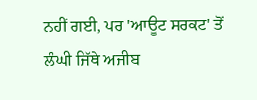ਨਹੀਂ ਗਈ, ਪਰ 'ਆਊਟ ਸਰਕਟ' ਤੋਂ ਲੰਘੀ ਜਿੱਥੇ ਅਜੀਬ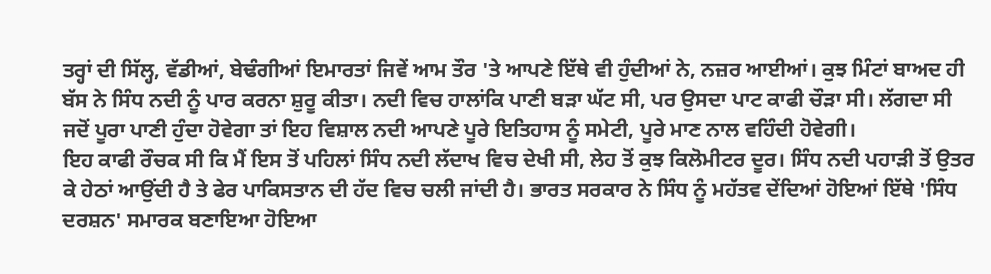ਤਰ੍ਹਾਂ ਦੀ ਸਿੱਲ੍ਹ, ਵੱਡੀਆਂ, ਬੇਢੰਗੀਆਂ ਇਮਾਰਤਾਂ ਜਿਵੇਂ ਆਮ ਤੌਰ 'ਤੇ ਆਪਣੇ ਇੱਥੇ ਵੀ ਹੁੰਦੀਆਂ ਨੇ, ਨਜ਼ਰ ਆਈਆਂ। ਕੁਝ ਮਿੰਟਾਂ ਬਾਅਦ ਹੀ ਬੱਸ ਨੇ ਸਿੰਧ ਨਦੀ ਨੂੰ ਪਾਰ ਕਰਨਾ ਸ਼ੁਰੂ ਕੀਤਾ। ਨਦੀ ਵਿਚ ਹਾਲਾਂਕਿ ਪਾਣੀ ਬੜਾ ਘੱਟ ਸੀ, ਪਰ ਉਸਦਾ ਪਾਟ ਕਾਫੀ ਚੌੜਾ ਸੀ। ਲੱਗਦਾ ਸੀ ਜਦੋਂ ਪੂਰਾ ਪਾਣੀ ਹੁੰਦਾ ਹੋਵੇਗਾ ਤਾਂ ਇਹ ਵਿਸ਼ਾਲ ਨਦੀ ਆਪਣੇ ਪੂਰੇ ਇਤਿਹਾਸ ਨੂੰ ਸਮੇਟੀ, ਪੂਰੇ ਮਾਣ ਨਾਲ ਵਹਿੰਦੀ ਹੋਵੇਗੀ।
ਇਹ ਕਾਫੀ ਰੌਚਕ ਸੀ ਕਿ ਮੈਂ ਇਸ ਤੋਂ ਪਹਿਲਾਂ ਸਿੰਧ ਨਦੀ ਲੱਦਾਖ ਵਿਚ ਦੇਖੀ ਸੀ, ਲੇਹ ਤੋਂ ਕੁਝ ਕਿਲੋਮੀਟਰ ਦੂਰ। ਸਿੰਧ ਨਦੀ ਪਹਾੜੀ ਤੋਂ ਉਤਰ ਕੇ ਹੇਠਾਂ ਆਉਂਦੀ ਹੈ ਤੇ ਫੇਰ ਪਾਕਿਸਤਾਨ ਦੀ ਹੱਦ ਵਿਚ ਚਲੀ ਜਾਂਦੀ ਹੈ। ਭਾਰਤ ਸਰਕਾਰ ਨੇ ਸਿੰਧ ਨੂੰ ਮਹੱਤਵ ਦੇਂਦਿਆਂ ਹੋਇਆਂ ਇੱਥੇ 'ਸਿੰਧ ਦਰਸ਼ਨ' ਸਮਾਰਕ ਬਣਾਇਆ ਹੋਇਆ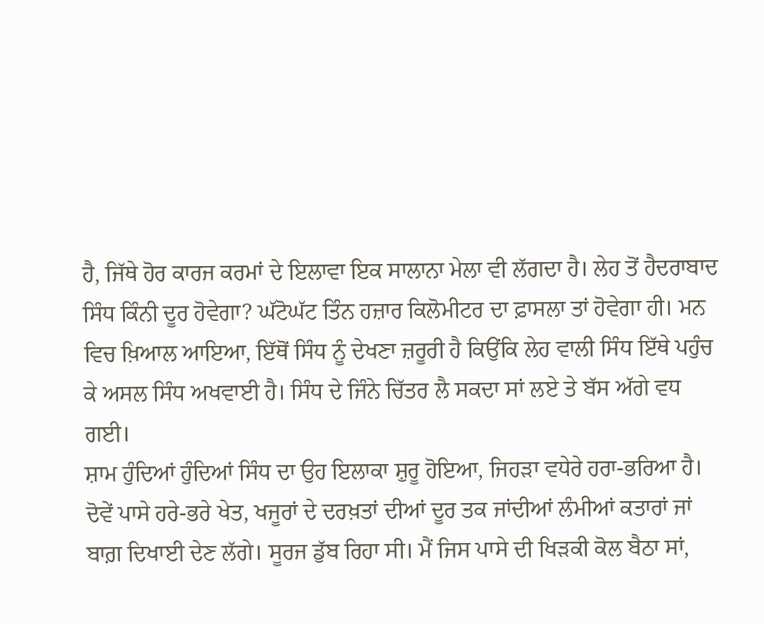ਹੈ, ਜਿੱਥੇ ਹੋਰ ਕਾਰਜ ਕਰਮਾਂ ਦੇ ਇਲਾਵਾ ਇਕ ਸਾਲਾਨਾ ਮੇਲਾ ਵੀ ਲੱਗਦਾ ਹੈ। ਲੇਹ ਤੋਂ ਹੈਦਰਾਬਾਦ ਸਿੰਧ ਕਿੰਨੀ ਦੂਰ ਹੋਵੇਗਾ? ਘੱਟੋਘੱਟ ਤਿੰਨ ਹਜ਼ਾਰ ਕਿਲੋਮੀਟਰ ਦਾ ਫ਼ਾਸਲਾ ਤਾਂ ਹੋਵੇਗਾ ਹੀ। ਮਨ ਵਿਚ ਖ਼ਿਆਲ ਆਇਆ, ਇੱਥੋਂ ਸਿੰਧ ਨੂੰ ਦੇਖਣਾ ਜ਼ਰੂਰੀ ਹੈ ਕਿਉਂਕਿ ਲੇਹ ਵਾਲੀ ਸਿੰਧ ਇੱਥੇ ਪਹੁੰਚ ਕੇ ਅਸਲ ਸਿੰਧ ਅਖਵਾਈ ਹੈ। ਸਿੰਧ ਦੇ ਜਿੰਨੇ ਚਿੱਤਰ ਲੈ ਸਕਦਾ ਸਾਂ ਲਏ ਤੇ ਬੱਸ ਅੱਗੇ ਵਧ ਗਈ।
ਸ਼ਾਮ ਹੁੰਦਿਆਂ ਹੁੰਦਿਆਂ ਸਿੰਧ ਦਾ ਉਹ ਇਲਾਕਾ ਸ਼ੁਰੂ ਹੋਇਆ, ਜਿਹੜਾ ਵਧੇਰੇ ਹਰਾ-ਭਰਿਆ ਹੈ। ਦੋਵੇਂ ਪਾਸੇ ਹਰੇ-ਭਰੇ ਖੇਤ, ਖਜੂਰਾਂ ਦੇ ਦਰਖ਼ਤਾਂ ਦੀਆਂ ਦੂਰ ਤਕ ਜਾਂਦੀਆਂ ਲੰਮੀਆਂ ਕਤਾਰਾਂ ਜਾਂ ਬਾਗ਼ ਦਿਖਾਈ ਦੇਣ ਲੱਗੇ। ਸੂਰਜ ਡੁੱਬ ਰਿਹਾ ਸੀ। ਮੈਂ ਜਿਸ ਪਾਸੇ ਦੀ ਖਿੜਕੀ ਕੋਲ ਬੈਠਾ ਸਾਂ,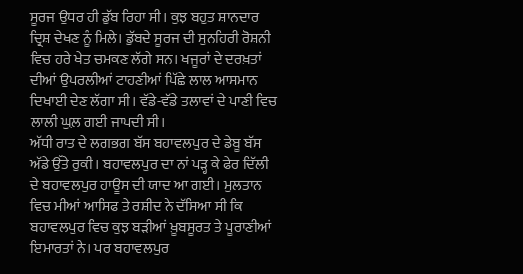ਸੂਰਜ ਉਧਰ ਹੀ ਡੁੱਬ ਰਿਹਾ ਸੀ। ਕੁਝ ਬਹੁਤ ਸ਼ਾਨਦਾਰ ਦ੍ਰਿਸ਼ ਦੇਖਣ ਨੂੰ ਮਿਲੇ। ਡੁੱਬਦੇ ਸੂਰਜ ਦੀ ਸੁਨਹਿਰੀ ਰੋਸ਼ਨੀ ਵਿਚ ਹਰੇ ਖੇਤ ਚਮਕਣ ਲੱਗੇ ਸਨ। ਖਜੂਰਾਂ ਦੇ ਦਰਖ਼ਤਾਂ ਦੀਆਂ ਉਪਰਲੀਆਂ ਟਾਹਣੀਆਂ ਪਿੱਛੇ ਲਾਲ ਆਸਮਾਨ ਦਿਖਾਈ ਦੇਣ ਲੱਗਾ ਸੀ। ਵੱਡੇ-ਵੱਡੇ ਤਲਾਵਾਂ ਦੇ ਪਾਣੀ ਵਿਚ ਲਾਲੀ ਘੁਲ਼ ਗਈ ਜਾਪਦੀ ਸੀ।
ਅੱਧੀ ਰਾਤ ਦੇ ਲਗਭਗ ਬੱਸ ਬਹਾਵਲਪੁਰ ਦੇ ਡੇਬੂ ਬੱਸ ਅੱਡੇ ਉੱਤੇ ਰੁਕੀ। ਬਹਾਵਲਪੁਰ ਦਾ ਨਾਂ ਪੜ੍ਹ ਕੇ ਫੇਰ ਦਿੱਲੀ ਦੇ ਬਹਾਵਲਪੁਰ ਹਾਊਸ ਦੀ ਯਾਦ ਆ ਗਈ। ਮੁਲਤਾਨ ਵਿਚ ਮੀਆਂ ਆਸਿਫ ਤੇ ਰਸ਼ੀਦ ਨੇ ਦੱਸਿਆ ਸੀ ਕਿ ਬਹਾਵਲਪੁਰ ਵਿਚ ਕੁਝ ਬੜੀਆਂ ਖ਼ੂਬਸੂਰਤ ਤੇ ਪੂਰਾਣੀਆਂ ਇਮਾਰਤਾਂ ਨੇ। ਪਰ ਬਹਾਵਲਪੁਰ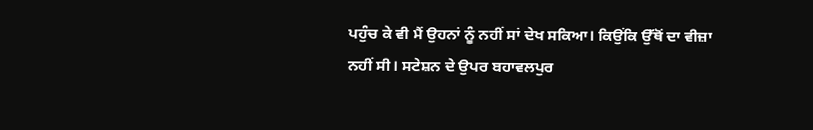ਪਹੁੰਚ ਕੇ ਵੀ ਮੈਂ ਉਹਨਾਂ ਨੂੰ ਨਹੀਂ ਸਾਂ ਦੇਖ ਸਕਿਆ। ਕਿਉਂਕਿ ਉੱਥੋਂ ਦਾ ਵੀਜ਼ਾ ਨਹੀਂ ਸੀ। ਸਟੇਸ਼ਨ ਦੇ ਉਪਰ ਬਹਾਵਲਪੁਰ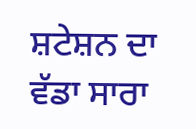ਸ਼ਟੇਸ਼ਨ ਦਾ ਵੱਡਾ ਸਾਰਾ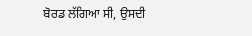ਬੋਰਡ ਲੱਗਿਆ ਸੀ, ਉਸਦੀ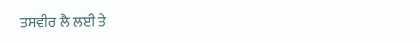ਤਸਵੀਰ ਲੈ ਲਈ ਤੇ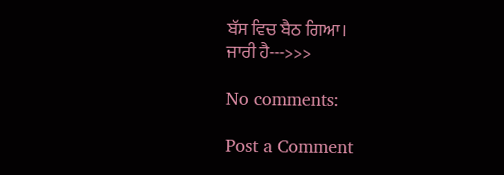ਬੱਸ ਵਿਚ ਬੈਠ ਗਿਆ।
ਜਾਰੀ ਹੈ--->>>

No comments:

Post a Comment